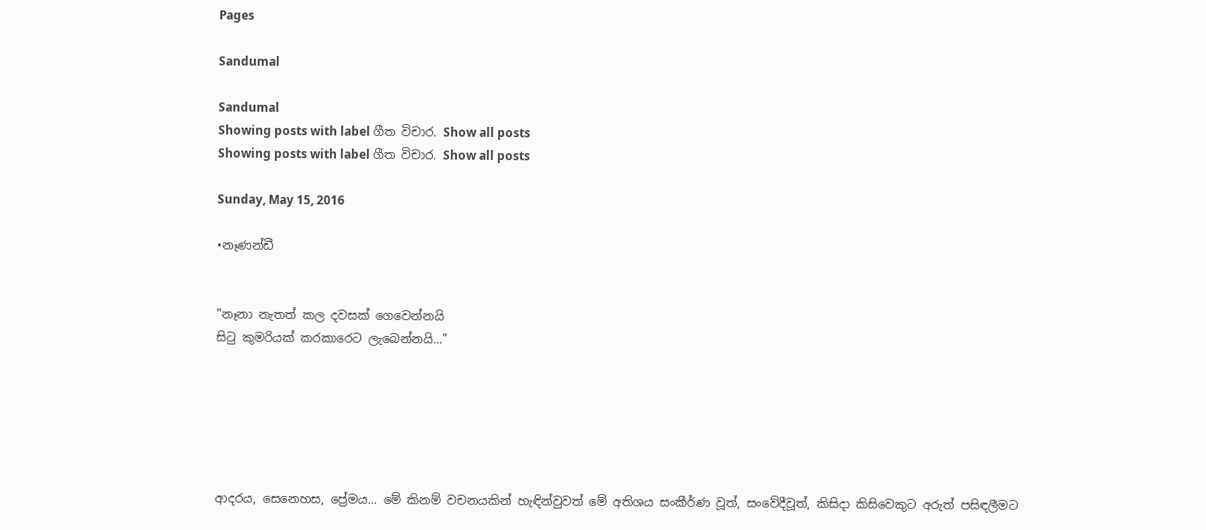Pages

Sandumal

Sandumal
Showing posts with label ගීත විචාර. Show all posts
Showing posts with label ගීත විචාර. Show all posts

Sunday, May 15, 2016

•නෑණන්ඩී


"නෑනා නැතත් කල දවසක් ගෙවෙන්නයි
සිටු කුමරියක් කරකාරෙට ලැබෙන්නයි..."






ආදරය, සෙනෙහස, ප්‍රේමය... මේ කිනම් වචනයකින් හැඳින්වුවත් මේ අතිශය සංකීර්ණ වූත්, සංවේදීවූත්, කිසිදා කිසිවෙකුට අරුත් පසිඳලීමට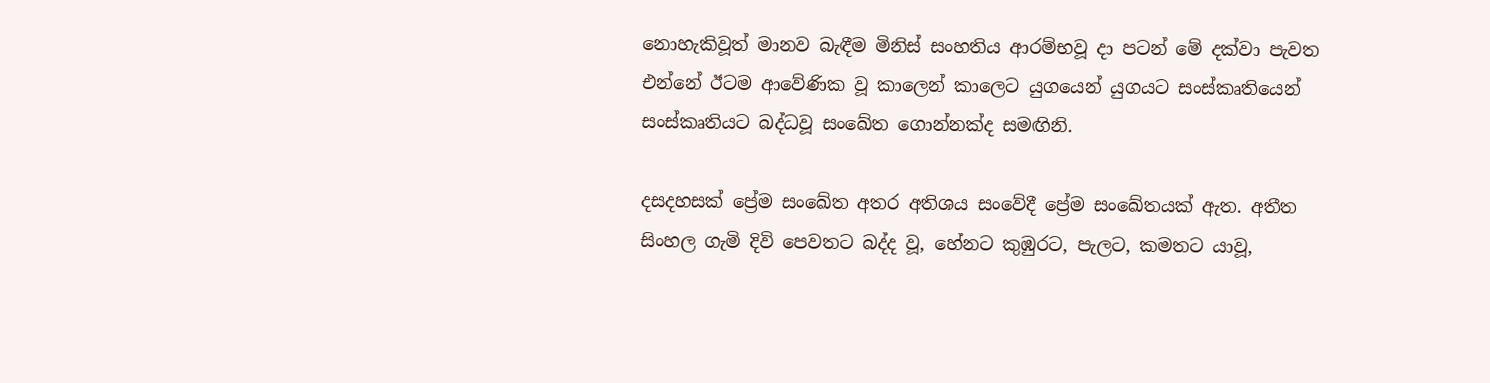නොහැකිවූත් මානව බැඳීම මිනිස් සංහතිය ආරම්භවූ දා පටන් මේ දක්වා පැවත එන්නේ ඊටම ආවේණික වූ කාලෙන් කාලෙට යුගයෙන් යුගයට සංස්කෘතියෙන් සංස්කෘතියට බද්ධවූ සංඛේත ගොන්නක්ද සමඟිනි.

දසදහසක් ප්‍රේම සංඛේත අතර අතිශය සංවේදී ප්‍රේම සංඛේතයක් ඇත. අතීත සිංහල ගැමි දිවි පෙවතට බද්ද වූ, හේනට කුඹුරට, පැලට, කමතට යාවූ,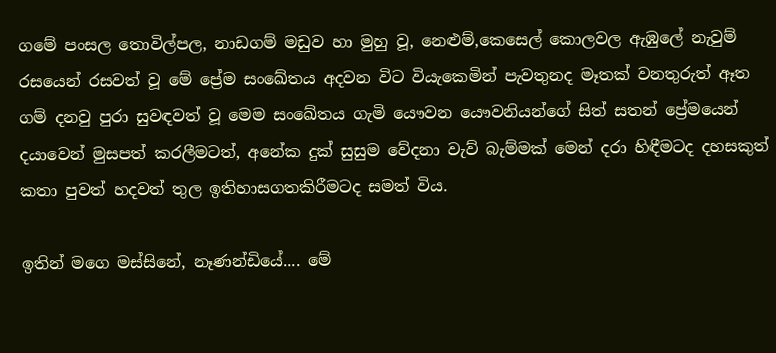ගමේ පංසල තොවිල්පල, නාඩගම් මඩුව හා මුහු වූ, නෙළුම්,කෙසෙල් කොලවල ඇඹුලේ නැවුම් රසයෙන් රසවත් වූ මේ ප්‍රේම සංඛේතය අදවන විට වියැකෙමින් පැවතුනද මෑතක් වනතුරුත් ඈත ගම් දනවු පුරා සුවඳවත් වූ මෙම සංඛේතය ගැමි යෞවන යෞවනියන්ගේ සිත් සතන් ප්‍රේමයෙන් දයාවෙන් මුසපත් කරලීමටත්, අනේක දුක් සුසුම වේදනා වැව් බැම්මක් මෙන් දරා හිඳීමටද දහසකුත් කතා පුවත් හදවත් තුල ඉතිහාසගතකිරීමටද සමත් විය.

ඉතින් මගෙ මස්සිනේ, නෑණන්ඩියේ.... මේ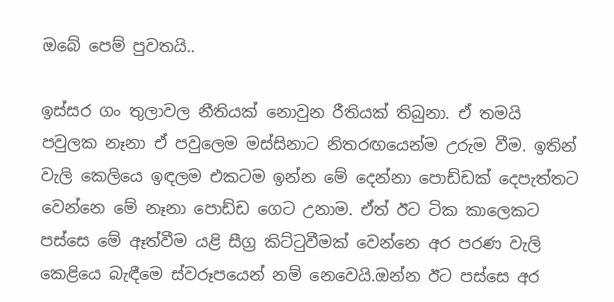ඔබේ පෙම් පුවතයි..

ඉස්සර ගං තුලාවල නීතියක් නොවුන රීතියක් තිබුනා. ඒ තමයි පවුලක නෑනා ඒ පවුලෙම මස්සිනාට නිතරඟයෙන්ම උරුම වීම. ඉතින් වැලි කෙලියෙ ඉඳලම එකටම ඉන්න මේ දෙන්නා පොඩ්ඩක් දෙපැත්තට වෙන්නෙ මේ නෑනා පොඩ්ඩ ගෙට උනාම. ඒත් ඊට ටික කාලෙකට පස්සෙ මේ ඈත්වීම යළි සීග්‍ර කිට්ටුවීමක් වෙන්නෙ අර පරණ වැලි කෙළියෙ බැඳීමෙ ස්වරූපයෙන් නම් නෙවෙයි.ඔන්න ඊට පස්සෙ අර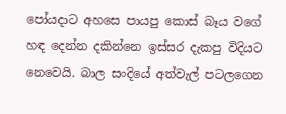පෝයදාට අහසෙ පායපු කොස් බෑය වගේ හඳ දෙන්න දකින්නෙ ඉස්සර දැකපු විදියට නෙවෙයි. බාල සංදියේ අත්වැල් පටලගෙන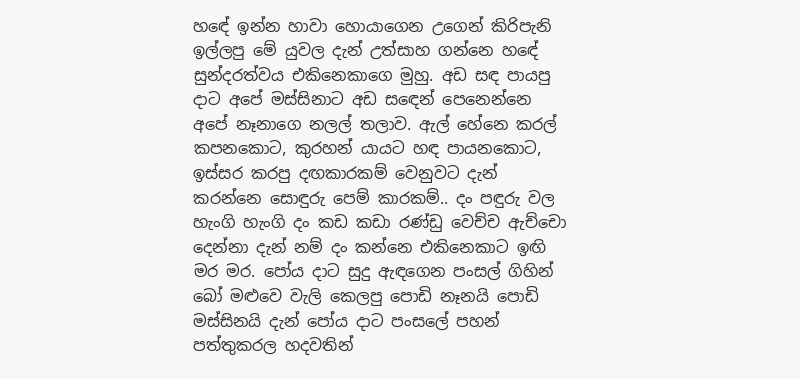හඳේ ඉන්න හාවා හොයාගෙන උගෙන් කිරිපැනි ඉල්ලපු මේ යුවල දැන් උත්සාහ ගන්නෙ හඳේ සුන්දරත්වය එකිනෙකාගෙ මුහු. අඩ සඳ පායපු දාට අපේ මස්සිනාට අඩ සඳෙන් පෙනෙන්නෙ අපේ නෑනාගෙ නලල් තලාව. ඇල් හේනෙ කරල් කපනකොට, කුරහන් යායට හඳ පායනකොට, ඉස්සර කරපු දඟකාරකම් වෙනුවට දැන් කරන්නෙ සොඳුරු පෙම් කාරකම්.. දං පඳුරු වල හැංගි හැංගි දං කඩ කඩා රණ්ඩු වෙච්ච ඇච්චො දෙන්නා දැන් නම් දං කන්නෙ එකිනෙකාට ඉඟි මර මර. පෝය දාට සුදු ඇඳගෙන පංසල් ගිහින් බෝ මළුවෙ වැලි කෙලපු පොඩි නෑනයි පොඩි මස්සිනයි දැන් පෝය දාට පංසලේ පහන් පත්තුකරල හදවතින්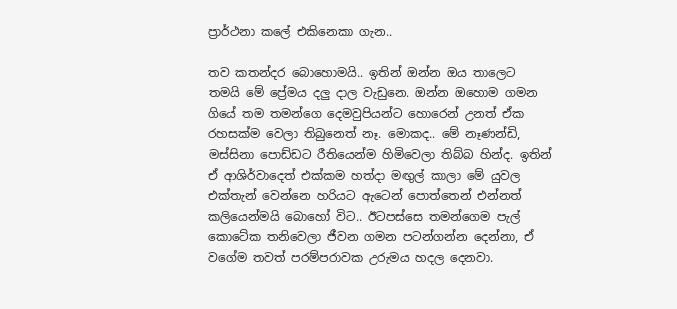ප්‍රාර්ථනා කලේ එකිනෙකා ගැන..

තව කතන්දර බොහොමයි.. ඉතින් ඔන්න ඔය තාලෙට තමයි මේ ප්‍රේමය දලු දාල වැඩුනෙ. ඔන්න ඔහොම ගමන ගියේ තම තමන්ගෙ දෙමවුපියන්ට හොරෙන් උනත් ඒක රහසක්ම වෙලා තිබුනෙත් නෑ. මොකද.. මේ නෑණන්ඩි, මස්සිනා පොඩ්ඩට රීතියෙන්ම හිමිවෙලා තිබ්බ හින්ද. ඉතින් ඒ ආශිර්වාදෙත් එක්කම හත්දා මඟුල් කාලා මේ යුවල එක්තැන් වෙන්නෙ හරියට ඇටෙන් පොත්තෙන් එන්නත් කලියෙන්මයි බොහෝ විට.. ඊටපස්සෙ තමන්ගෙම පැල් කොටේක තනිවෙලා ජීවන ගමන පටන්ගන්න දෙන්නා, ඒ වගේම තවත් පරම්පරාවක උරුමය හදල දෙනවා.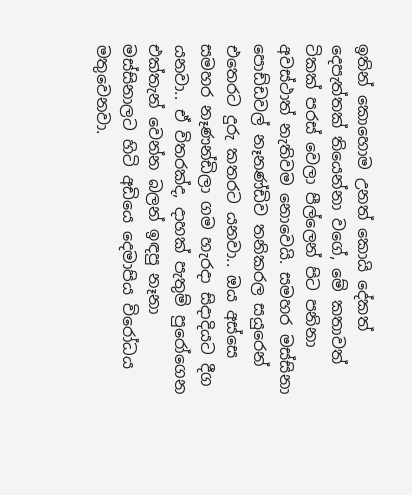ඉතින් කොහොම උනත් කොයි දේකත් දෙපැත්තක් තියෙන්නා වගේ, මේ කතාවත් ටිකක් පරස් වෙලා පීල්ලෙන් පිට පනිනා අවස්ථාත් නැතිවම නොවෙයි. සමහර මස්සිනා පොඩ්ඩවල් නෑනණ්ඩිව තනිකරල සයුරෙන් එතෙරට දුරු කතරට යනවා.. ඔය අස්සෙ සමහර නෑණන්ඩිලා ගම හැරදා සිදාදියට දීග යනවා.. ඒ විතරක්ද, දාහක් පැතුම් පුරෝගෙන එක්තැන් වෙන්න බලන් ඉඳපු නෑනා මස්සිනාලට හිටි අඩියෙ දෙමාපිය විරෝධය මතුවෙනවා.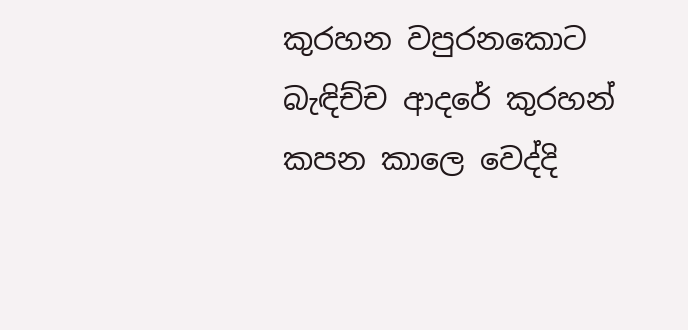කුරහන වපුරනකොට බැඳිච්ච ආදරේ කුරහන් කපන කාලෙ වෙද්දි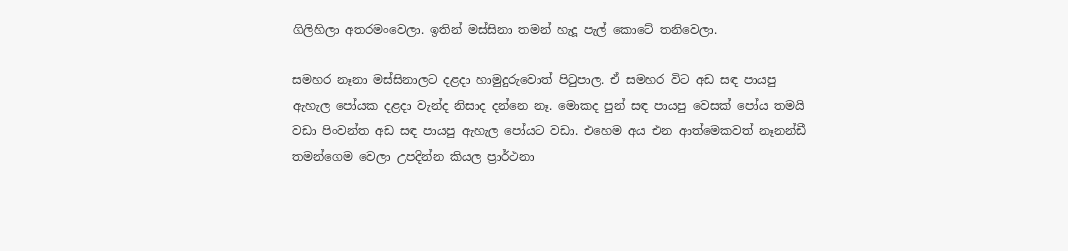ගිලිහිලා අතරමංවෙලා. ඉතින් මස්සිනා තමන් හැදූ පැල් කොටේ තනිවෙලා.

සමහර නෑනා මස්සිනාලට දළදා හාමුදුරුවොත් පිටුපාල. ඒ සමහර විට අඩ සඳ පායපු ඇහැල පෝයක දළදා වැන්ද නිසාද දන්නෙ නෑ. මොකද පුන් සඳ පායපු වෙසක් පෝය තමයි වඩා පිංවන්ත අඩ සඳ පායපු ඇහැල පෝයට වඩා. එහෙම අය එන ආත්මෙකවත් නෑනන්ඩී තමන්ගෙම වෙලා උපදින්න කියල ප්‍රාර්ථනා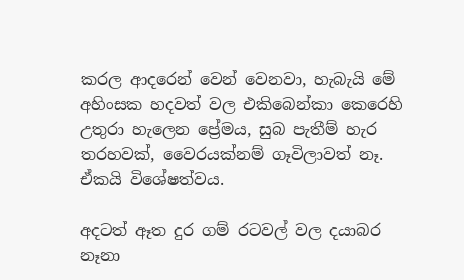කරල ආදරෙන් වෙන් වෙනවා, හැබැයි මේ අහිංසක හදවත් වල එකිබෙන්කා කෙරෙහි උතුරා හැලෙන ප්‍රේමය, සුබ පැතීම් හැර තරහවක්, වෛරයක්නම් ගෑවිලාවත් නෑ. ඒකයි විශේෂත්වය.

අදටත් ඈත දුර ගම් රටවල් වල දයාබර නෑනා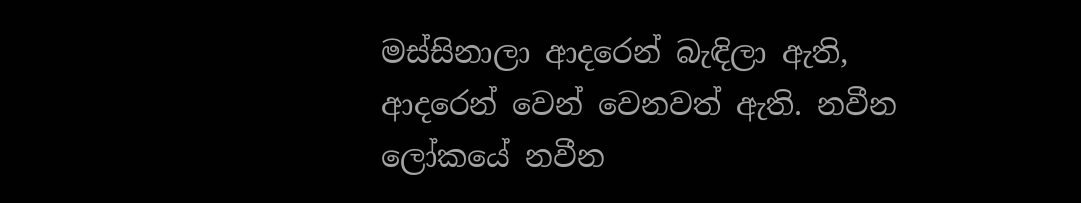මස්සිනාලා ආදරෙන් බැඳිලා ඇති, ආදරෙන් වෙන් වෙනවත් ඇති. නවීන ලෝකයේ නවීන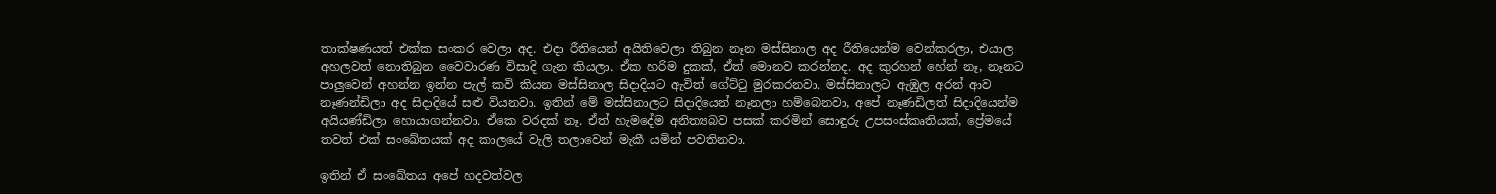තාක්ෂණයත් එක්ක සංකර වෙලා අද. එදා රීතියෙන් අයිතිවෙලා තිබුන නෑන මස්සිනාල අද රීතියෙන්ම වෙන්කරලා, එයාල අහලවත් නොතිබුන වෛවාරණ විසාදි ගැන කියලා. ඒක හරිම දුකක්, ඒත් මොනව කරන්නද. අද කුරහන් හේන් නෑ, නෑනට පාලුවෙන් අහන්න ඉන්න පැල් කවි කියන මස්සිනාල සිදාදියට ඇවිත් ගේට්ටු මුරකරනවා. මස්සිනාලට ඇඹුල අරන් ආව නෑණන්ඩිලා අද සිදාදියේ සළු වියනවා. ඉතින් මේ මස්සිනාලට සිදාදියෙන් නෑනලා හම්බෙනවා, අපේ නෑණඩිලත් සිදාදියෙන්ම අයියණ්ඩිලා හොයාගන්නවා. ඒකෙ වරදක් නෑ. ඒත් හැමදේම අනිත්‍යබව පසක් කරමින් සොඳුරු උපසංස්කෘතියක්, ප්‍රේමයේ තවත් එක් සංඛේතයක් අද කාලයේ වැලි තලාවෙන් මැකී යමින් පවතිනවා.

ඉතින් ඒ සංඛේතය අපේ හදවත්වල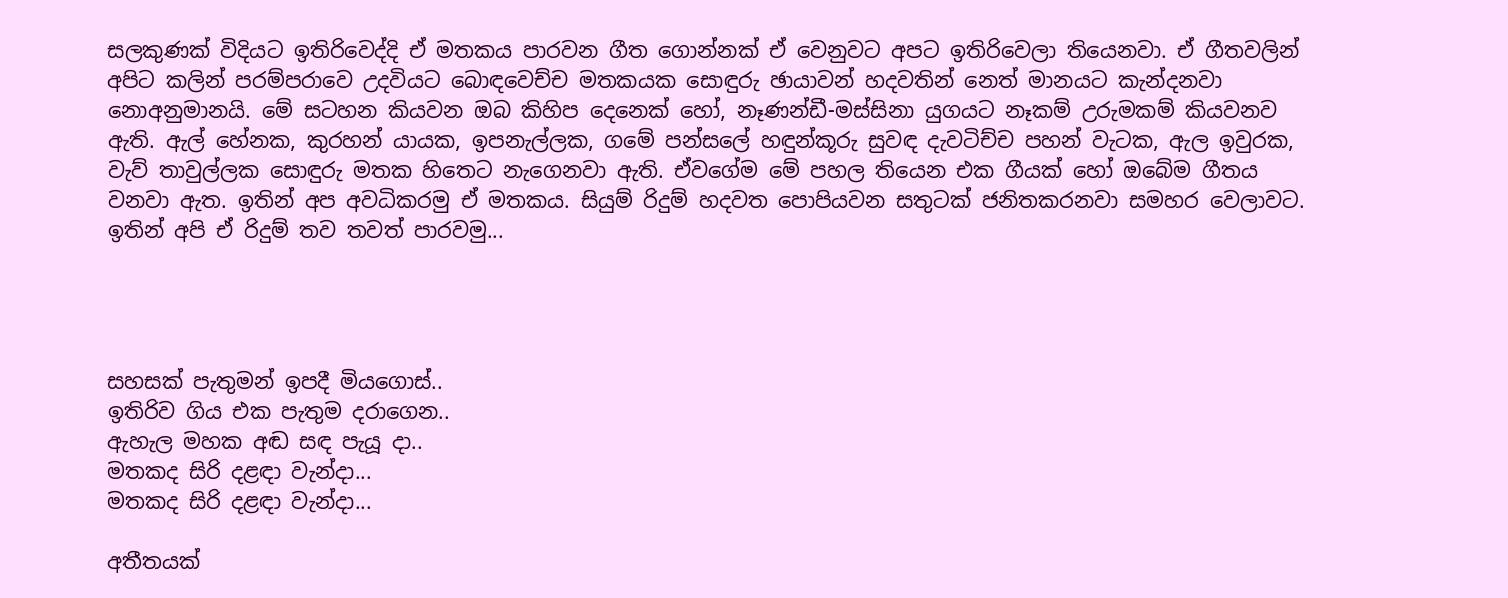සලකුණක් විදියට ඉතිරිවෙද්දි ඒ මතකය පාරවන ගීත ගොන්නක් ඒ වෙනුවට අපට ඉතිරිවෙලා තියෙනවා. ඒ ගීතවලින් අපිට කලින් පරම්පරාවෙ උදවියට බොඳවෙච්ච මතකයක සොඳුරු ඡායාවන් හදවතින් නෙත් මානයට කැන්දනවා නොඅනුමානයි. මේ සටහන කියවන ඔබ කිහිප දෙනෙක් හෝ, නෑණන්ඩී-මස්සිනා යුගයට නෑකම් උරුමකම් කියවනව ඇති. ඇල් හේනක, කුරහන් යායක, ඉපනැල්ලක, ගමේ පන්සලේ හඳුන්කූරු සුවඳ දැවටිච්ච පහන් වැටක, ඇල ඉවුරක, වැව් තාවුල්ලක සොඳුරු මතක හිතෙට නැගෙනවා ඇති. ඒවගේම මේ පහල තියෙන එක ගීයක් හෝ ඔබේම ගීතය වනවා ඇත. ඉතින් අප අවධිකරමු ඒ මතකය. සියුම් රිදුම් හදවත පොපියවන සතුටක් ජනිතකරනවා සමහර වෙලාවට. ඉතින් අපි ඒ රිදුම් තව තවත් පාරවමු...




සහසක් පැතුමන් ඉපදී මියගොස්..
ඉතිරිව ගිය එක පැතුම දරාගෙන..
ඇහැල මහක අඬ සඳ පැයූ දා..
මතකද සිරි දළඳා වැන්දා...
මතකද සිරි දළඳා වැන්දා...

අතීතයක්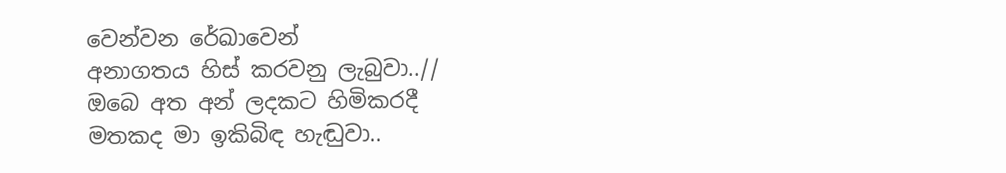වෙන්වන රේඛාවෙන්
අනාගතය හිස් කරවනු ලැබුවා..//
ඔබෙ අත අන් ලදකට හිමිකරදී
මතකද මා ඉකිබිඳ හැඬුවා..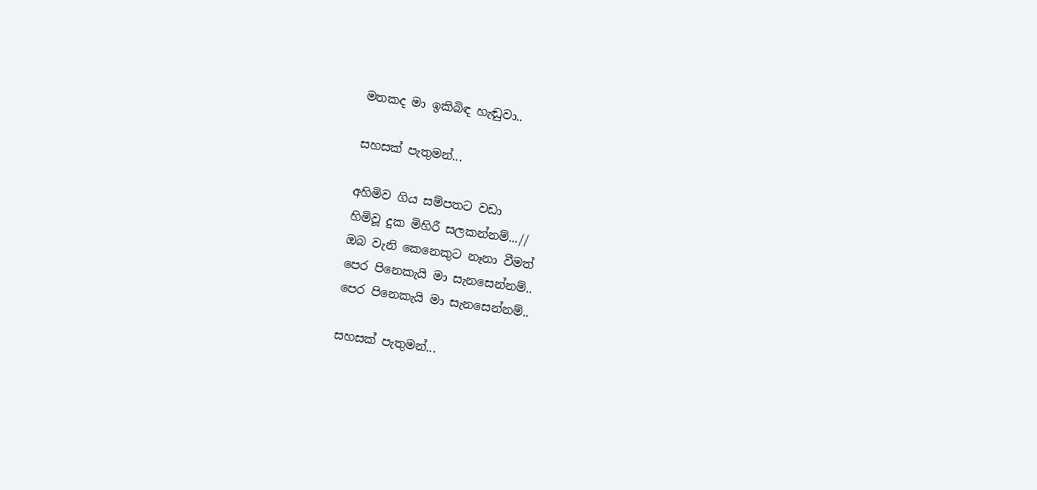මතකද මා ඉකිබිඳ හැඬුවා..

සහසක් පැතුමන්...

අහිමිව ගිය සම්පතට වඩා
හිමිවූ දුක මිහිරී සලකන්නම්...//
ඔබ වැනි කෙනෙකුට නෑනා වීමත්
පෙර පිනෙකැයි මා සැනසෙන්නම්..
පෙර පිනෙකැයි මා සැනසෙන්නම්..

සහසක් පැතුමන්...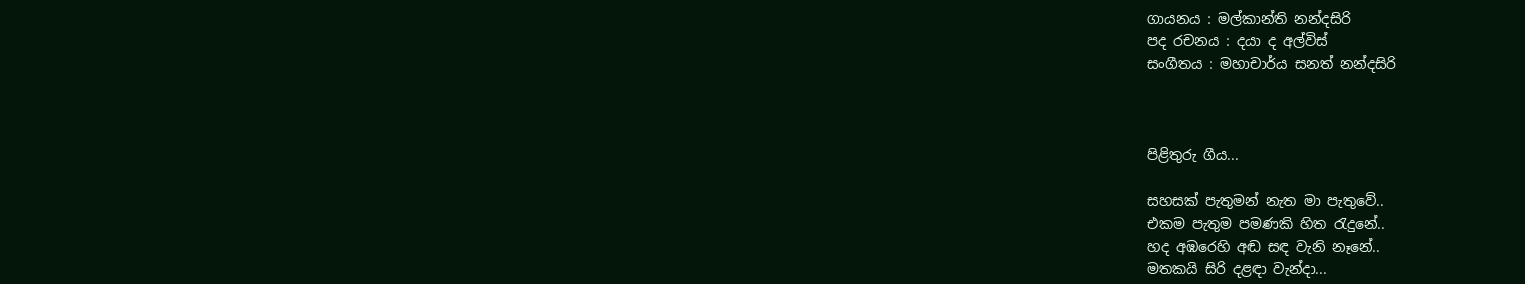ගායනය : මල්කාන්ති නන්දසිරි
පද රචනය : දයා ද අල්විස්
සංගීතය : මහාචාර්ය සනත් නන්දසිරි



පිළිතුරු ගීය...

සහසක් පැතුමන් නැත මා පැතුවේ..
එකම පැතුම පමණකි හිත රැදුනේ..
හද අඹරෙහි අඬ සඳ වැනි නෑනේ..
මතකයි සිරි දළඳා වැන්දා...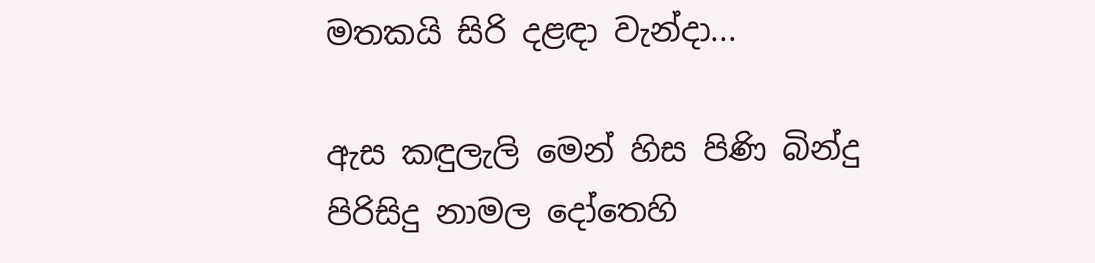මතකයි සිරි දළඳා වැන්දා...

ඇස කඳුලැලි මෙන් හිස පිණි බින්දු
පිරිසිදු නාමල දෝතෙහි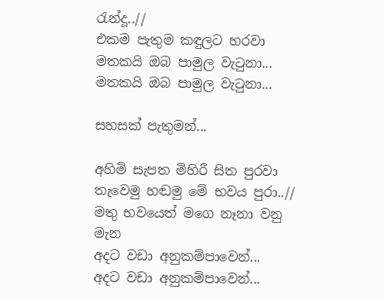රැන්දූ..//
එකම පැතුම කඳුලට හරවා
මතකයි ඔබ පාමුල වැටුනා...
මතකයි ඔබ පාමුල වැටුනා...

සහසක් පැතුමන්...

අහිමි සැපත මිහිරී සිත පුරවා
තැවෙමු හඬමු මේ භවය පුරා..//
මතු භවයෙත් මගෙ නෑනා වනු මැන
අදට වඩා අනුකම්පාවෙන්...
අදට වඩා අනුකම්පාවෙන්...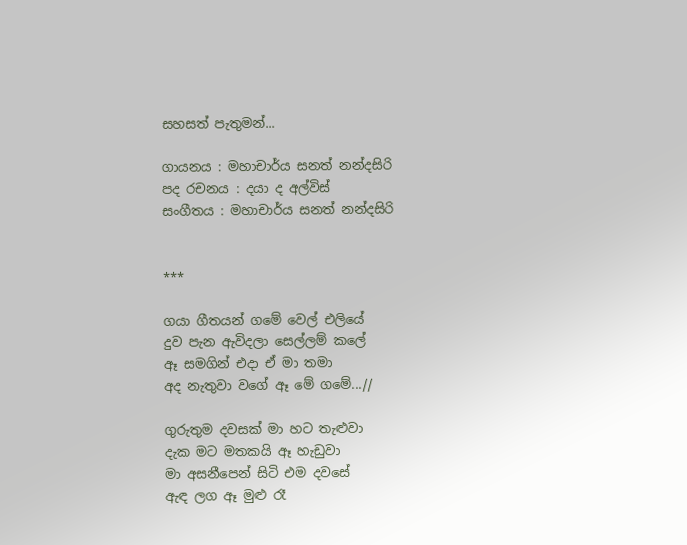සහසත් පැතුමන්...

ගායනය : මහාචාර්ය සනත් නන්දසිරි
පද රචනය : දයා ද අල්විස්
සංගීතය : මහාචාර්ය සනත් නන්දසිරි


***

ගයා ගීතයන් ගමේ වෙල් එලියේ
දුව පැන ඇවිදලා සෙල්ලම් කලේ
ඈ සමගින් එදා ඒ මා තමා
අද නැතුවා ‍වගේ ඈ මේ ගමේ...//

ගුරුතුම දවසක් මා හට තැළුවා
දැක මට මතකයි ඈ හැඩුවා
මා අසනීපෙන් සිටි එම දවසේ
ඇඳ ලග ඈ මුළු රෑ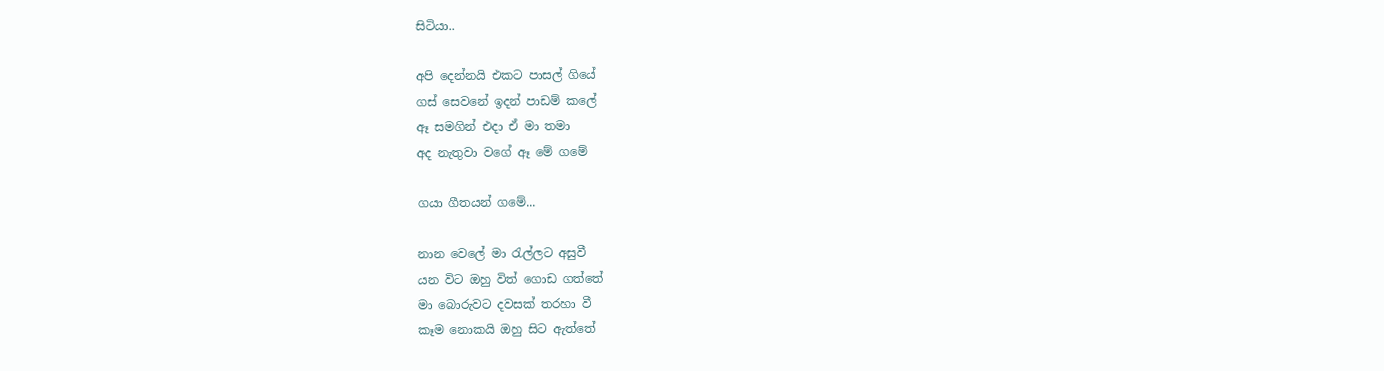සිටියා..

අපි දෙන්නයි එකට පාසල් ගියේ
ගස් සෙවනේ ඉදන් පාඩම් කලේ
ඈ සමගින් එදා ඒ මා තමා
අද නැතුවා වගේ ඈ මේ ගමේ

ගයා ගීතයන් ගමේ...

නාන වෙලේ මා රැල්ලට අසුවී
යන විට ඔහු විත් ගොඩ ගත්තේ
මා බොරුවට දවසක් තරහා වී
කෑම නොකයි ඔහු සිට ඇත්තේ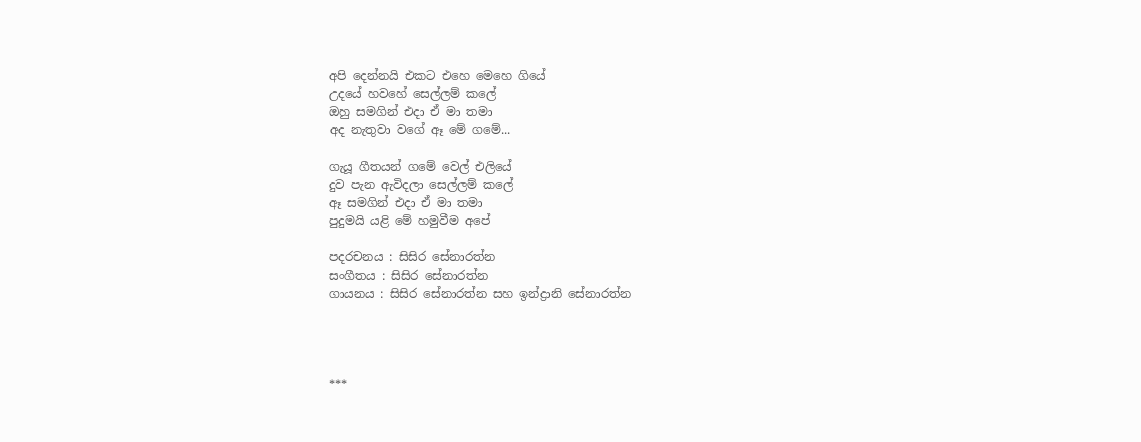අපි දෙන්නයි එකට ‍එහෙ මෙහෙ ගියේ
උදයේ හවහේ සෙල්ලම් කලේ
ඔහු සමගින් එදා ඒ මා තමා
අද නැතුවා ‍වගේ ඈ මේ ගමේ...

ගැයූ ගීතයන් ගමේ වෙල් එලියේ
දුව පැන ඇවිදලා සෙල්ලම් කලේ
ඈ සමගින් එදා ඒ මා තමා
පුදුමයි යළි මේ හමුවීම අපේ

පදරචනය : සිසිර සේනාරත්න
සංගීතය : සිසිර සේනාරත්න
ගායනය : සිසිර සේනාරත්න සහ ඉන්ද්‍රානි සේනාරත්න




***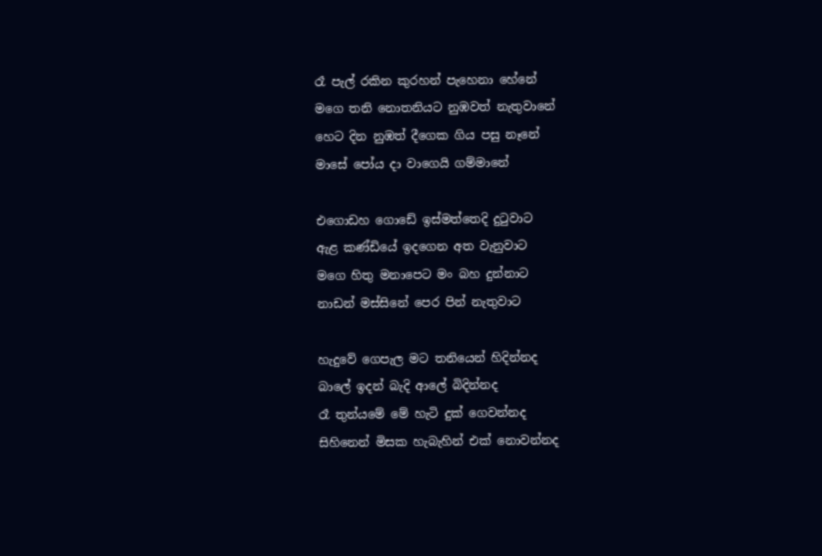රෑ පැල් රකින කුරහන් පැහෙනා හේනේ
මගෙ තනි නොතනියට නුඹවත් නැතුවානේ
හෙට දින නුඹත් දීගෙක ගිය පසු නෑනේ
මාසේ පෝය දා ‍වාගෙයි ගම්මානේ

එගොඩහ ගොඩේ ඉස්මත්තෙදි දුටුවාට
ඇළ කණ්ඩියේ ඉදගෙන අත වැනුවාට
මගෙ හිතු මනාපෙට මං බහ දුන්නාට
නාඩන් මස්සිනේ පෙර පින් නැතුවාට

හැදුවේ ගෙපැල මට තනියෙන් හිදින්නද
බාලේ ඉදන් බැදි ආලේ බිදින්නද
රෑ තුන්යමේ මේ හැටි දුක් ගෙවන්නද
සිහිනෙන් මිසක හැබැහින් එක් නොවන්නද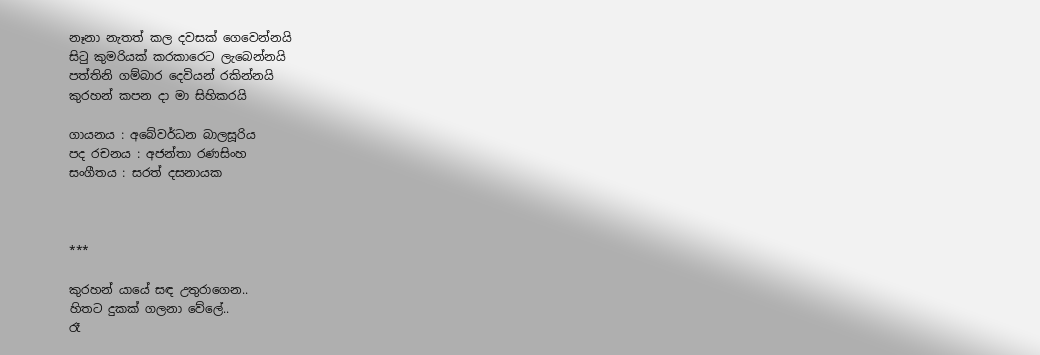නෑනා නැතත් කල දවසක් ගෙවෙන්නයි
සිටු කුමරියක් කරකාරෙට ලැබෙන්නයි
පත්තිනි ගම්බාර දෙවියන් රකින්නයි
කුරහන් කපන දා මා සිහිකරයි

ගායනය : අබේවර්ධන බාලසූරිය
පද රචනය : අජන්තා රණසිංහ
සංගීතය : සරත් දසනායක



***

කුරහන් යායේ සඳ උතුරාගෙන..
හිතට දුකක් ගලනා වේලේ..
රෑ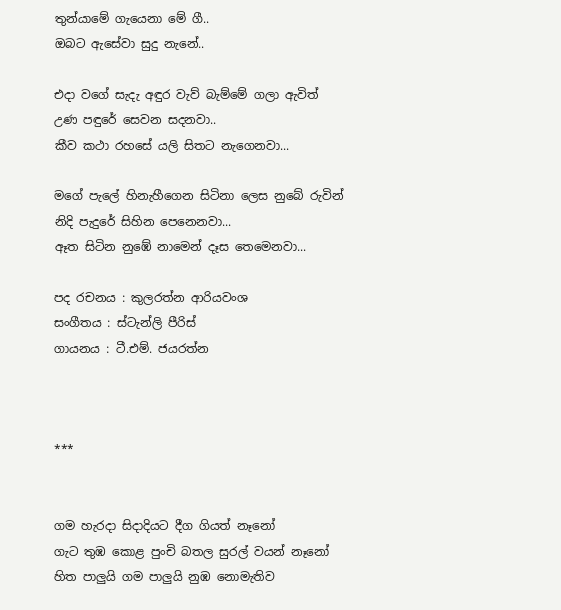තුන්යාමේ ගැයෙනා මේ ගී..
ඔබට ඇසේවා සුදු නැනේ..

එදා වගේ සැදැ අඳුර වැව් බැම්මේ ගලා ඇවිත්
උණ පඳුරේ සෙවන සදනවා..
කීව කථා රහසේ යලි සිතට නැගෙනවා...

මගේ පැලේ හිනැහීගෙන සිටිනා ලෙස නුබේ රුවින්
නිදි පැදුරේ සිහින පෙනෙනවා...
ඈත සිටින නුඹේ නාමෙන් දෑස තෙමෙනවා...

පද රචනය : කුලරත්න ආරියවංශ
සංගීතය : ස්ටැන්ලි පීරිස්
ගායනය : ටී.එම්. ජයරත්න



***


ගම හැරදා සිදාදියට දීග ගියත් නෑනෝ
ගැට තුඹ කොළ පුංචි බතල සුරල් වයන් නෑනෝ
හිත පාලුයි ගම පාලුයි නුඹ නොමැතිව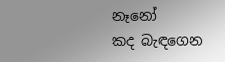නෑනෝ
කද බැඳගෙන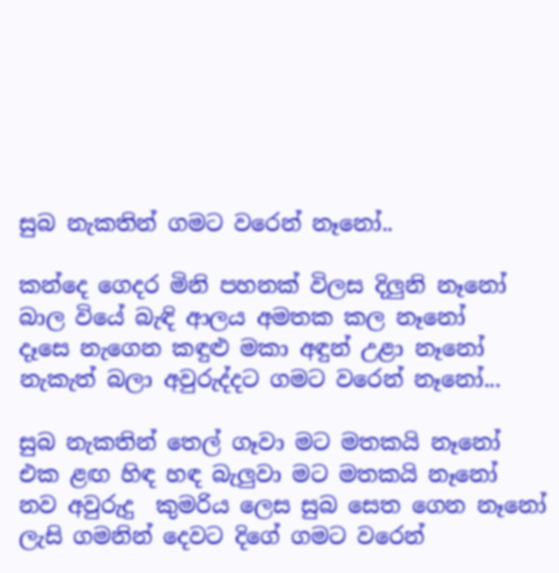සුබ නැකතින් ගමට වරෙන් නෑනෝ..

කන්දෙ ගෙදර මිනි පහනක් විලස දිලුනි නෑනෝ
බාල වියේ බැඳි ආලය අමතක කල නෑනෝ
දෑසෙ නැගෙන කඳුළු මකා අඳුන් උළා නෑනෝ
නැකැත් බලා අවුරුද්දට ගමට වරෙන් නෑනෝ...

සුබ නැකතින් තෙල් ගෑවා මට මතකයි නෑනෝ
එක ළඟ හිඳ හඳ බැලුවා මට මතකයි නෑනෝ
නව අවුරුදු  කුමරිය ලෙස සුබ සෙත ගෙන නෑනෝ
ලැසි ගමනින් දෙවට දිගේ ගමට වරෙන්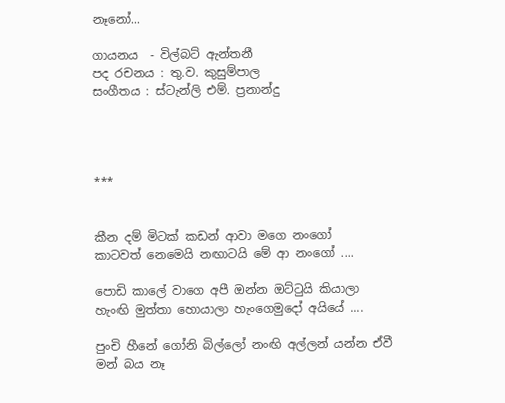නෑනෝ...

ගායනය  - විල්බට් ඇන්තනී
පද රචනය : තු.ව. කුසුම්පාල
සංගීතය : ස්ටැන්ලි එම්. ප්‍රනාන්දු




***


කීන දම් මිටක් කඩන් ආවා මගෙ නංගෝ
කාටවත් නෙමෙයි නඟාටයි මේ ආ නංගෝ ....

පොඩි කාලේ වාගෙ අපී ඔන්න ඔට්ටුයි කියාලා
හැංඟි මුත්තා හොයාලා හැංගෙමුදෝ අයියේ ....

පුංචි හීනේ ගෝනි බිල්ලෝ නංඟි අල්ලන් යන්න ඒවී
මන් බය නෑ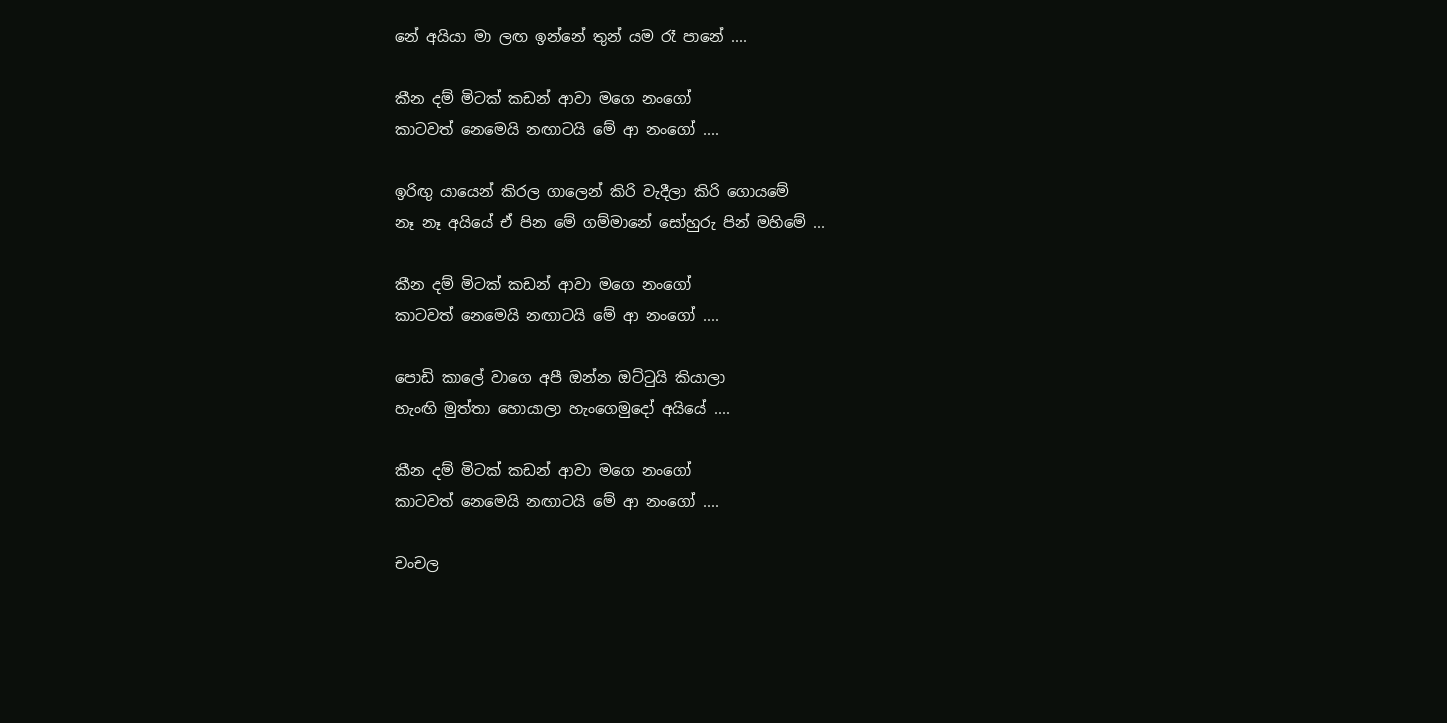නේ අයියා මා ලඟ ඉන්නේ තුන් යම රෑ පානේ ....

කීන දම් මිටක් කඩන් ආවා මගෙ නංගෝ
කාටවත් නෙමෙයි නඟාටයි මේ ආ නංගෝ ....

ඉරිඟු යායෙන් කිරල ගාලෙන් කිරි වැදීලා කිරි ගොයමේ
නෑ නෑ අයියේ ඒ පින මේ ගම්මානේ සෝහුරු පින් මහිමේ ...

කීන දම් මිටක් කඩන් ආවා මගෙ නංගෝ
කාටවත් නෙමෙයි නඟාටයි මේ ආ නංගෝ ....

පොඩි කාලේ වාගෙ අපී ඔන්න ඔට්ටුයි කියාලා
හැංඟි මුත්තා හොයාලා හැංගෙමුදෝ අයියේ ....

කීන දම් මිටක් කඩන් ආවා මගෙ නංගෝ
කාටවත් නෙමෙයි නඟාටයි මේ ආ නංගෝ ....

චංචල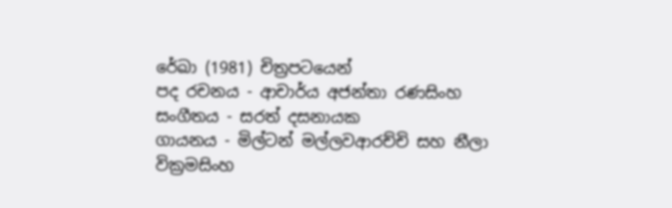රේඛා (1981) චිත්‍රපටයෙන්
පද රචනය - ආචාර්ය අජන්තා රණසිංහ
සංගීතය - සරත් දසනායක
ගායනය - මිල්ටන් මල්ලවආරච්චි සහ නීලා වික්‍රමසිංහ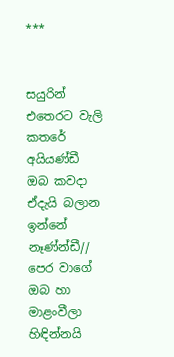***


සයුරින් එතෙරට වැලි කතරේ අයියණ්ඩී
ඔබ කවදා ඒදැයි බලාන ඉන්නේ නෑණ්න්ඩී//
පෙර වාගේ ඔබ හා මාළංවීලා
හිඳින්නයි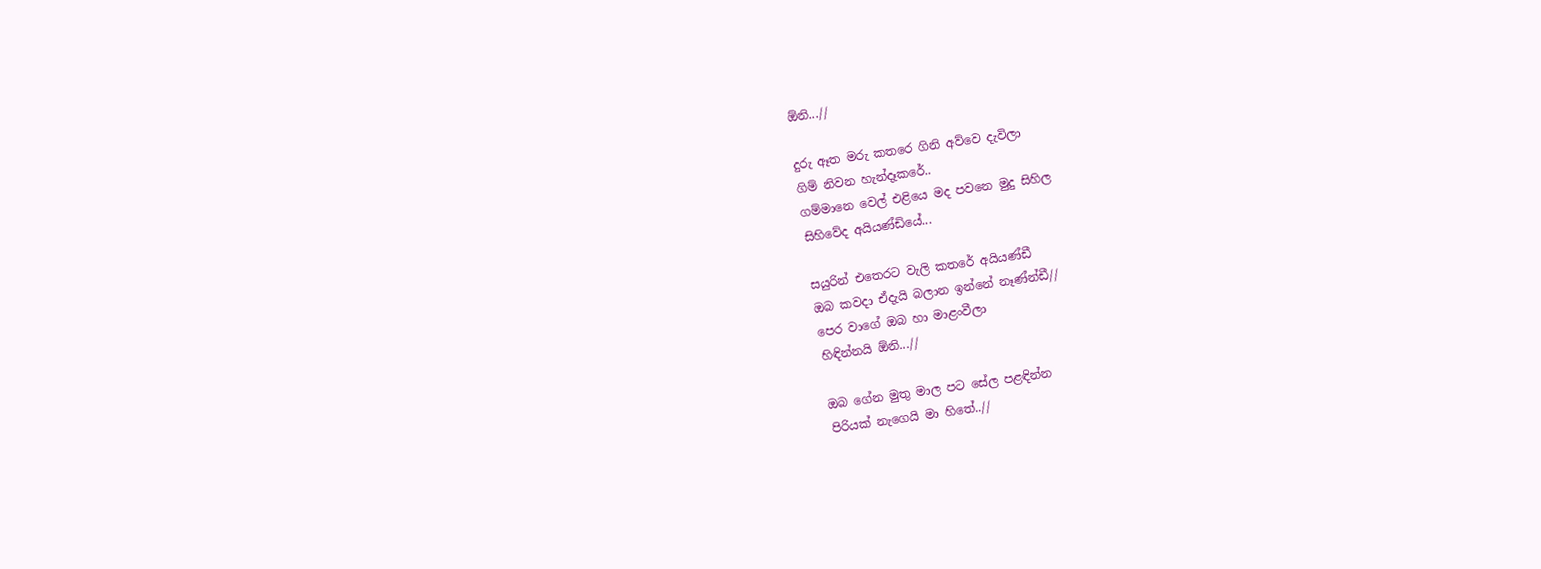ඕනි...//

දුරු ඈත මරු කතරෙ ගිනි අව්වෙ දැවිලා
ගිම් නිවන හැන්දෑකරේ..
ගම්මානෙ වෙල් එළියෙ මද පවනෙ මුදු සිහිල
සිහිවේද අයියණ්ඩියේ...

සයුරින් එතෙරට වැලි කතරේ අයියණ්ඩී
ඔබ කවදා ඒදැයි බලාන ඉන්නේ නෑණ්න්ඩී//
පෙර වාගේ ඔබ හා මාළංවීලා
හිඳින්නයි ඕනි...//

ඔබ ගේන මුතු මාල පට සේල පළඳින්න
පිරියක් නැගෙයි මා හිතේ..//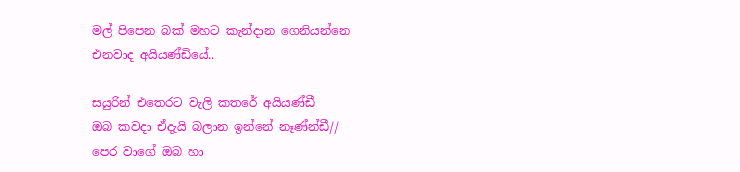මල් පිපෙන බක් මහට කැන්දාන ගෙනියන්නෙ
එනවාද අයියණ්ඩියේ..

සයුරින් එතෙරට වැලි කතරේ අයියණ්ඩී
ඔබ කවදා ඒදැයි බලාන ඉන්නේ නෑණ්න්ඩී//
පෙර වාගේ ඔබ හා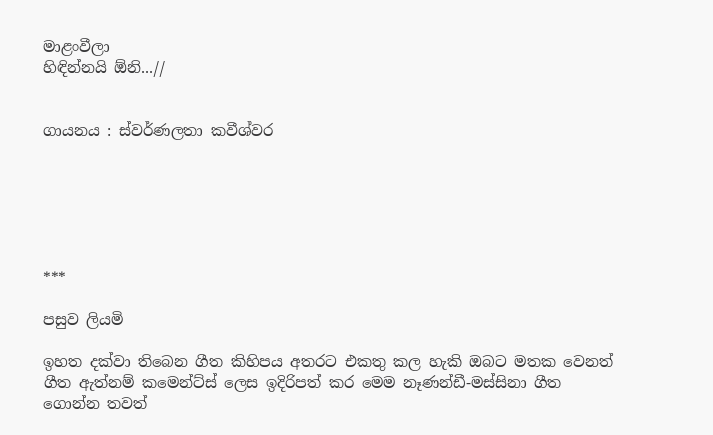මාළංවීලා
හිඳින්නයි ඕනි...//


ගායනය : ස්වර්ණලතා කවීශ්වර






***

පසුව ලියමි

ඉහත දක්වා තිබෙන ගීත කිහිපය අතරට එකතු කල හැකි ඔබට මතක වෙනත් ගීත ඇත්නම් කමෙන්ට්ස් ලෙස ඉදිරිපත් කර මෙම නෑණන්ඩී-මස්සිනා ගීත ගොන්න තවත්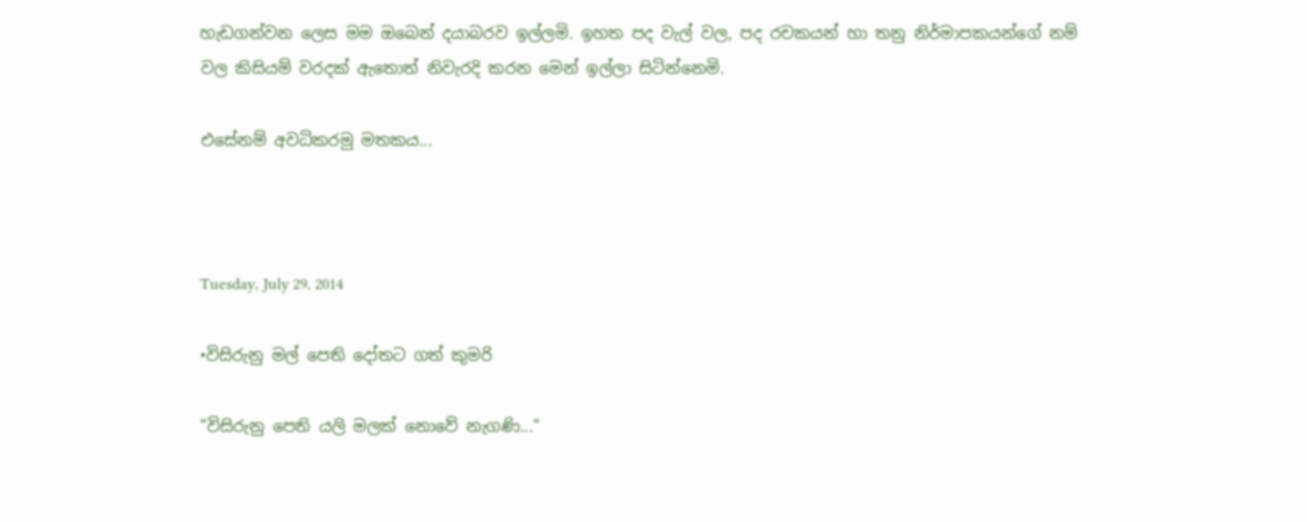හැඩගන්වන ලෙස මම ඔබෙන් දයාබරව ඉල්ලමි. ඉහත පද වැල් වල, පද රචකයන් හා තනු නිර්මාපකයන්ගේ නම් වල කිසියම් වරදක් ඇතොත් නිවැරදි කරන මෙන් ඉල්ලා සිටින්නෙමි.

එසේනම් අවධිකරමු මතකය...



Tuesday, July 29, 2014

•විසිරුනු මල් පෙති දෝතට ගත් කුමරි

"විසිරුනු පෙති යලි මලක් නොවේ නැගණි..."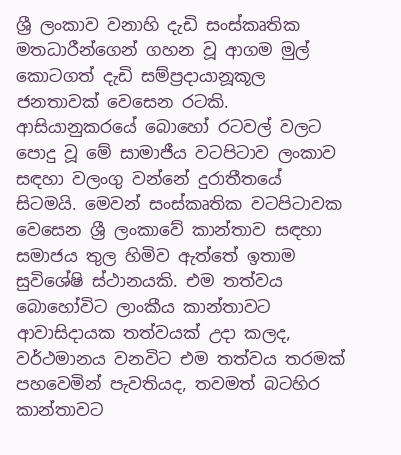ශ්‍රී ලංකාව වනාහි දැඩි සංස්කෘතික මතධාරීන්ගෙන් ගහන වූ ආගම මුල් කොටගත් දැඩි සම්ප්‍රදායානූකූල ජනතාවක් වෙසෙන රටකි. ආසියානුකරයේ බොහෝ රටවල් වලට පොදු වූ මේ සාමාජීය වටපිටාව ලංකාව සඳහා වලංගු වන්නේ දුරාතීතයේ සිටමයි. මෙවන් සංස්කෘතික වටපිටාවක වෙසෙන ශ්‍රී ලංකාවේ කාන්තාව සඳහා සමාජය තුල හිමිව ඇත්තේ ඉතාම සුවිශේෂි ස්ථානයකි. එම තත්වය බොහෝවිට ලාංකීය කාන්තාවට ආවාසිදායක තත්වයක් උදා කලද, වර්ථමානය වනවිට එම තත්වය තරමක් පහවෙමින් පැවතියද, තවමත් බටහිර කාන්තාවට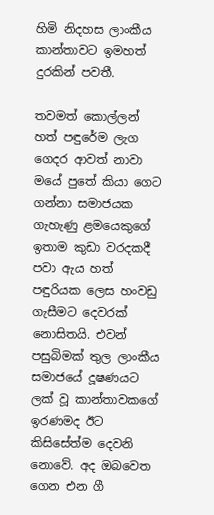හිමි නිදහස ලාංකීය කාන්තාවට ඉමහත් දුරකින් පවතී.

තවමත් කොල්ලන් හත් පඳුරේම ලැග ගෙදර ආවත් නාවා මයේ පුතේ කියා ගෙට ගන්නා සමාජයක ගැහැණු ළමයෙකුගේ ඉතාම කුඩා වරදකදී පවා ඇය හත් පඳුරියක ලෙස හංවඩු ගැසීමට දෙවරක් නොසිතයි. එවන් පසුබිමක් තුල ලාංකීය සමාජයේ දූෂණයට ලක් වූ කාන්තාවකගේ ඉරණමද ඊට කිසිසේත්ම දෙවනි නොවේ. අද ඔබවෙත ගෙන එන ගී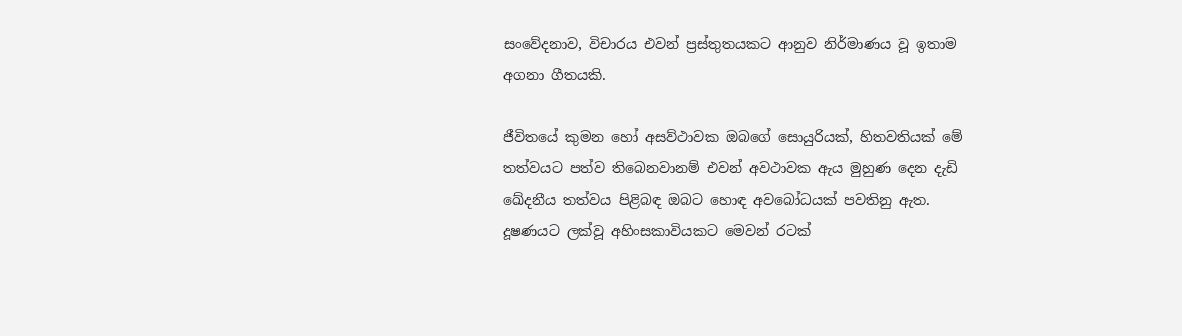සංවේදනාව, විචාරය එවන් ප්‍රස්තුතයකට ආනුව නිර්මාණය වූ ඉතාම අගනා ගීතයකි.

ජීවිතයේ කුමන හෝ අසව්ථාවක ඔබගේ සොයුරියක්, හිතවතියක් මේ තත්වයට පත්ව තිබෙනවානම් එවන් අවථාවක ඇය මුහුණ දෙන දැඩි ඛේදනීය තත්වය පිළිබඳ ඔබට හොඳ අවබෝධයක් පවතිනු ඇත. දූෂණයට ලක්වූ අහිංසකාවියකට මෙවන් රටක්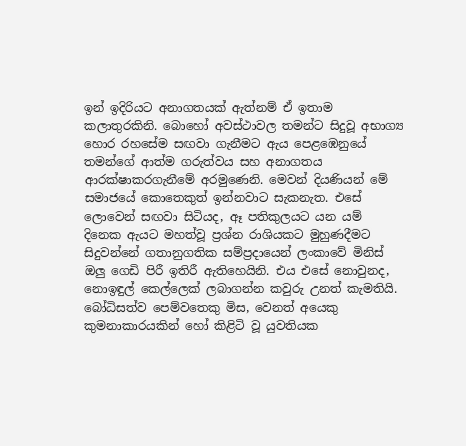ඉන් ඉදිරියට අනාගතයක් ඇත්නම් ඒ ඉතාම කලාතුරකිනි. බොහෝ අවස්ථාවල තමන්ට සිදුවූ අභාග්‍ය හොර රහසේම සඟවා ගැනීමට ඇය පෙළඹෙනුයේ තමන්ගේ ආත්ම ගරුත්වය සහ අනාගතය ආරක්ෂාකරගැනීමේ අරමුණෙනි. මෙවන් දියණියන් මේ සමාජයේ කොතෙකුත් ඉන්නවාට සැකනැත. එසේ ලොවෙන් සඟවා සිටියද, ඈ පතිකුලයට යන යම් දිනෙක ඇයට මහත්වූ ප්‍රශ්න රාශියකට මුහුණදීමට සිදුවන්නේ ගතානුගතික සම්ප්‍රදායෙන් ලංකාවේ මිනිස් ඔලු ගෙඩි පිරී ඉතිරී ඇතිහෙයිනි. එය එසේ නොවුනද, නොඉඳුල් කෙල්ලෙක් ලබාගන්න කවුරු උනත් කැමතියි. බෝධිසත්ව පෙම්වතෙකු මිස, වෙනත් අයෙකු කුමනාකාරයකින් හෝ කිළිටි වූ යුවතියක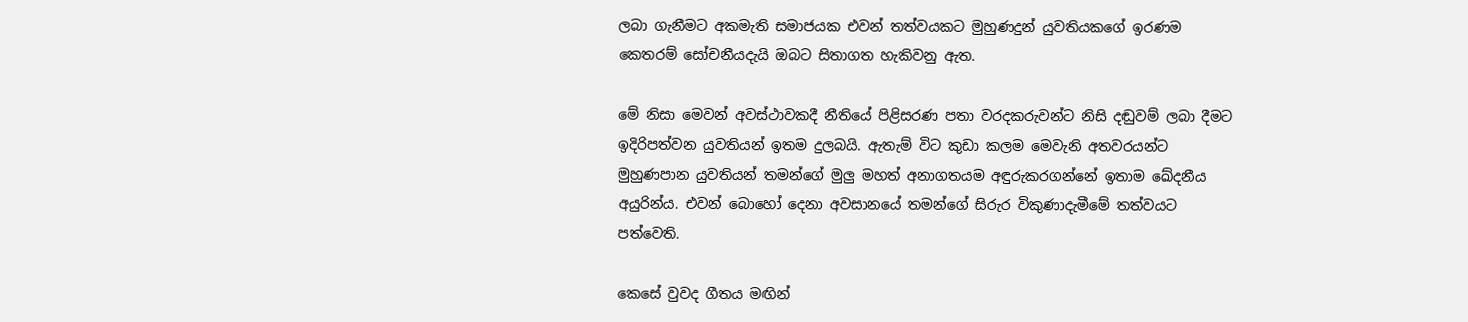ලබා ගැනීමට අකමැති සමාජයක එවන් තත්වයකට මුහුණදුන් යුවතියකගේ ඉරණම කෙතරම් සෝචනීයදැයි ඔබට සිතාගත හැකිවනු ඇත.

මේ නිසා මෙවන් අවස්ථාවකදී නීතියේ පිළිසරණ පතා වරදකරුවන්ට නිසි දඬුවම් ලබා දීමට ඉදිරිපත්වන යුවතියන් ඉතම දුලබයි. ඇතැම් විට කුඩා කලම මෙවැනි අතවරයන්ට මුහුණපාන යුවතියන් තමන්ගේ මුලු මහත් අනාගතයම අඳුරුකරගන්නේ ඉතාම ඛේදනීය අයුරින්ය. එවන් බොහෝ දෙනා අවසානයේ තමන්ගේ සිරුර විකුණාදැමීමේ තත්වයට පත්වෙති.

කෙසේ වුවද ගීතය මඟින්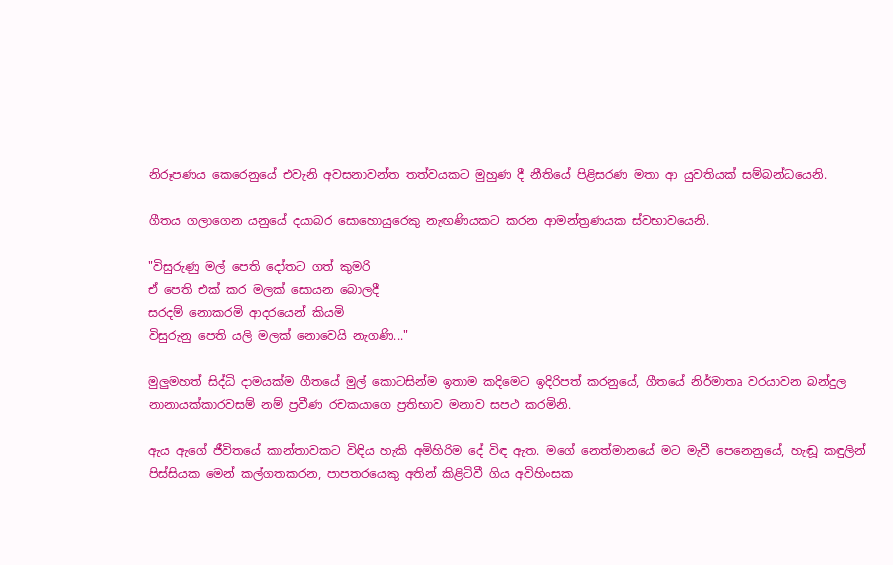නිරූපණය කෙරෙනුයේ එවැනි අවසනාවන්ත තත්වයකට මුහුණ දී නීතියේ පිළිසරණ මතා ආ යුවතියක් සම්බන්ධයෙනි.

ගීතය ගලාගෙන යනුයේ දයාබර සොහොයුරෙකු නැඟණියකට කරන ආමන්ත්‍රණයක ස්වභාවයෙනි.

"විසුරුණු මල් පෙති දෝතට ගත් කුමරි
ඒ පෙති එක්‌ කර මලක්‌ සොයන බොලදී
සරදම් නොකරමි ආදරයෙන් කියමි
විසුරුනු පෙති යලි මලක්‌ නොවෙයි නැගණි..."

මුලුමහත් සිද්ධි දාමයක්ම ගීතයේ මුල් කොටසින්ම ඉතාම කදිමෙට ඉදිරිපත් කරනුයේ, ගීතයේ නිර්මාතෘ වරයාවන බන්දුල නානායක්කාරවසම් නම් ප්‍රවීණ රචකයාගෙ ප්‍රතිභාව මනාව සපථ කරමිනි.

ඇය ඇගේ ජීවිතයේ කාන්තාවකට විඳිය හැකි අමිහිරිම දේ විඳ ඇත. මගේ නෙත්මානයේ මට මැවී පෙනෙනුයේ, හැඬූ කඳුලින් පිස්සියක මෙන් කල්ගතකරන, පාපතරයෙකු අතින් කිළිටිවී ගිය අවිහිංසක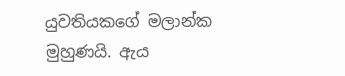යුවතියකගේ මලාන්ක මුහුණයි. ඇය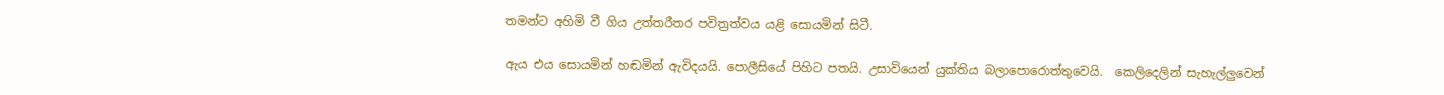තමන්ට අහිමි වී ගිය උත්තරීතර පවිත්‍රත්වය යළි සොයමින් සිටී.

ඇය එය සොයමින් හඬමින් ඇවිදයයි. පොලීසියේ පිහිට පතයි. උසාවියෙන් යුක්තිය බලාපොරොත්තුවෙයි.  කෙලිදෙලින් සැහැල්ලුවෙන්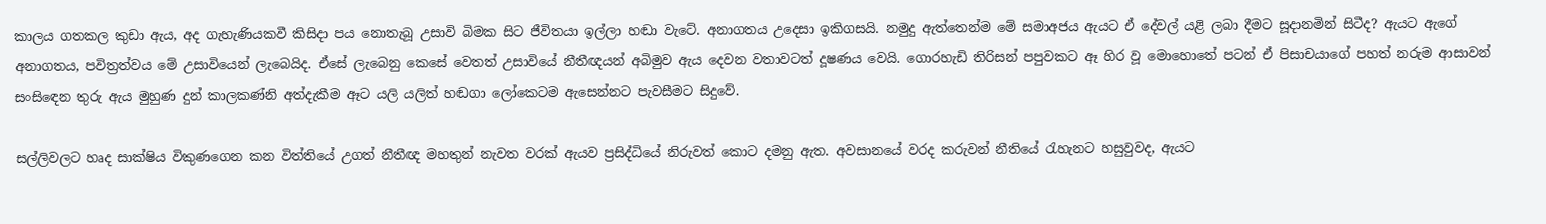කාලය ගතකල කුඩා ඇය, අද ගැහැණියකවී කිසිදා පය නොතැබූ උසාවි බිමක සිට ජීවිතයා ඉල්ලා හඬා වැටේ. අනාගතය උදෙසා ඉකිගසයි. නමුදු ඇත්තෙන්ම මේ සමාඅජය ඇයට ඒ දේවල් යළි ලබා දීමට සූදානමින් සිටීද? ඇයට ඇගේ අනාගතය, පවිත්‍රත්වය මේ උසාවියෙන් ලැබෙයිද. ඒසේ ලැබෙනු කෙසේ වෙතත් උසාවියේ නීතීඥයන් අබිමුව ඇය දෙවන වතාවටත් දූෂණය වෙයි. ගොරහැඩි තිරිසන් පපුවකට ඈ හිර වූ මොහොතේ පටන් ඒ පිසාචයාගේ පහත් නරුම ආසාවන් සංසිඳෙන තුරු ඇය මුහුණ දුන් කාලකණ්නි අත්දැකීම ඈට යලි යලිත් හඬගා ලෝකෙටම ඇසෙන්නට පැවසීමට සිදුවේ.

සල්ලිවලට හෘද සාක්ෂිය විකුණගෙන කන විත්තියේ උගත් නීතීඥ මහතුන් නැවත වරක් ඇයව ප්‍රසිද්ධියේ නිරුවත් කොට දමනු ඇත. අවසානයේ වරද කරුවන් නීතියේ රැහැනට හසුවුවද, ඇයට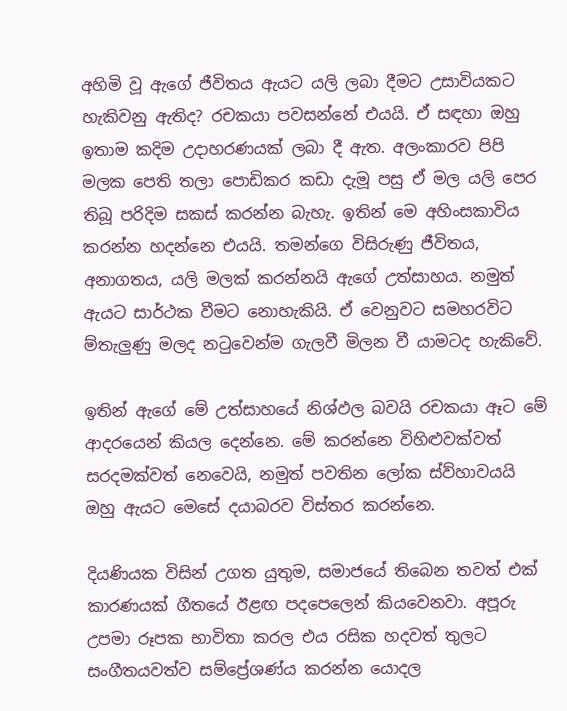අහිමි වූ ඇගේ ජීවිතය ඇයට යලි ලබා දීමට උසාවියකට හැකිවනු ඇතිද? රචකයා පවසන්නේ එයයි. ඒ සඳහා ඔහු ඉතාම කදිම උදාහරණයක් ලබා දී ඇත. අලංකාරව පිපි මලක පෙති තලා පොඩිකර කඩා දැමූ පසු ඒ මල යලි පෙර තිබූ පරිදිම සකස් කරන්න බැහැ. ඉතින් මෙ අහිංසකාවිය කරන්න හදන්නෙ එයයි. තමන්ගෙ විසිරුණු ජීවිතය, අනාගතය, යලි මලක් කරන්නයි ඇගේ උත්සාහය. නමුත් ඇයට සාර්ථක වීමට නොහැකියි. ඒ වෙනුවට සමහරවිට ම්තැලුණු මලද නටුවෙන්ම ගැලවී මිලන වී යාමටද හැකිවේ.

ඉතින් ඇගේ මේ උත්සාහයේ නිශ්ඵල බවයි රචකයා ඈට මේ ආදරයෙන් කියල දෙන්නෙ. මේ කරන්නෙ විහිළුවක්වත් සරදමක්වත් නෙවෙයි, නමුත් පවතින ලෝක ස්ව්හාවයයි ඔහු ඇයට මෙසේ දයාබරව විස්තර කරන්නෙ.

දියණියක විසින් උගත යුතුම, සමාජයේ තිබෙන තවත් එක් කාරණයක් ගීතයේ ඊළඟ පදපෙලෙන් කියවෙනවා. අපූරු උපමා රූපක භාවිතා කරල එය රසික හදවත් තුලට සංගීතයවත්ව සම්ප්‍රේශණ්ය කරන්න යොදල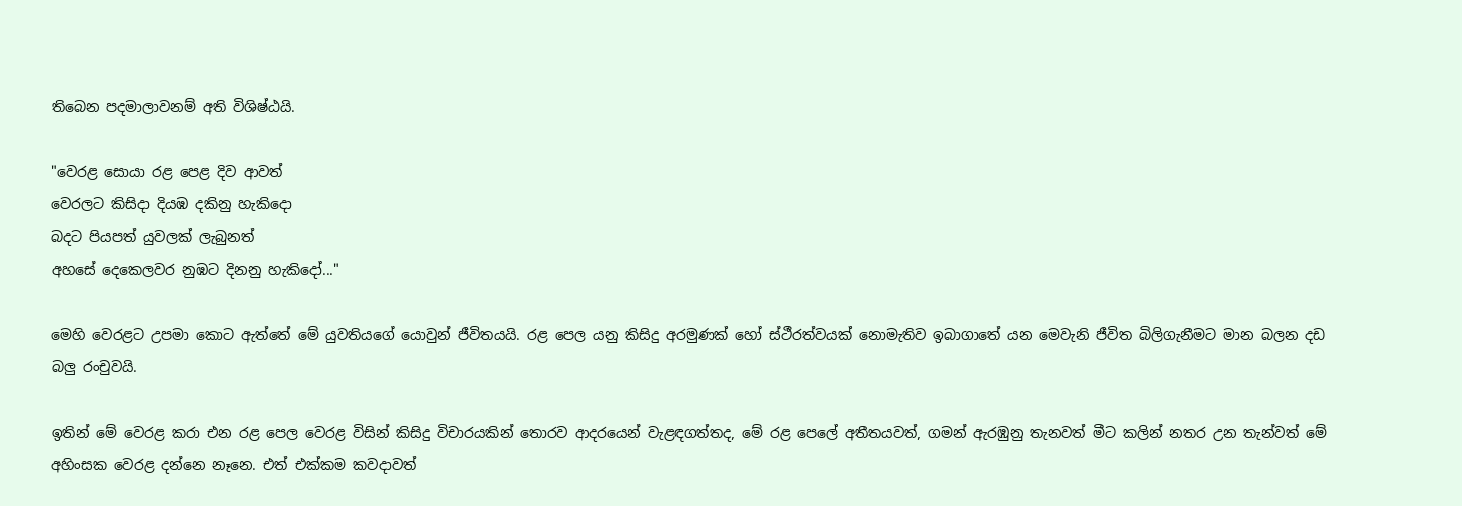තිබෙන පදමාලාවනම් අති විශිෂ්ඨයි.

"වෙරළ සොයා රළ පෙළ දිව ආවත්
වෙරලට කිසිදා දියඹ දකිනු හැකිදො
බදට පියපත් යුවලක්‌ ලැබුනත්
අහසේ දෙකෙලවර නුඹට දිනනු හැකිදෝ..."

මෙහි වෙරළට උපමා කොට ඇත්තේ මේ යුවතියගේ යොවුන් ජීවිතයයි. රළ පෙල යනු කිසිදු අරමුණක් හෝ ස්ථීරත්වයක් නොමැතිව ඉබාගාතේ යන මෙවැනි ජීවිත බිලිගැනීමට මාන බලන දඩ බලු රංචුවයි.

ඉතින් මේ වෙරළ කරා එන රළ පෙල වෙරළ විසින් කිසිදු විචාරයකින් තොරව ආදරයෙන් වැළඳගත්තද, මේ රළ පෙලේ අතීතයවත්, ගමන් ඇරඹුනු තැනවත් මීට කලින් නතර උන තැන්වත් මේ අහිංසක වෙරළ දන්නෙ නෑනෙ. එත් එක්කම කවදාවත්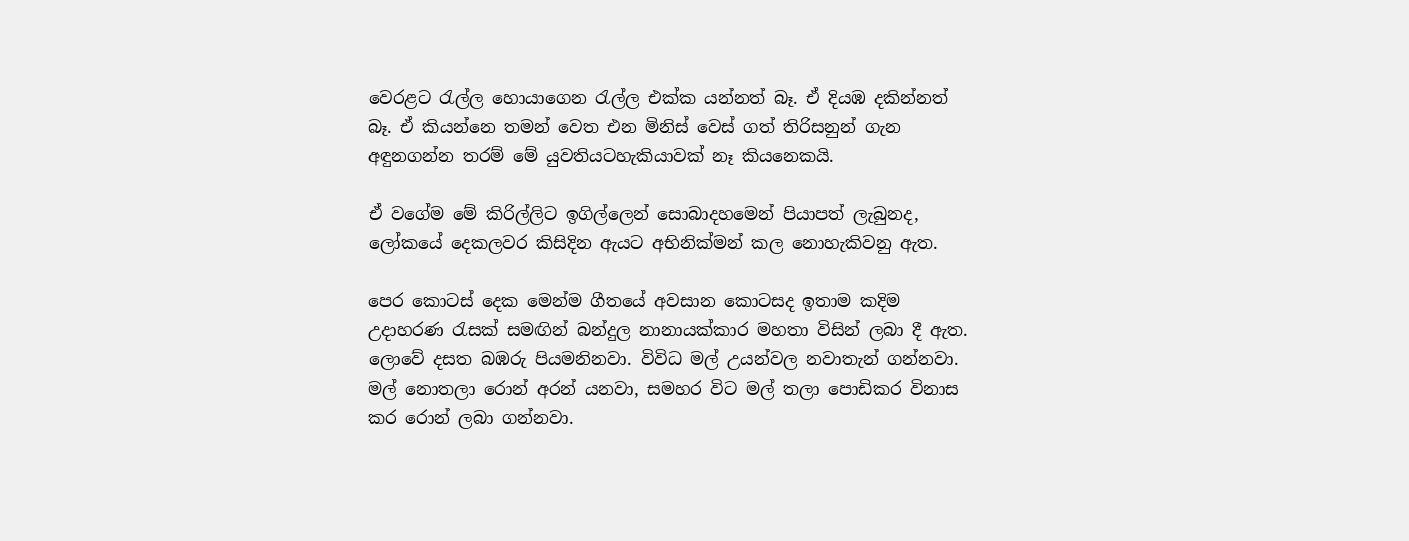වෙරළට රැල්ල හොයාගෙන රැල්ල එක්ක යන්නත් බෑ. ඒ දියඹ දකින්නත් බෑ. ඒ කියන්නෙ තමන් වෙත එන මිනිස් වෙස් ගත් තිරිසනුන් ගැන අඳුනගන්න තරම් මේ යුවතියටහැකියාවක් නෑ කියනෙකයි.

ඒ වගේම මේ කිරිල්ලිට ඉගිල්ලෙන් සොබාදහමෙන් පියාපත් ලැබුනද, ලෝකයේ දෙකලවර කිසිදින ඇයට අභිනික්මන් කල නොහැකිවනු ඇත.

පෙර කොටස් දෙක මෙන්ම ගීතයේ අවසාන කොටසද ඉතාම කදිම උදාහරණ රැසක් සමඟින් බන්දුල නානායක්කාර මහතා විසින් ලබා දී ඇත.
ලොවේ දසත බඹරු පියමනිනවා. විවිධ මල් උයන්වල නවාතැන් ගන්නවා. මල් නොතලා රොන් අරන් යනවා, සමහර විට මල් තලා පොඩිකර විනාස කර රොන් ලබා ගන්නවා.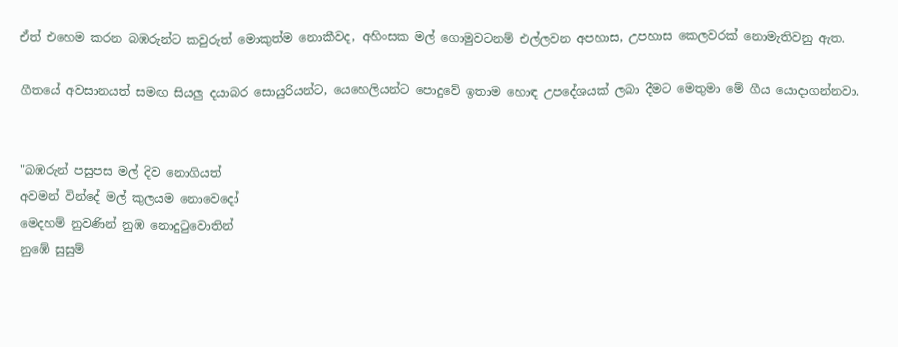ඒත් එහෙම කරන බඹරුන්ට කවුරුත් මොකුත්ම නොකීවද, අහිංසක මල් ගොමුවටනම් එල්ලවන අපහාස, උපහාස කෙලවරක් නොමැතිවනු ඇත.

ගීතයේ අවසානයත් සමඟ සියලු දයාබර සොයුරියන්ට, යෙහෙලියන්ට පොදුවේ ඉතාම හොඳ උපදේශයක් ලබා දීමට මෙතුමා මේ ගීය යොදාගන්නවා.


"බඹරුන් පසුපස මල් දිව නොගියත්
අවමන් වින්දේ මල් කුලයම නොවෙදෝ
මෙදහම් නුවණින් නුඹ නොදුටුවොතින්
නුඹේ සුසුම්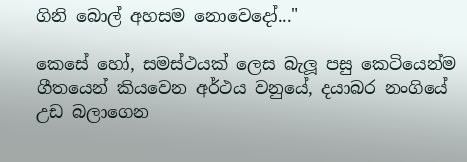ගිනි බොල් අහසම නොවෙදෝ..."

කෙසේ හෝ, සමස්ථයක් ලෙස බැලූ පසු කෙටියෙන්ම ගීතයෙන් කියවෙන අර්ථය වනුයේ, දයාබර නංගියේ උඩ බලාගෙන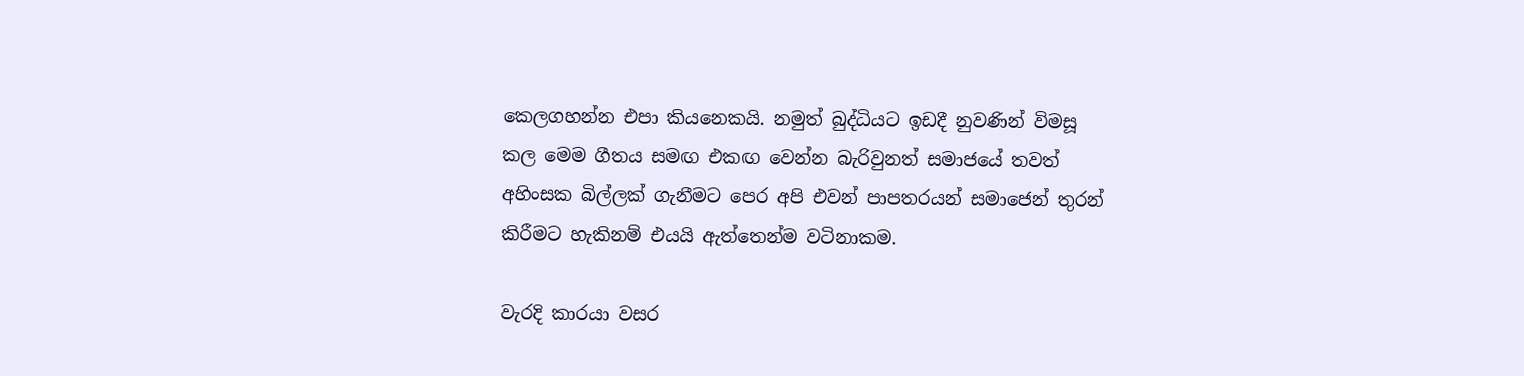කෙලගහන්න එපා කියනෙකයි. නමුත් බුද්ධියට ඉඩදී නුවණින් විමසූ කල මෙම ගීතය සමඟ එකඟ වෙන්න බැරිවුනත් සමාජයේ තවත් අහිංසක බිල්ලක් ගැනීමට පෙර අපි එවන් පාපතරයන් සමාජෙන් තුරන් කිරීමට හැකිනම් එයයි ඇත්තෙන්ම වටිනාකම.

වැරදි කාරයා වසර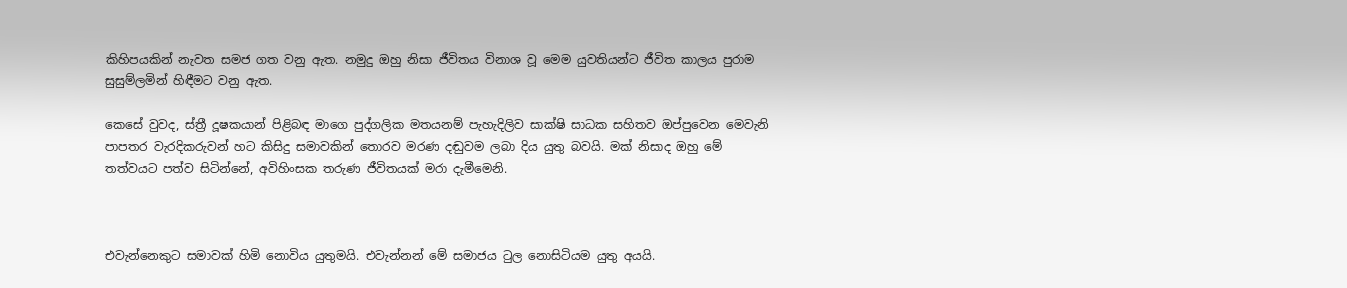කිහිපයකින් නැවත සමජ ගත වනු ඇත. නමුදු ඔහු නිසා ජීවිතය විනාශ වූ මෙම යුවතියන්ට ජීවිත කාලය පුරාම සුසුම්ලමින් හිඳීමට වනු ඇත.

කෙසේ වුවද, ස්ත්‍රී දූෂකයාන් පිළිබඳ මාගෙ පුද්ගලික මතයනම් පැහැදිලිව සාක්ෂි සාධක සහිතව ඔප්පුවෙන මෙවැනි පාපතර වැරදිකරුවන් හට කිසිදු සමාවකින් තොරව මරණ දඬුවම ලබා දිය යුතු බවයි. මක් නිසාද ඔහු මේ තත්වයට පත්ව සිටින්නේ, අවිහිංසක තරුණ ජීවිතයක් මරා දැමීමෙනි.



එවැන්නෙකුට සමාවක් හිමි නොවිය යුතුමයි. එවැන්නන් මේ සමාජය ටුල නොසිටියම යුතු අයයි.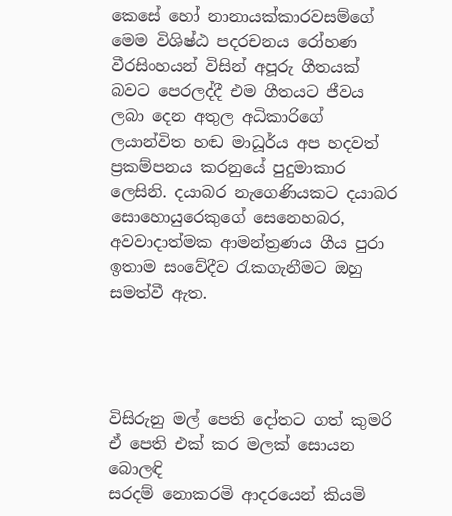කෙසේ හෝ නානායක්කාරවසම්ගේ මෙම විශිෂ්ඨ පදරචනය රෝහණ වීරසිංහයන් විසින් අපූරු ගීතයක් බවට පෙරලද්දී එම ගීතයට ජීවය ලබා දෙන අතුල අධිකාරිගේ ලයාන්විත හඬ මාධූර්ය අප හදවත් ප්‍රකම්පනය කරනුයේ පුදුමාකාර ලෙසිනි. දයාබර නැගෙණියකට දයාබර සොහොයුරෙකුගේ සෙනෙහබර, අවවාදාත්මක ආමන්ත්‍රණය ගීය පුරා ඉතාම සංවේදීව රැකගැනීමට ඔහු සමත්වී ඇත.




විසිරුනු මල් පෙති දෝතට ගත් කුමරි
ඒ පෙති එක් කර මලක් සොයන බොලඳි
සරදම් නොකරමි ආදරයෙන් කියමි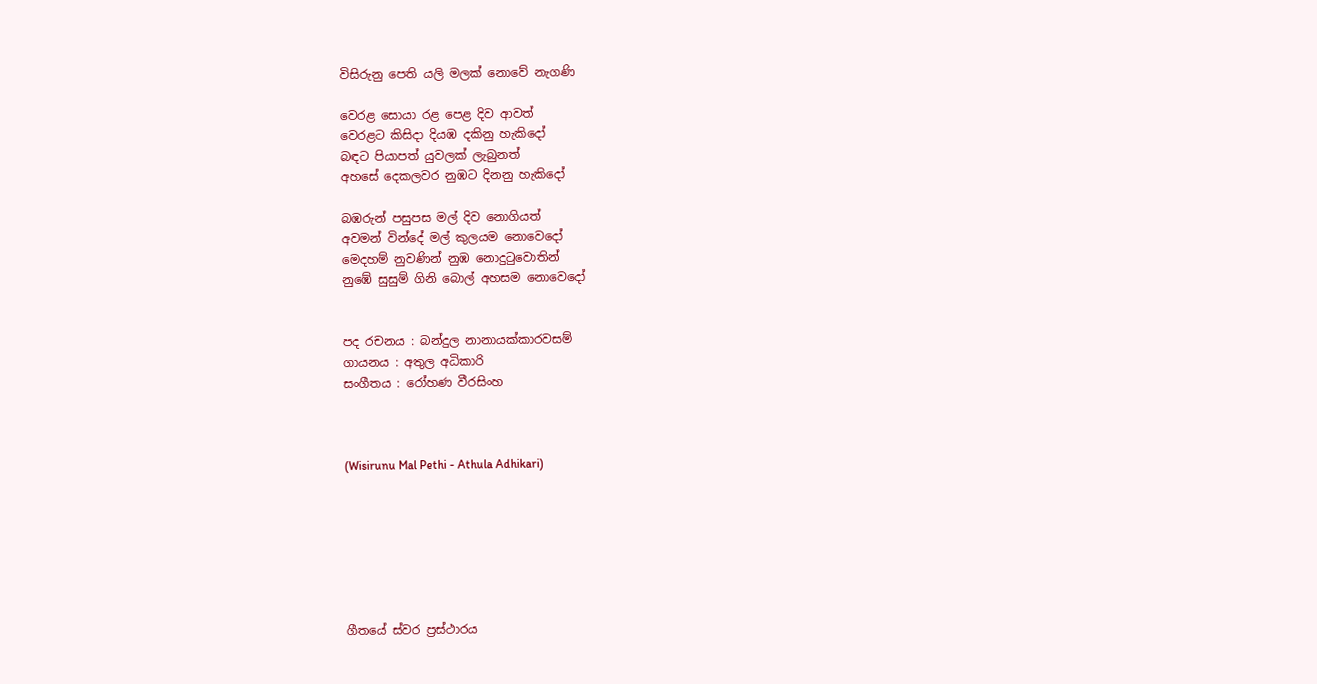විසිරුනු පෙති යලි මලක් නොවේ නැගණි

වෙරළ සොයා රළ පෙළ දිව ආවත්
වෙරළට කිසිදා දියඹ දකිනු හැකිදෝ
බඳට පියාපත් යුවලක් ලැබුනත්
අහසේ දෙකලවර නුඹට දිනනු හැකිදෝ

බඹරුන් පසුපස මල් දිව නොගියත්
අවමන් වින්දේ මල් කුලයම නොවෙදෝ
මෙදහම් නුවණින් නුඹ නොදුටුවොතින්
නුඹේ සුසුම් ගිනි බොල් අහසම නොවෙදෝ


පද රචනය : බන්දුල නානායක්කාරවසම්
ගායනය : අතුල අධිකාරි
සංගීතය : රෝහණ වීරසිංහ



(Wisirunu Mal Pethi - Athula Adhikari)







ගීතයේ ස්වර ප්‍රස්ථාරය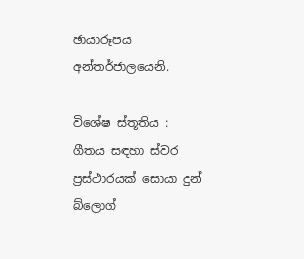ඡායාරූපය අන්තර්ජාලයෙනි.

විශේෂ ස්තූතිය : ගීතය සඳහා ස්වර ප්‍රස්ථාරයක් සොයා දුන් බ්ලොග්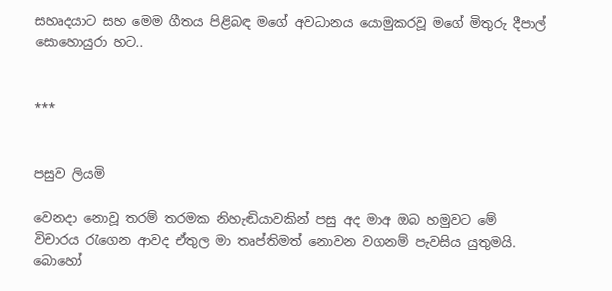සහෘදයාට සහ මෙම ගීතය පිළිබඳ මගේ අවධානය යොමුකරවූ මගේ මිතුරු දීපාල් සොහොයුරා හට..


***


පසුව ලියමි

වෙනදා නොවූ තරම් තරමක නිහැඬියාවකින් පසු අද මාඅ ඔබ හමුවට මේ විචාරය රැගෙන ආවද ඒතුල මා තෘප්තිමත් නොවන වගනම් පැවසිය යුතුමයි. බොහෝ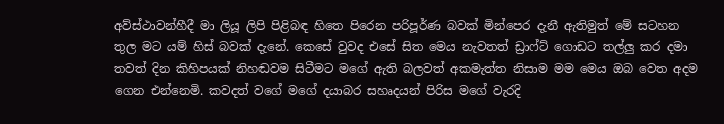අව්ස්ථාවන්හීදී මා ලියූ ලිපි පිළිබඳ හිතෙ පිරෙන පරිපූර්ණ බවක් මින්පෙර දැනී ඇතිමුත් මේ සටහන තුල මට යම් හිස් බවක් දැනේ. කෙසේ වුවද එසේ සිත මෙය නැවතත් ඩ්‍රාෆ්ට් ගොඩට තල්ලු කර දමා තවත් දින කිහිපයක් නිහඬවම සිටීමට මගේ ඇති බලවත් අකමැත්ත නිසාම මම මෙය ඔබ වෙත අදම ගෙන එන්නෙමි. කවදත් වගේ මගේ දයාබර සහෘදයන් පිරිස මගේ වැරදි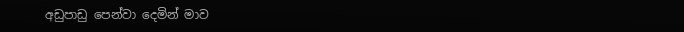අඩුපාඩු පෙන්වා දෙමින් මාව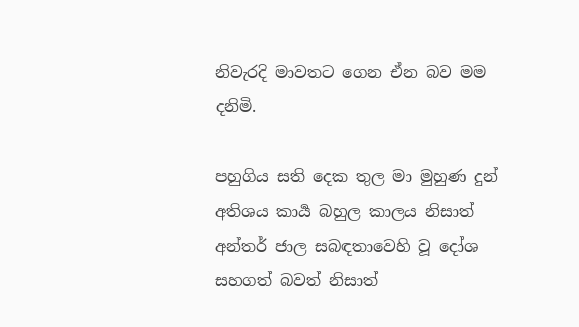නිවැරදි මාවතට ගෙන ඒන බව මම දනිමි.

පහුගිය සති දෙක තුල මා මුහුණ දුන්  අතිශය කාර්‍ය බහුල කාලය නිසාත් අන්තර් ජාල සබඳතාවෙහි වූ දෝශ සහගත් බවත් නිසාත්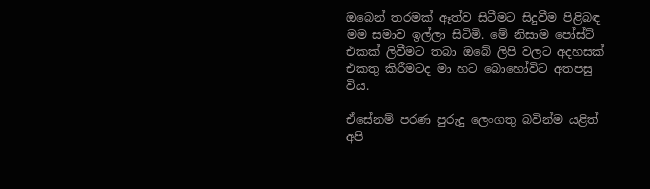ඔබෙන් තරමක් ඈත්ව සිටීමට සිදුවීම පිළිබඳ මම සමාව ඉල්ලා සිටිමි. මේ නිසාම පෝස්ට් එකක් ලිවීමට තබා ඔබේ ලිපි වලට අදහසක් එකතු කිරීමටද මා හට බොහෝවිට අතපසු විය.

ඒසේනම් පරණ පුරුදු ලෙංගතු බවින්ම යළිත් අපි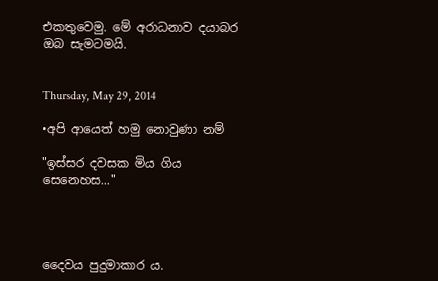එකතුවෙමු. මේ අරාධනාව දයාබර ඔබ සැමටමයි.


Thursday, May 29, 2014

•අපි ආයෙත් හමු නොවුණා නම්

"ඉස්සර දවසක මිය ගිය සෙනෙහස..."




දෛවය පුදුමාකාර ය.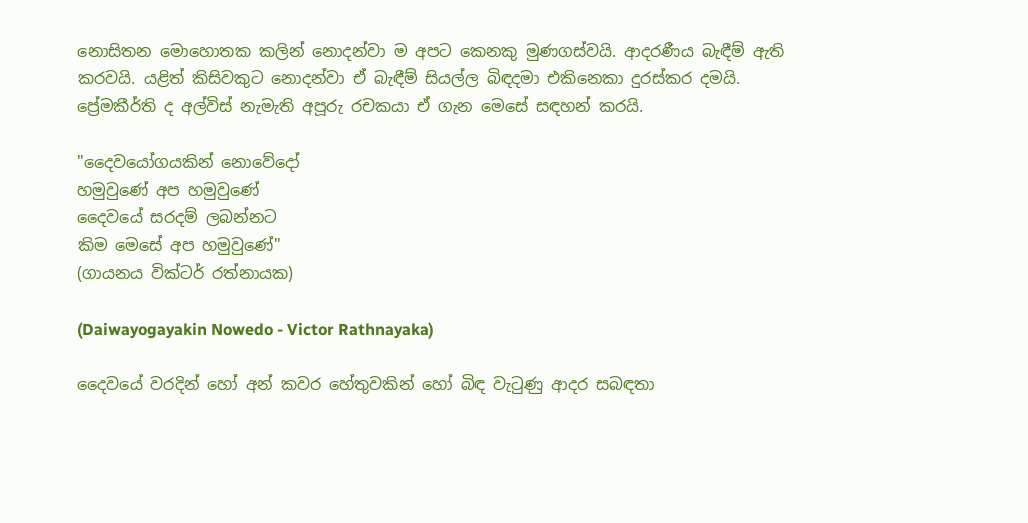නොසිතන මොහොතක කලින් නොදන්වා ම අපට කෙනකු මුණගස්වයි. ආදරණීය බැඳීම් ඇති කරවයි. යළිත් කිසිවකුට නොදන්වා ඒ බැඳීම් සියල්ල බිඳදමා එකිනෙකා දුරස්කර දමයි. ප්‍රේමකීර්ති ද අල්විස් නැමැති අපූරු රචකයා ඒ ගැන මෙසේ සඳහන් කරයි.

"දෛවයෝගයකින් නොවේදෝ
හමුවුණේ අප හමුවුණේ
දෛවයේ සරදම් ලබන්නට
කිම මෙසේ අප හමුවුණේ"
(ගායනය වික්ටර් රත්නායක)

(Daiwayogayakin Nowedo - Victor Rathnayaka)

දෛවයේ වරදින් හෝ අන් කවර හේතුවකින් හෝ බිඳ වැටුණු ආදර සබඳතා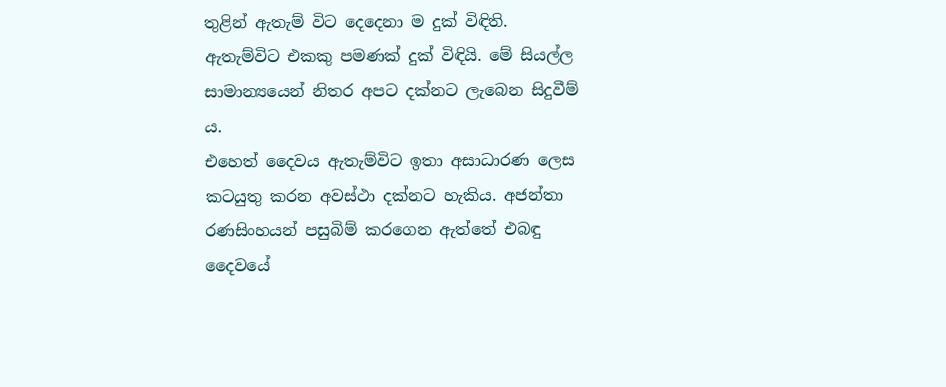තුළින් ඇතැම් විට දෙදෙනා ම දුක් විඳිති. ඇතැම්විට එකකු පමණක් දුක් විඳියි. මේ සියල්ල සාමාන්‍යයෙන් නිතර අපට දක්නට ලැබෙන සිදුවීම් ය.
එහෙත් දෛවය ඇතැම්විට ඉතා අසාධාරණ ලෙස කටයුතු කරන අවස්ථා දක්නට හැකිය. අජන්තා රණසිංහයන් පසුබිම් කරගෙන ඇත්තේ එබඳු දෛවයේ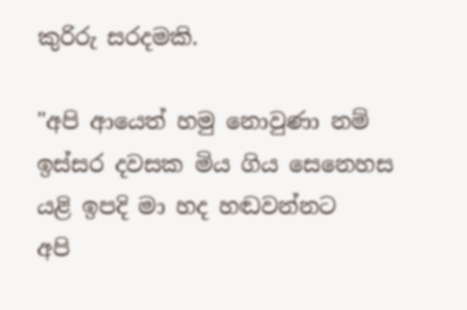කුරිරු සරදමකි.

"අපි ආයෙත් හමු නොවුණා නම්
ඉස්සර දවසක මිය ගිය සෙනෙහස
යළි ඉපදි මා හද හඬවන්නට
අපි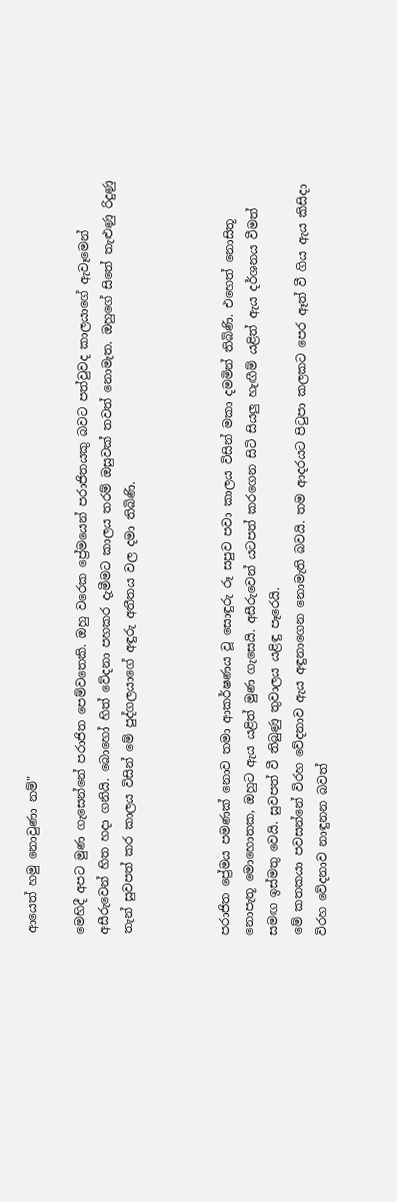ආයෙත් හමු නොවුණා නම්"

මෙහිදී අපට මුණ ගැසෙන්නේ පරාජිත පෙම්වතෙකි. ඔහු වරෙක ප්‍රේමයෙන් පරාජිතයකු බවට පත්වුවද කාලයාගේ ඇවෑමෙන් අසීරුවෙන් හිත හදා ගනියි. බොහෝ හිත් වේදනා පහකර දැමීමට කාලය තරම් ඔසුවක් තවත් නොමැත. ඔහුගේ සිතේ තැළුණු රිදුණු තැන් සුවපත් කර කාලය විසින් මේ පුද්ගලයාගේ අඳුරු අතීතය වල දමා තිබිණි.



පරාජිත ප්‍රේමය පමණක් නොව තමා ආකර්ෂණය වූ සොඳුරු රූ සපුව පවා කාලය විසින් මකා දමමින් තිබිණි. එහෙත් නොසිතූ නොපැතූ මොහොතක, ඔහුට ඇය යළිත් මුණ ගැසෙයි. අසීරුවෙන් යටපත් කරගෙන සිටි සියලු හැඟීම් යළිත් ඇය දර්ශනය වීමත් සමඟ ඉස්මතු වෙයි. සුවපත් වී තිබුණු තුවාලය යළිඳු පෑරෙයි.
මේ කතකයා පවසන්නේ විරහ වේදනාව ඇය අඳුනාගෙන නොමැති බවයි. තම ආදරයට පිටුපා කලකට පෙර ඈත් වී ගිය ඇය කිසිදා විරහ වේදනාව නාඳුනන බවත්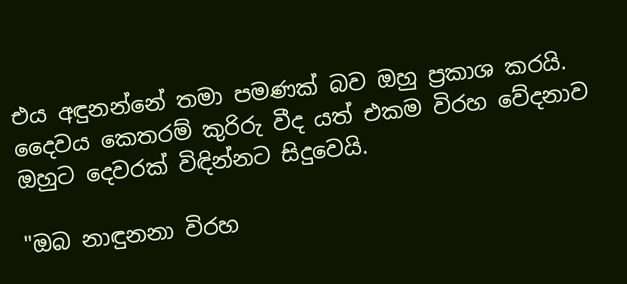එය අඳුනන්නේ තමා පමණක් බව ඔහු ප්‍රකාශ කරයි. දෛවය කෙතරම් කුරිරු වීද යත් එකම විරහ වේදනාව ඔහුට දෙවරක් විඳින්නට සිදුවෙයි.

"ඔබ නාඳුනනා විරහ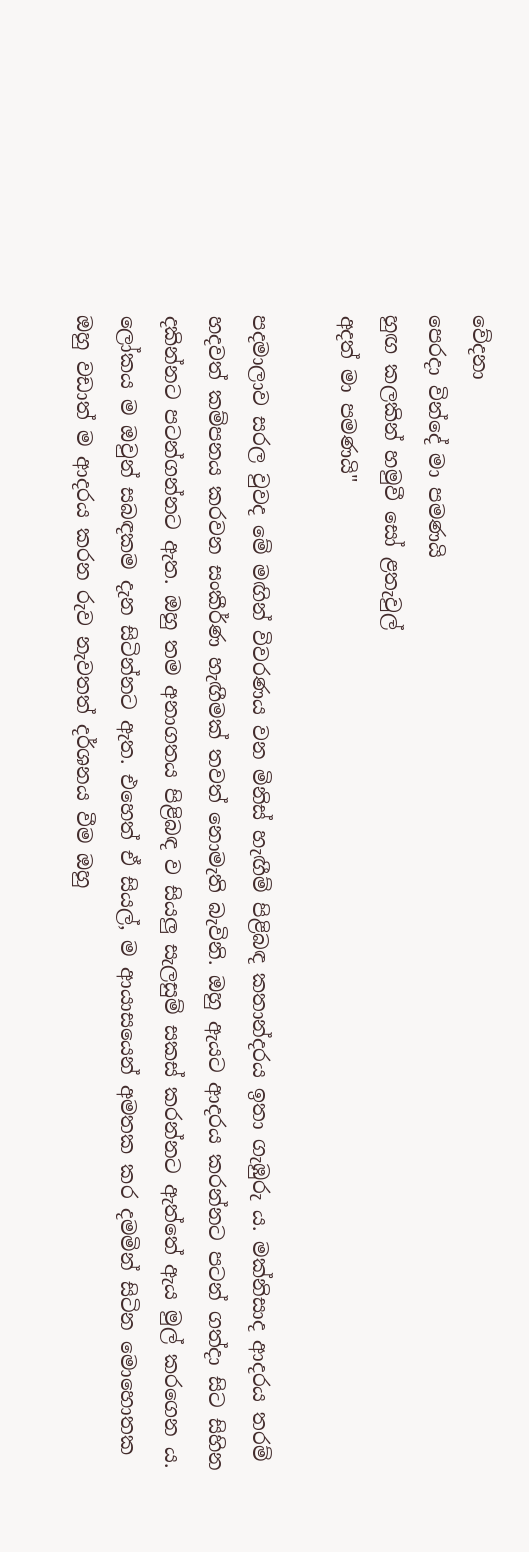වේදනා
පෙරදා වින්දේ මා පමණයි
හුඟ කලකින් හමුවී සෝ ළතැවුල්
අදත් මා පමණයි"

පදමාලාව සරල වුවද මේ මඟින් විවරණය වන මිනිස් හැඟීම් පිළිබඳ කතාන්දරය ඉතා ගැඹුරු ය. මක්නිසාද ආදරය තරම් හදවත් කම්පනය කරවන සංකීර්ණ හැඟීමක් තවත් නොමැති බැවිනි. ඔහු ඇයට ආදරය කරන්නට පටන් ගත්දා සිට සිහින දකින්නට පටන්ගන්නට ඇත. ඔහු තම අනාගතය පිළිබඳ ව සියලු සැලසුම් සකස් කරන්නට ඇත්තේ ඇය මුල් කරගෙන ය. ලෝකය ම ඔවුන් සබඳකම දැන සිටින්නට ඇත. එහෙත් ඒ සියල්, ම ආයාසයෙන් අමතක කර දමමින් සිටින මොහොතක ඔහු වඩාත් ම ආදරය කරන රුව නැවතත් දර්ශනය වීම ඔහු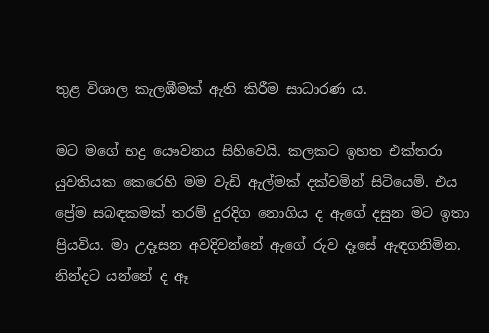තුළ විශාල කැලඹීමක් ඇති කිරීම සාධාරණ ය.

මට මගේ භද්‍ර යෞවනය සිහිවෙයි. කලකට ඉහත එක්තරා යුවතියක කෙරෙහි මම වැඩි ඇල්මක් දක්වමින් සිටියෙමි. එය ප්‍රේම සබඳකමක් තරම් දුරදිග නොගිය ද ඇගේ දසුන මට ඉතා ප්‍රියවිය. මා උදෑසන අවදිවන්නේ ඇගේ රුව දෑසේ ඇඳගනිමින. නින්දට යන්නේ ද ඈ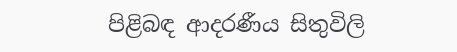පිළිබඳ ආදරණීය සිතුවිලි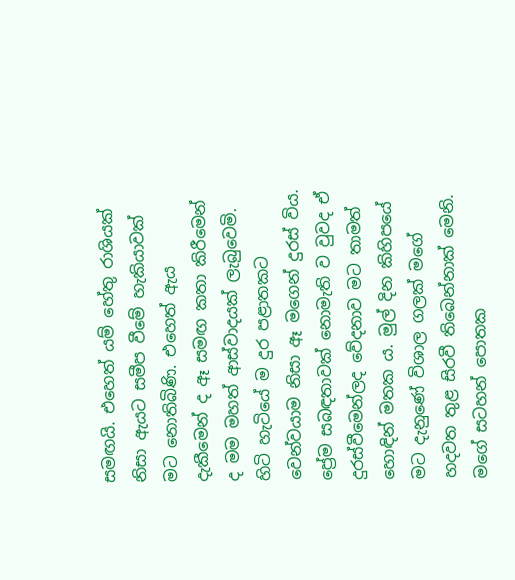සමඟයි. එහෙත් යම් හේතු රාශියක් නිසා ඇයට සමීප වීමේ හැකියාවක් මට නොතිබිණි. එහෙත් ඇය දැකීමෙන් ද ඈ සමඟ කතා කිරීමෙන් ද මම මහත් ආස්වාදයක් ලැබුවෙමි. හිටි හැටියේ ම දුර පළාතකට වෙන්වයාම නිසා ඈ මගෙන් දුරස් විය. ප්‍රේම සබඳතාවක් නොමැති ව වුවද ඒ දුරස්වීමෙන්ලද වේදනාව මට තාමත් හොඳින් මතක ය. මුල් දින කිහිපයේ මට දැනුණේ විශාල ගලක් මගේ හදවත තුළ සිරවී තිබෙන්නාක් මෙනි. මගේ සටහන් පොතක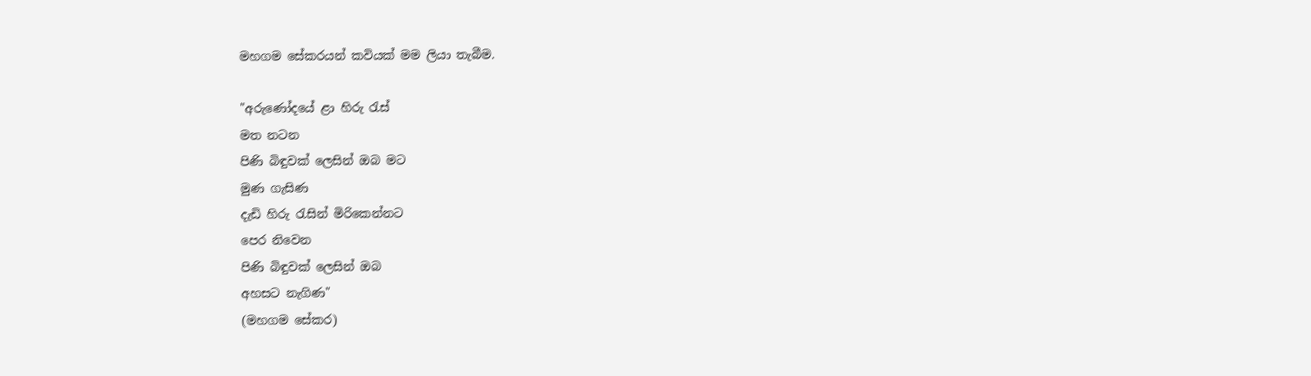මහගම සේකරයන් කවියක් මම ලියා තැබීම.

"අරුණෝදයේ ළා හිරු රැස්
මත නටන
පිණි බිඳුවක් ලෙසින් ඔබ මට
මුණ ගැසිණ
දැඩි හිරු රැසින් මිරිකෙන්නට
පෙර නිවෙන
පිණි බිඳුවක් ලෙසින් ඔබ
අහසට නැගිණ"
(මහගම සේකර)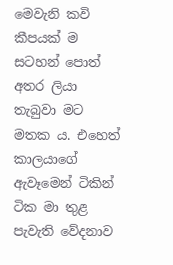මෙවැනි කවි කීපයක් ම සටහන් පොත් අතර ලියා තැබුවා මට මතක ය. එහෙත් කාලයාගේ ඇවෑමෙන් ටිකින් ටික මා තුළ පැවැති වේදනාව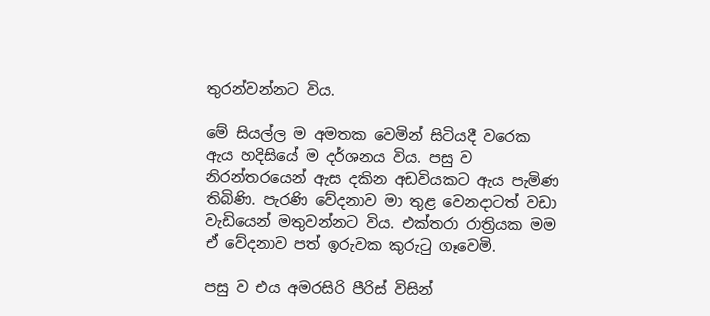තුරන්වන්නට විය.

මේ සියල්ල ම අමතක වෙමින් සිටියදී වරෙක ඇය හදිසියේ ම දර්ශනය විය. පසු ව නිරන්තරයෙන් ඇස දකින අඩවියකට ඇය පැමිණ තිබිණි. පැරණි වේදනාව මා තුළ වෙනදාටත් වඩා වැඩියෙන් මතුවන්නට විය. එක්තරා රාත්‍රියක මම ඒ වේදනාව පත් ඉරුවක කුරුටු ගෑවෙමි.

පසු ව එය අමරසිරි පීරිස් විසින්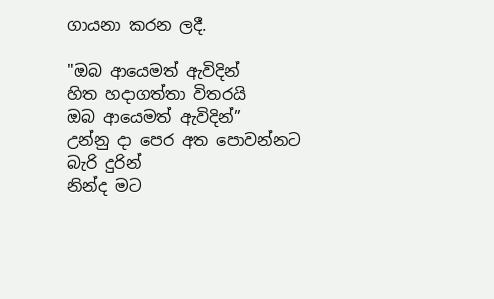ගායනා කරන ලදී.

"ඔබ ආයෙමත් ඇවිදින්
හිත හදාගත්තා විතරයි
ඔබ ආයෙමත් ඇවිදින්”
උන්නු දා පෙර අත පොවන්නට
බැරි දුරින්
නින්ද මට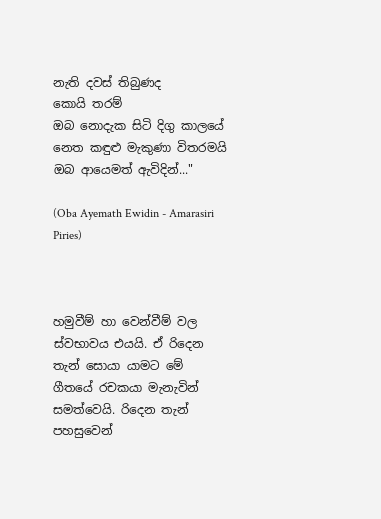නැති දවස් තිබුණද
කොයි තරම්
ඔබ නොදැක සිටි දිගු කාලයේ
නෙත කඳුළු මැකුණා විතරමයි
ඔබ ආයෙමත් ඇවිදින්..."

(Oba Ayemath Ewidin - Amarasiri Piries)



හමුවීම් හා වෙන්වීම් වල ස්වභාවය එයයි. ඒ රිදෙන තැන් සොයා යාමට මේ ගීතයේ රචකයා මැනැවින් සමත්වෙයි. රිදෙන තැන් පහසුවෙන්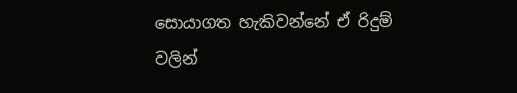සොයාගත හැකිවන්නේ ඒ රිදුම් වලින්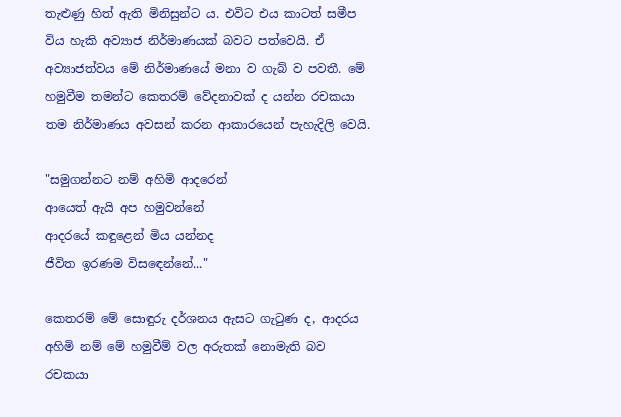තැළුණු හිත් ඇති මිනිසුන්ට ය. එවිට එය කාටත් සමීප විය හැකි අව්‍යාජ නිර්මාණයක් බවට පත්වෙයි. ඒ අව්‍යාජත්වය මේ නිර්මාණයේ මනා ව ගැබ් ව පවතී. මේ හමුවීම තමන්ට කෙතරම් වේදනාවක් ද යන්න රචකයා තම නිර්මාණය අවසන් කරන ආකාරයෙන් පැහැදිලි වෙයි.

"සමුගන්නට නම් අහිමි ආදරෙන්
ආයෙත් ඇයි අප හමුවන්නේ
ආදරයේ කඳුළෙන් මිය යන්නද
ජීවිත ඉරණම විසඳෙන්නේ..."

කෙතරම් මේ සොඳුරු දර්ශනය ඇසට ගැටුණ ද, ආදරය අහිමි නම් මේ හමුවීම් වල අරුතක් නොමැති බව රචකයා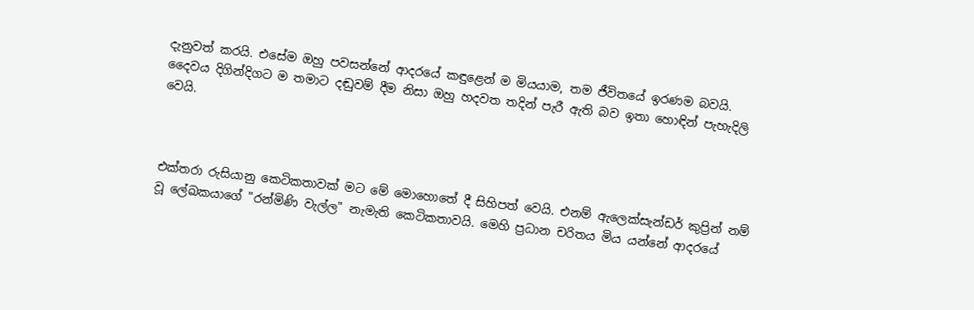දැනුවත් කරයි. එසේම ඔහු පවසන්නේ ආදරයේ කඳුළෙන් ම මියයාම, තම ජීවිතයේ ඉරණම බවයි. දෛවය දිගින්දිගට ම තමාට දඬුවම් දීම නිසා ඔහු හදවත තදින් පැරී ඇති බව ඉතා හොඳින් පැහැදිලි වෙයි.



එක්තරා රුසියානු කෙටිකතාවක් මට මේ මොහොතේ දී සිහිපත් වෙයි. එනම් ඇලෙක්සැන්ඩර් කුප්‍රින් නම් වූ ලේඛකයාගේ "රන්මිණි වැල්ල" නැමැති කෙටිකතාවයි. මෙහි ප්‍රධාන චරිතය මිය යන්නේ ආදරයේ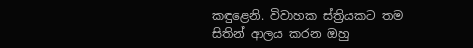කඳුළෙනි. විවාහක ස්ත්‍රියකට තම සිතින් ආලය කරන ඔහු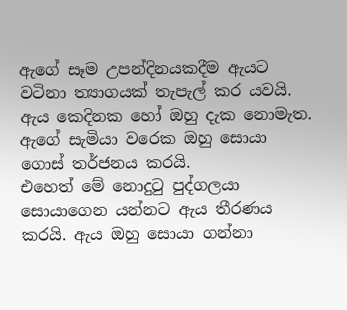ඇගේ සෑම උපන්දිනයකදීම ඇයට වටිනා ත්‍යාගයක් තැපැල් කර යවයි. ඇය කෙදිනක හෝ ඔහු දැක නොමැත. ඇගේ සැමියා වරෙක ඔහු සොයා ගොස් තර්ජනය කරයි.
එහෙත් මේ නොදුටු පුද්ගලයා සොයාගෙන යන්නට ඇය තීරණය කරයි. ඇය ඔහු සොයා ගන්නා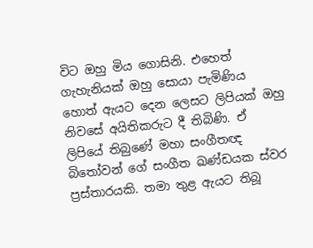විට ඔහු මිය ගොසිනි. එහෙත් ගැහැනියක් ඔහු සොයා පැමිණිය හොත් ඇයට දෙන ලෙසට ලිපියක් ඔහු නිවසේ අයිතිකරුට දී තිබිණි. ඒ ලිපියේ තිබුණේ මහා සංගීතඥ බිතෝවන් ගේ සංගීත ඛණ්ඩයක ස්වර ප්‍රස්තාරයකි. තමා තුළ ඇයට තිබූ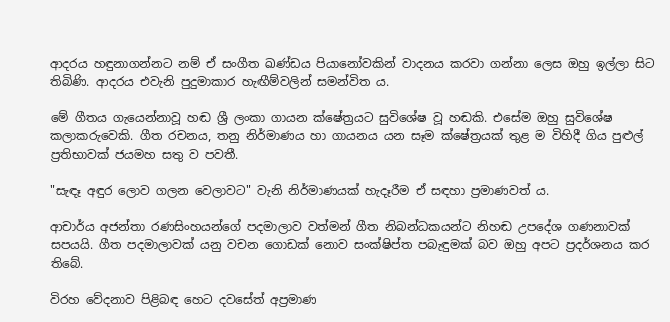ආදරය හඳුනාගන්නට නම් ඒ සංගීත ඛණ්ඩය පියානෝවකින් වාදනය කරවා ගන්නා ලෙස ඔහු ඉල්ලා සිට තිබිණි. ආදරය එවැනි පුදුමාකාර හැඟීම්වලින් සමන්විත ය.

මේ ගීතය ගැයෙන්නාවූ හඬ ශ්‍රී ලංකා ගායන ක්ෂේත්‍රයට සුවිශේෂ වූ හඬකි. එසේම ඔහු සුවිශේෂ කලාකරුවෙකි. ගීත රචනය, තනු නිර්මාණය හා ගායනය යන සෑම ක්ෂේත්‍රයක් තුළ ම විහිදී ගිය පුළුල් ප්‍රතිභාවක් ජයමහ සතු ව පවතී.

"සැඳෑ අඳුර ලොව ගලන වෙලාවට" වැනි නිර්මාණයක් හැදෑරීම ඒ සඳහා ප්‍රමාණවත් ය.

ආචාර්ය අජන්තා රණසිංහයන්ගේ පදමාලාව වත්මන් ගීත නිබන්ධකයන්ට නිහඬ උපදේශ ගණනාවක් සපයයි. ගීත පදමාලාවක් යනු වචන ගොඩක් නොව සංක්ෂිප්ත පබැඳුමක් බව ඔහු අපට ප්‍රදර්ශනය කර තිබේ.

විරහ වේදනාව පිළිබඳ හෙට දවසේත් අප්‍රමාණ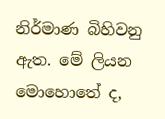නිර්මාණ බිහිවනු ඇත. මේ ලියන මොහොතේ ද,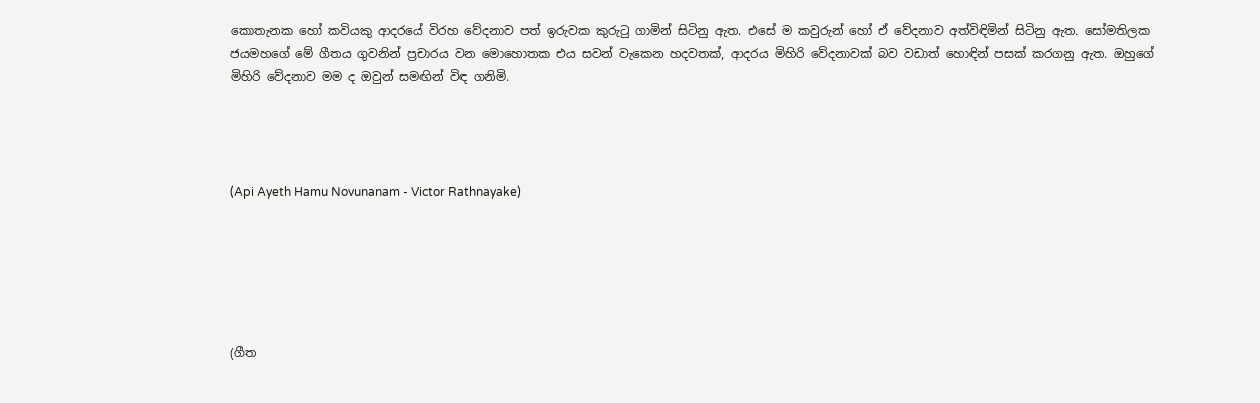කොතැනක හෝ කවියකු ආදරයේ විරහ වේදනාව පත් ඉරුවක කුරුටු ගාමින් සිටිනු ඇත. එසේ ම කවුරුන් හෝ ඒ වේදනාව අත්විඳිමින් සිටිනු ඇත. සෝමතිලක ජයමහගේ මේ ගීතය ගුවනින් ප්‍රචාරය වන මොහොතක එය සවන් වැකෙන හදවතක්, ආදරය මිහිරි වේදනාවක් බව වඩාත් හොඳින් පසක් කරගනු ඇත. ඔහුගේ මිහිරි වේදනාව මම ද ඔවුන් සමඟින් විඳ ගනිමි.




(Api Ayeth Hamu Novunanam - Victor Rathnayake)






(ගීත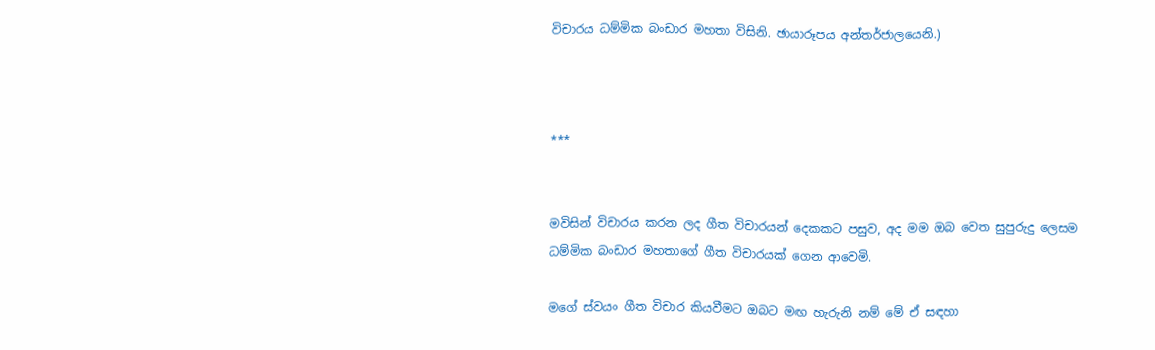විචාරය ධම්මික බංඩාර මහතා විසිනි. ඡායාරූපය අන්තර්ජාලයෙනි.)



***


මවිසින් විචාරය කරන ලද ගීත විචාරයන් දෙකකට පසුව, අද මම ඔබ වෙත සුපුරුදු ලෙසම ධම්මික බංඩාර මහතාගේ ගීත විචාරයක් ගෙන ආවෙමි.

මගේ ස්වයං ගීත විචාර කියවීමට ඔබට මඟ හැරුනි නම් මේ ඒ සඳහා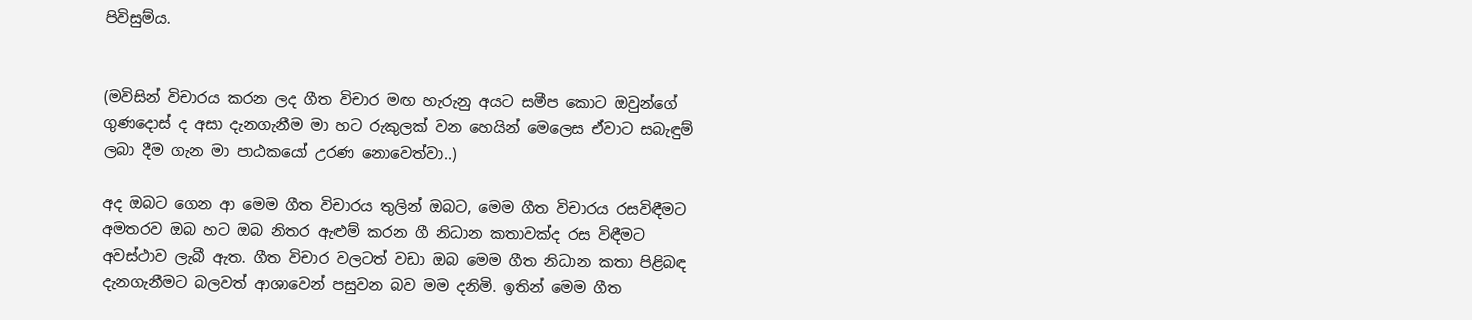පිවිසුම්ය.


(මවිසින් විචාරය කරන ලද ගීත විචාර මඟ හැරුනු අයට සමීප කොට ඔවුන්ගේ ගුණදොස් ද අසා දැනගැනීම මා හට රුකුලක් වන හෙයින් මෙලෙස ඒවාට සබැඳුම් ලබා දීම ගැන මා පාඨකයෝ උරණ නොවෙත්වා..)

අද ඔබට ගෙන ආ මෙම ගීත විචාරය තුලින් ඔබට, මෙම ගීත විචාරය රසවිඳීමට අමතරව ඔබ හට ඔබ නිතර ඇළුම් කරන ගී නිධාන කතාවක්ද රස විඳීමට අවස්ථාව ලැබී ඇත. ගීත විචාර වලටත් වඩා ඔබ මෙම ගීත නිධාන කතා පිළිබඳ දැනගැනීමට බලවත් ආශාවෙන් පසුවන බව මම දනිමි. ඉතින් මෙම ගීත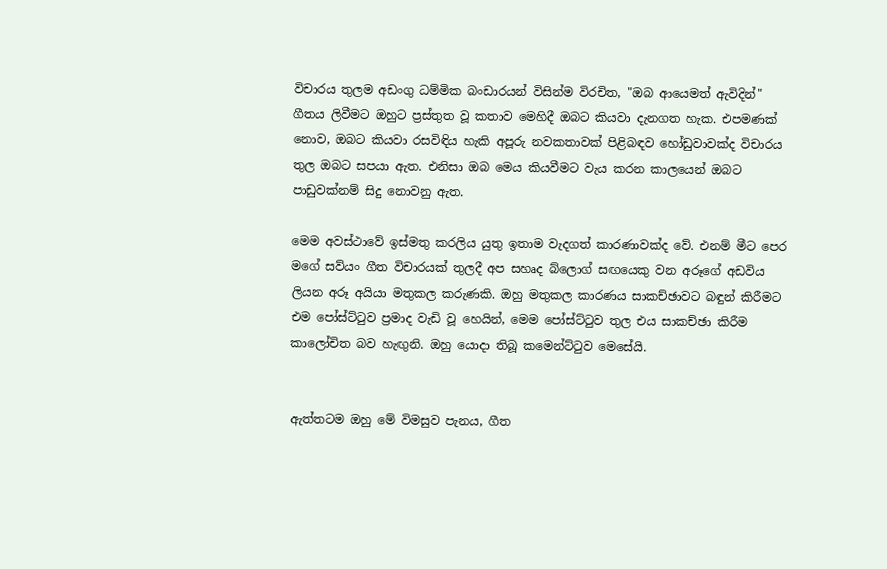විචාරය තුලම අඩංගු ධම්මික බංඩාරයන් විසින්ම විරචිත, "ඔබ ආයෙමත් ඇවිදින්" ගීතය ලිවීමට ඔහුට ප්‍රස්තුත වූ කතාව මෙහිදී ඔබට කියවා දැනගත හැක. එපමණක් නොව, ඔබට කියවා රසවිඳිය හැකි අපූරු නවකතාවක් පිළිබඳව හෝඩුවාවක්ද විචාරය තුල ඔබට සපයා ඇත. එනිසා ඔබ මෙය කියවීමට වැය කරන කාලයෙන් ඔබට පාඩුවක්නම් සිදු නොවනු ඇත.

මෙම අවස්ථාවේ ඉස්මතු කරලිය යුතු ඉතාම වැදගත් කාරණාවක්ද වේ. එනම් මීට පෙර මගේ සව්යං ගීත විචාරයක් තුලදී අප සහෘද බ්ලොග් සඟයෙකු වන අරූගේ අඩවිය ලියන අරූ අයියා මතුකල කරුණකි. ඔහු මතුකල කාරණය සාකච්ඡාවට බඳුන් කිරීමට එම පෝස්ට්ටුව ප්‍රමාද වැඩි වූ හෙයින්, මෙම පෝස්ට්ටුව තුල එය සාකච්ඡා කිරීම කාලෝචිත බව හැඟුනි. ඔහු යොදා තිබූ කමෙන්ට්ටුව මෙසේයි.


ඇත්තටම ඔහු මේ විමසුව පැනය, ගීත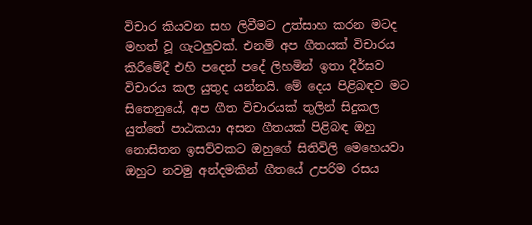විචාර කියවන සහ ලිවීමට උත්සාහ කරන මටද මහත් වූ ගැටලුවක්. එනම් අප ගීතයක් විචාරය කිරීමේදී එහි පදෙන් පදේ ලිහමින් ඉතා දීර්ඝව විචාරය කල යුතුද යන්නයි. මේ දෙය පිළිබඳව මට සිතෙනුයේ, අප ගීත විචාරයක් තුලින් සිදුකල යුත්තේ පාඨකයා අසන ගීතයක් පිළිබඳ ඔහු නොසිතන ඉසව්වකට ඔහුගේ සිතිවිලි මෙහෙයවා ඔහුට නවමු අන්දමකින් ගීතයේ උපරිම රසය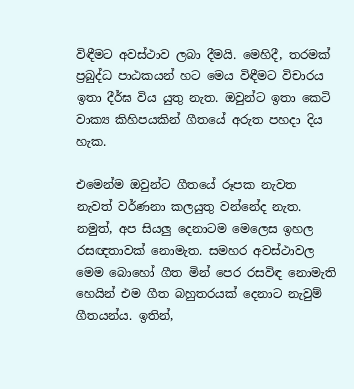විඳීමට අවස්ථාව ලබා දීමයි. මෙහිදී, තරමක් ප්‍රබුද්ධ පාඨකයන් හට මෙය විඳීමට විචාරය ඉතා දීර්ඝ විය යුතු නැත. ඔවුන්ට ඉතා කෙටි වාක්‍ය කිහිපයකින් ගීතයේ අරුත පහදා දිය හැක.

එමෙන්ම ඔවුන්ට ගීතයේ රූපක නැවත නැවත් වර්ණනා කලයුතු වන්නේද නැත. නමුත්, අප සියලු දෙනාටම මෙලෙස ඉහල රසඥතාවක් නොමැත. සමහර අවස්ථාවල මෙම බොහෝ ගීත මින් පෙර රසවිඳ නොමැති හෙයින් එම ගීත බහුතරයක් දෙනාට නැවුම් ගීතයන්ය. ඉතින්,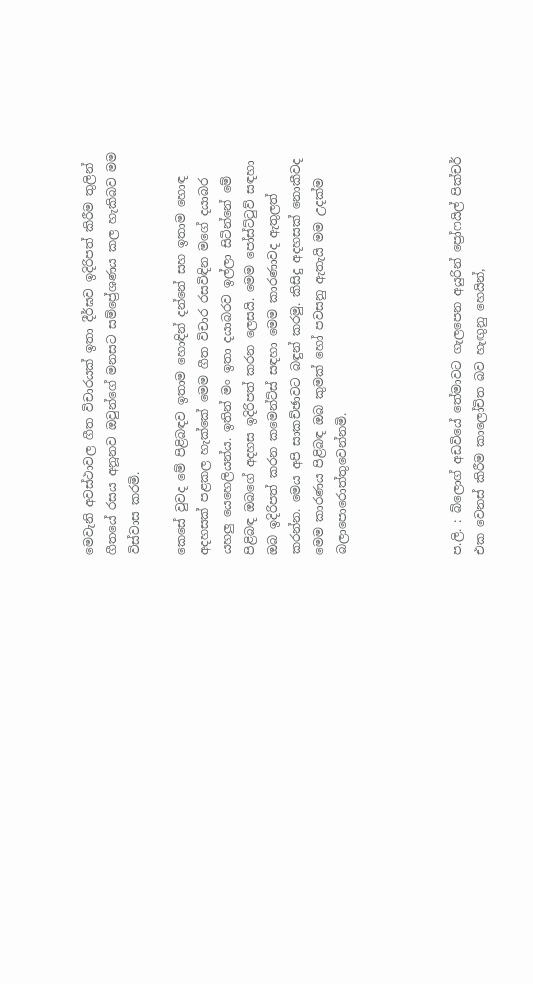මෙවැනි අවස්ථාවල ගීත විචාරයක් ඉතා දීර්ඝව ඉදිරිපත් කිරීම තුලින් ගීතයේ රසය අනූනව ඔවුන්ගේ මනසට සම්ප්‍රේශණය කල හැකිබව මම විස්වාස කරමි.

කෙසේ වුවද මේ පිළිබඳව ඉතාම හොඳින් දන්නේ සහ ඉතාම හොඳ අදහසක් පළකල හැක්කේ මෙම ගීත විචාර රසවිඳින මගේ දයාබර යහලු යෙහෙලියන්ය. ඉතින් මං ඉතා දයාබරව ඉල්ලා සිටින්නේ මේ පිළිබඳ ඔබගේ අදහස ඉදිරිපත් කරන ලෙසයි. මෙම පෝස්ට්ටුව් සඳහා ඔබ ඉදිරිපත් කරන කමෙන්ට්ස් සඳහා මෙම කාරණාවද ඇතුලත් කරන්න. මෙය අපි සාකච්ඡාවට බඳුන් කරමු. කිසිදු අදහසක් නොකීවද මෙම කාරණය පිළිබඳ ඔබ කුමක් හෝ පවසනු ඇතැයි මම උදක්ම බලාපොරොත්තුවෙන්නමි.




ප.ලි. : බ්ලොග් අඩවියේ තේමාවට ගැලපෙන අයුරින් ප්‍රෝෆයිල් පික්චර් එක වෙනස් කිරීම කාලෝචිත බව හැඟුනු හෙයින්,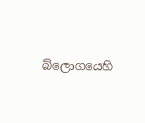බ්ලොගයෙහි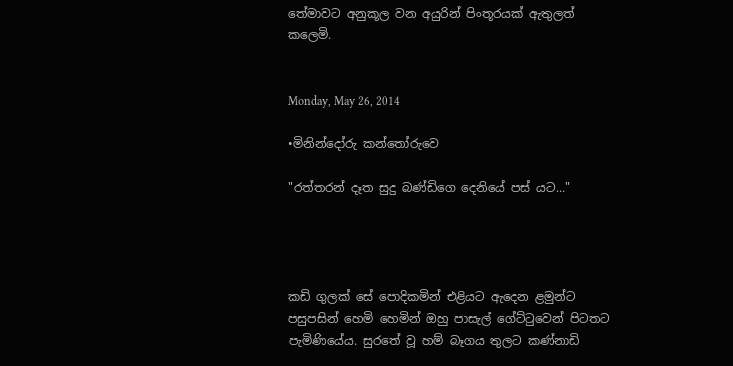තේමාවට අනුකූල වන අයුරින් පිංතූරයක් ඇතුලත් කලෙමි.


Monday, May 26, 2014

•මිනින්දෝරු කන්තෝරුවෙ

"රත්තරන් දෑත සුදු බණ්ඩිගෙ දෙනියේ පස් යට..."




කඩි ගුලක් සේ පොදිකමින් එළියට ඇදෙන ළමුන්ට පසුපසින් හෙමි හෙමින් ඔහු පාසැල් ගේට්ටුවෙන් පිටතට පැමිණියේය. සුරතේ වූ හම් බෑගය තුලට කණ්නාඩි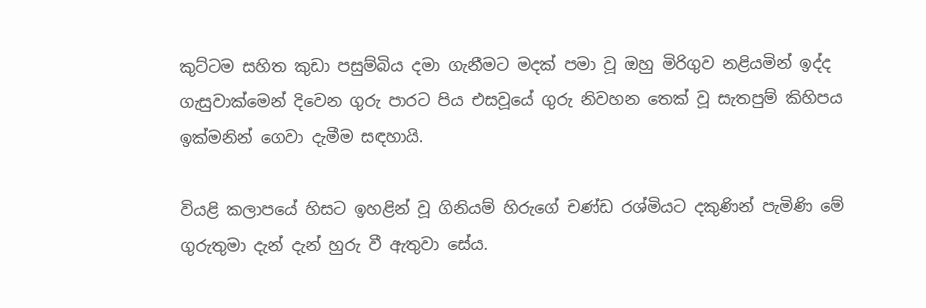කුට්ටම සහිත කුඩා පසුම්බිය දමා ගැනීමට මදක් පමා වූ ඔහු මිරිගුව නළියමින් ඉද්ද ගැසුවාක්මෙන් දිවෙන ගුරු පාරට පිය එසවූයේ ගුරු නිවහන තෙක් වූ සැතපුම් කිහිපය ඉක්මනින් ගෙවා දැමීම සඳහායි.

වියළි කලාපයේ හිසට ඉහළින් වූ ගිනියම් හිරුගේ චණ්ඩ රශ්මියට දකුණින් පැමිණි මේ ගුරුතුමා දැන් දැන් හුරු වී ඇතුවා සේය.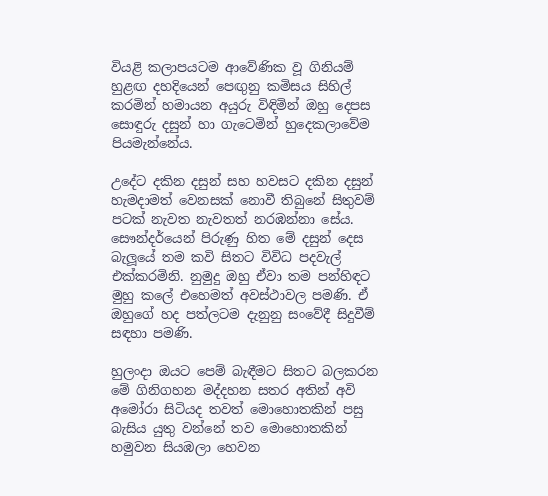වියළි කලාපයටම ආවේණික වූ ගිනියම් හුළඟ දහදියෙන් පෙඟුනු කමිසය සිහිල් කරමින් හමායන අයුරු විඳිමින් ඔහු දෙපස සොඳුරු දසුන් හා ගැටෙමින් හුදෙකලාවේම පියමැන්නේය.

උදේට දකින දසුන් සහ හවසට දකින දසුන් හැමදාමත් වෙනසක් නොවී තිබුනේ සිතුවම් පටක් නැවත නැවතත් නරඹන්නා සේය. සෞන්දර්යෙන් පිරුණු හිත මේ දසුන් දෙස බැලූයේ තම කවි සිතට විවිධ පදවැල් එක්කරමිනි. නුමුදු ඔහු ඒවා තම පන්හිඳට මුහු කලේ එහෙමත් අවස්ථාවල පමණි. ඒ ඔහුගේ හද පත්ලටම දැනුනු සංවේදී සිදුවීම් සඳහා පමණි.

හුලංදා ඔයට පෙම් බැඳීමට සිතට බලකරන මේ ගිනිගහන මද්දහන සතර අතින් අවි අමෝරා සිටියද තවත් මොහොතකින් පසු බැසිය යුතු වන්නේ තව මොහොතකින් හමුවන සියඹලා හෙවන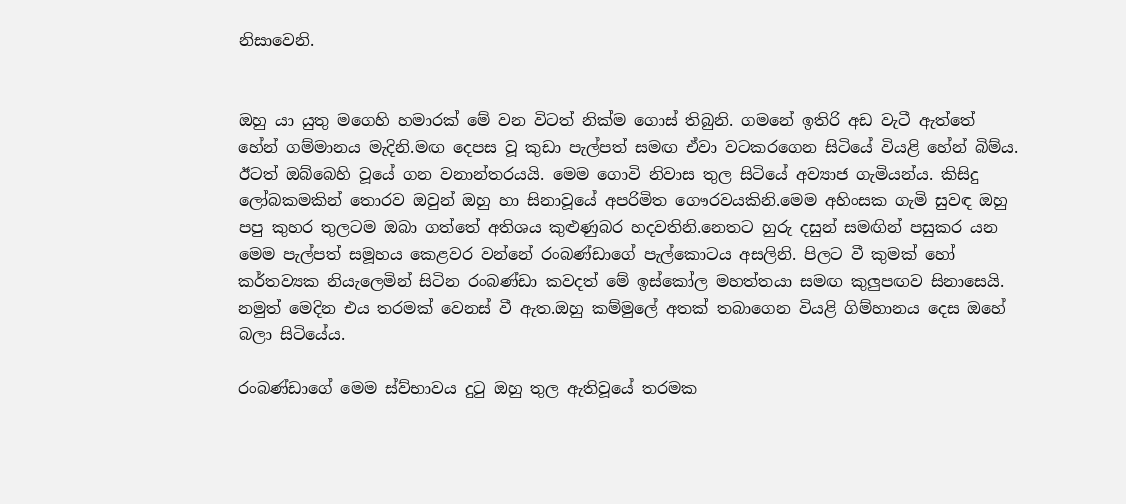නිසාවෙනි.


ඔහු යා යුතු මගෙහි හමාරක් මේ වන විටත් නික්ම ගොස් තිබුනි. ගමනේ ඉතිරි අඩ වැටී ඇත්තේ හේන් ගම්මානය මැදිනි.මඟ දෙපස වූ කුඩා පැල්පත් සමඟ ඒවා වටකරගෙන සිටියේ වියළි හේන් බිම්ය. ඊටත් ඔබ්බෙහි වූයේ ගන වනාන්තරයයි. මෙම ගොවි නිවාස තුල සිටියේ අව්‍යාජ ගැමියන්ය. කිසිදු ලෝබකමකින් තොරව ඔවුන් ඔහු හා සිනාවූයේ අපරිමිත ගෞරවයකිනි.මෙම අහිංසක ගැමි සුවඳ ඔහු පපු කුහර තුලටම ඔබා ගත්තේ අතිශය කුළුණුබර හදවතිනි.නෙතට හුරු දසුන් සමඟින් පසුකර යන මෙම පැල්පත් සමූහය කෙළවර වන්නේ රංබණ්ඩාගේ පැල්කොටය අසලිනි. පිලට වී කුමක් හෝ කර්තව්‍යක නියැලෙමින් සිටින රංබණ්ඩා කවදත් මේ ඉස්කෝල මහත්තයා සමඟ කුලුපඟව සිනාසෙයි. නමුත් මෙදින එය තරමක් වෙනස් වී ඇත.ඔහු කම්මුලේ අතක් තබාගෙන වියළි ගිම්හානය දෙස ඔහේ බලා සිටියේය.

රංබණ්ඩාගේ මෙම ස්ව්භාවය දුටු ඔහු තුල ඇතිවූයේ තරමක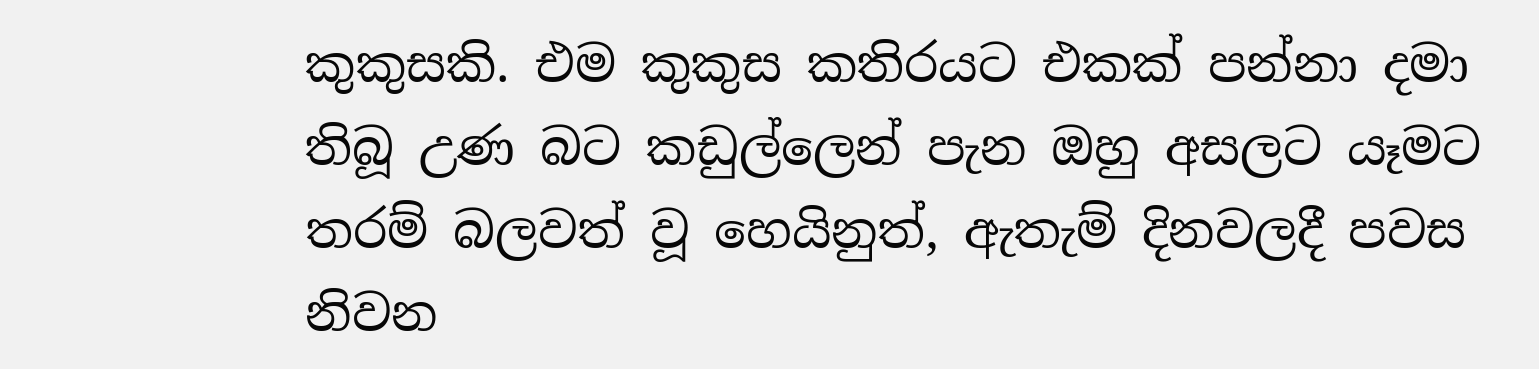කුකුසකි. එම කුකුස කතිරයට එකක් පන්නා දමා තිබූ උණ බට කඩුල්ලෙන් පැන ඔහු අසලට යෑමට තරම් බලවත් වූ හෙයිනුත්, ඇතැම් දිනවලදී පවස නිවන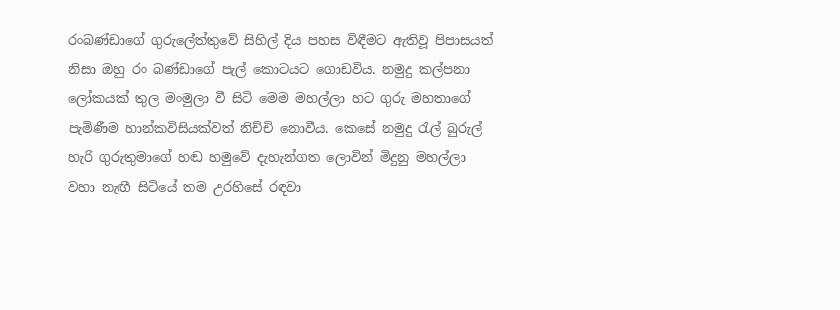රංබණ්ඩාගේ ගුරුලේත්තුවේ සිහිල් දිය පහස විඳීමට ඇතිවූ පිපාසයත් නිසා ඔහු රං බණ්ඩාගේ පැල් කොටයට ගොඩවිය. නමුදු කල්පනා ලෝකයක් තුල මංමුලා වී සිටි මෙම මහල්ලා හට ගුරු මහතාගේ පැමිණීම හාන්කවිසියක්වත් නිච්චි නොවීය. කෙසේ නමුදු රැල් බුරුල් හැරි ගුරුතුමාගේ හඬ හමුවේ දැහැන්ගත ලොවින් මිදුනු මහල්ලා වහා නැඟී සිටියේ තම උරහිසේ රඳවා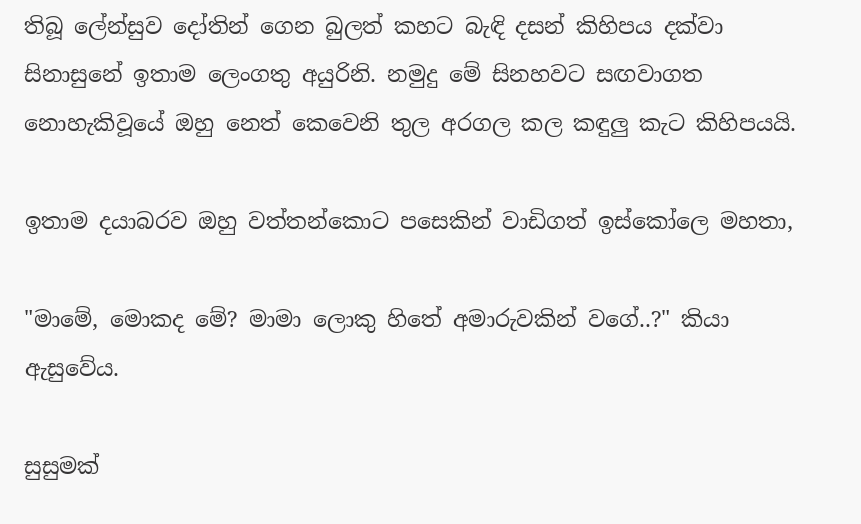තිබූ ලේන්සුව දෝතින් ගෙන බුලත් කහට බැඳි දසන් කිහිපය දක්වා සිනාසුනේ ඉතාම ලෙංගතු අයුරිනි. නමුදු මේ සිනහවට සඟවාගත නොහැකිවූයේ ඔහු නෙත් කෙවෙනි තුල අරගල කල කඳුලු කැට කිහිපයයි.

ඉතාම දයාබරව ඔහු වත්තන්කොට පසෙකින් වාඩිගත් ඉස්කෝලෙ මහතා,

"මාමේ, මොකද මේ? මාමා ලොකු හිතේ අමාරුවකින් වගේ..?" කියා ඇසුවේය.

සුසුමක්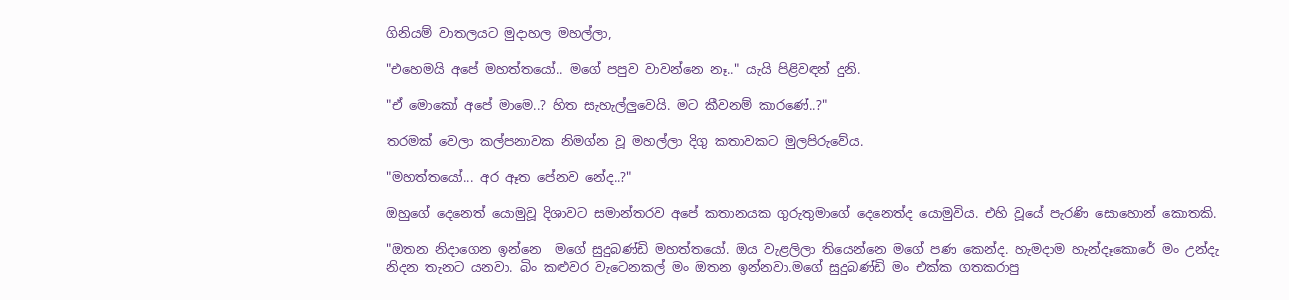ගිනියම් වාතලයට මුදාහල මහල්ලා,

"එහෙමයි අපේ මහත්තයෝ.. මගේ පපුව වාවන්නෙ නෑ.." යැයි පිළිවඳන් දුනි.

"ඒ මොකෝ අපේ මාමෙ..? හිත සැහැල්ලුවෙයි. මට කීවනම් කාරණේ..?"

තරමක් වෙලා කල්පනාවක නිමග්න වූ මහල්ලා දිගු කතාවකට මුලපිරුවේය.

"මහත්තයෝ... අර ඈත පේනව නේද..?"

ඔහුගේ දෙනෙත් යොමුවූ දිශාවට සමාන්තරව අපේ කතානයක ගුරුතුමාගේ දෙනෙත්ද යොමුවිය. එහි වූයේ පැරණි සොහොන් කොතකි.

"ඔතන නිදාගෙන ඉන්නෙ  මගේ සුදුබණ්ඩි මහත්තයෝ. ඔය වැළලිලා තියෙන්නෙ මගේ පණ කෙන්ද. හැමදාම හැන්දෑකොරේ මං උන්දැ නිදන තැනට යනවා. බිං කළුවර වැටෙනකල් මං ඔතන ඉන්නවා.මගේ සුදුබණ්ඩි මං එක්ක ගතකරාපු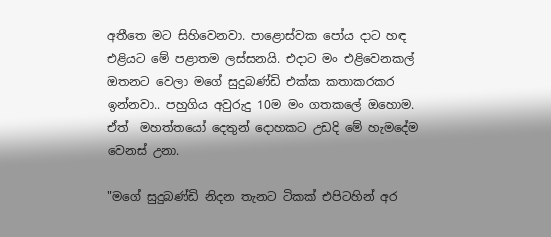අතීතෙ මට සිහිවෙනවා. පාළොස්වක පෝය දාට හඳ එළියට මේ පළාතම ලස්සනයි. එදාට මං එළිවෙනකල් ඔතනට වෙලා මගේ සුදුබණ්ඩි එක්ක කතාකරකර ඉන්නවා.. පහුගිය අවුරුදු 10ම මං ගතකලේ ඔහොම. ඒත්  මහත්තයෝ දෙතුන් දොහකට උඩදි මේ හැමදේම වෙනස් උනා.

"මගේ සුදුබණ්ඩි නිදන තැනට ටිකක් එපිටහින් අර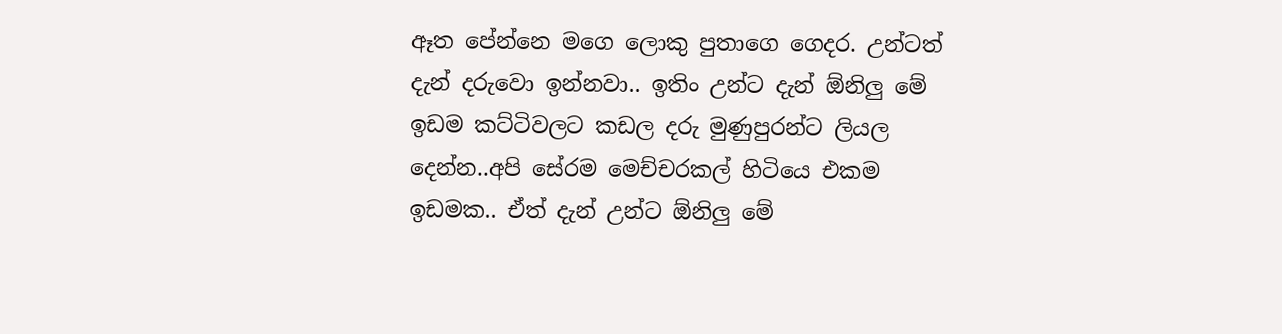ඈත පේන්නෙ මගෙ ලොකු පුතාගෙ ගෙදර. උන්ටත් දැන් දරුවො ඉන්නවා.. ඉතිං උන්ට දැන් ඕනිලු මේ ඉඩම කට්ටිවලට කඩල දරු මුණුපුරන්ට ලියල දෙන්න..අපි සේරම මෙච්චරකල් හිටියෙ එකම ඉඩමක.. ඒත් දැන් උන්ට ඕනිලු මේ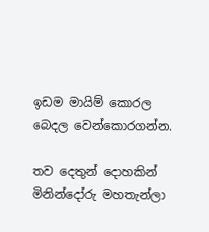ඉඩම මායිම් කොරල බෙදල වෙන්කොරගන්න.

තව දෙතුන් දොහකින් මිනින්දෝරු මහතැන්ලා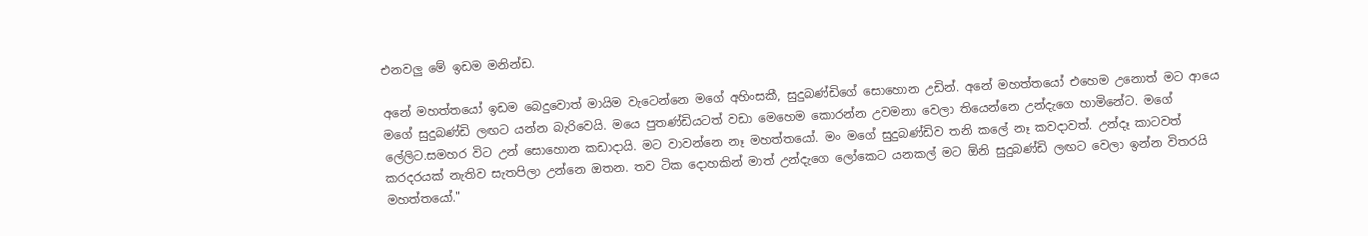එනවලු මේ ඉඩම මනින්ඩ.

අනේ මහත්තයෝ ඉඩම බෙදුවොත් මායිම වැටෙන්නෙ මගේ අහිංසකී, සුදුබණ්ඩිගේ සොහොන උඩින්. අනේ මහත්තයෝ එහෙම උනොත් මට ආයෙ මගේ සුදුබණ්ඩි ලඟට යන්න බැරිවෙයි. මයෙ පුතණ්ඩියටත් වඩා මෙහෙම කොරන්න උවමනා වෙලා තියෙන්නෙ උන්දැගෙ හාමිනේට. මගේ ලේලිට.සමහර විට උන් සොහොන කඩාදායි. මට වාවන්නෙ නෑ මහත්තයෝ. මං මගේ සුදුබණ්ඩිව තනි කලේ නෑ කවදාවත්. උන්දෑ කාටවත් කරදරයක් නැතිව සැතපිලා උන්නෙ ඔතන. තව ටික දොහකින් මාත් උන්දැගෙ ලෝකෙට යනකල් මට ඕනි සුදුබණ්ඩි ලඟට වෙලා ඉන්න විතරයි මහත්තයෝ."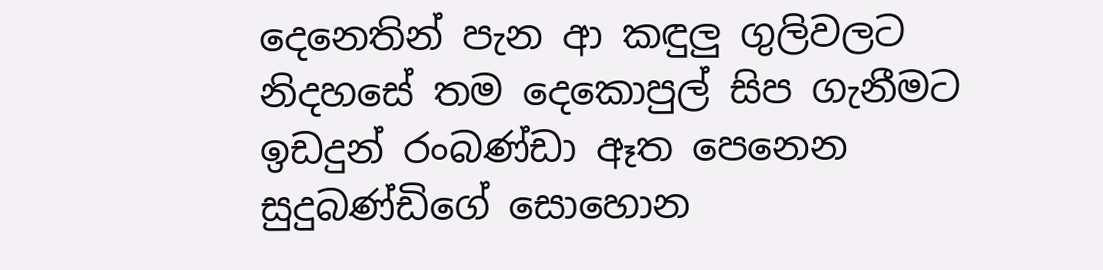දෙනෙතින් පැන ආ කඳුලු ගුලිවලට නිදහසේ තම දෙකොපුල් සිප ගැනීමට ඉඩදුන් රංබණ්ඩා ඈත පෙනෙන සුදුබණ්ඩිගේ සොහොන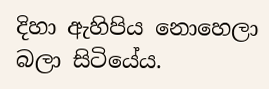දිහා ඇහිපිය නොහෙලා බලා සිටියේය.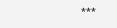***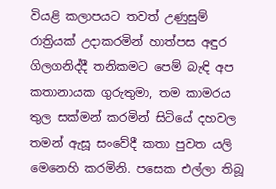වියළි කලාපයට තවත් උණුසුම් රාත්‍රියක් උදාකරමින් හාත්පස අඳුර ගිලගනිද්දී තනිකමට පෙම් බැඳි අප කතානායක ගුරුතුමා, තම කාමරය තුල සක්මන් කරමින් සිටියේ දහවල තමන් ඇසූ සංවේදී කතා පුවත යලි මෙනෙහි කරමිනි. පසෙක එල්ලා තිබූ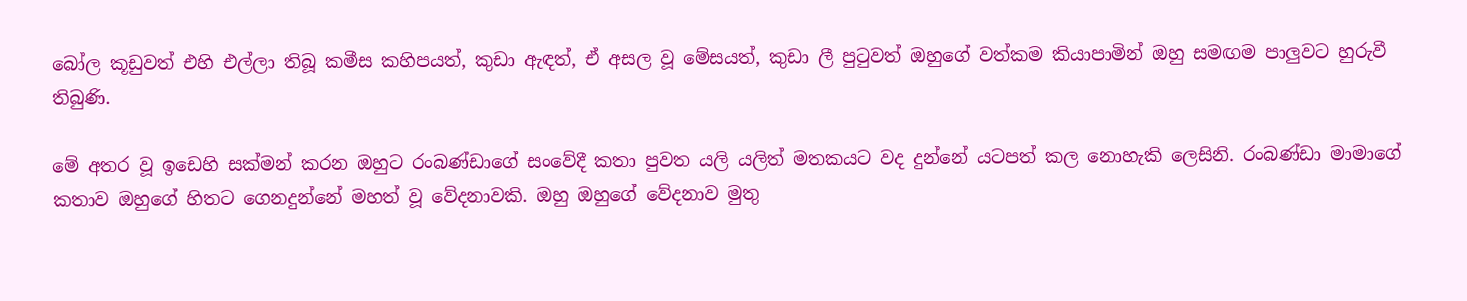බෝල කූඩුවත් එහි එල්ලා තිබූ කමීස කහිපයත්, කුඩා ඇඳත්, ඒ අසල වූ මේසයත්, කුඩා ලී පුටුවත් ඔහුගේ වත්කම කියාපාමින් ඔහු සමඟම පාලුවට හුරුවී තිබුණි.

මේ අතර වූ ඉඩෙහි සක්මන් කරන ඔහුට රංබණ්ඩාගේ සංවේදී කතා පුවත යලි යලිත් මතකයට වද දුන්නේ යටපත් කල නොහැකි ලෙසිනි. රංබණ්ඩා මාමාගේ කතාව ඔහුගේ හිතට ගෙනදුන්නේ මහත් වූ වේදනාවකි. ඔහු ඔහුගේ වේදනාව මුතු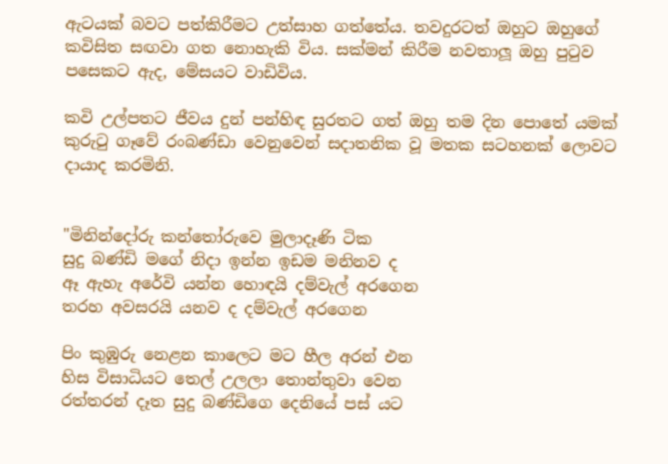ඇටයක් බවට පත්කිරීමට උත්සාහ ගත්තේය. තවදුරටත් ඔහුට ඔහුගේ කවිසිත සඟවා ගත නොහැකි විය. සක්මන් කිරීම නවතාලූ ඔහු පුටුව පසෙකට ඇද, මේසයට වාඩිවිය.

කවි උල්පතට ජීවය දුන් පන්හිඳ සුරතට ගත් ඔහු තම දින පොතේ යමක් කුරුටු ගෑවේ රංබණ්ඩා වෙනුවෙන් සදාතනික වූ මතක සටහනක් ලොවට දායාද කරමිනි.


"මිනින්දෝරු කන්තෝරුවෙ මුලාදෑණි ටික
සුදු බණ්ඩි මගේ නිදා ඉන්න ඉඩම මනිනව ද
ඈ ඇහැ අරේවි යන්න හොඳයි දම්වැල් අරගෙන
තරහ අවසරයි යනව ද දම්වැල් අරගෙන

පිං ‍කුඹුරු නෙළන කාලෙට මට හීල අරන් එන
හිස විසාධියට තෙල් උලලා තොන්තුවා‍ වෙන
රත්තරන් දෑත සුදු බණ්ඩිගෙ දෙනියේ පස් යට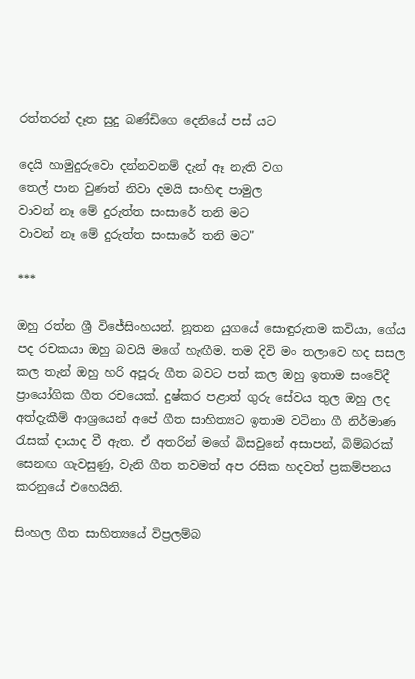රත්තරන් දෑත සුදු බණ්ඩිගෙ දෙනියේ පස් යට

දෙයි හාමුදුරුවො දන්නවනම් දැන් ඈ නැති වග
තෙල් පාන වුණත් නිවා දමයි සංහිඳ පාමුල
වාවන් නෑ මේ දුරුත්ත සංසාරේ තනි මට
වාවන් නෑ මේ දුරුත්ත සංසාරේ තනි මට"

***

ඔහු රත්න ශ්‍රී විජේසිංහයන්. නූතන යුගයේ සොඳුරුතම කවියා, ගේය පද රචකයා ඔහු බවයි මගේ හැඟීම. තම දිවි මං තලාවෙ හද සසල කල තැන් ඔහු හරි අපූරු ගීත බවට පත් කල ඔහු ඉතාම සංවේදී ප්‍රායෝගික ගීත රචයෙක්. දුෂ්කර පළාත් ගුරු සේවය තුල ඔහු ලද අත්දැකීම් ආශ්‍රයෙන් අපේ ගීත සාහිත්‍යට ඉතාම වටිනා ගී නිර්මාණ රැසක් දායාද වී ඇත. ඒ අතරින් මගේ බිසවුනේ අසාපන්, බිම්බරක් සෙනඟ ගැවසුණු, වැනි ගීත තවමත් අප රසික හදවත් ප්‍රකම්පනය කරනුයේ එහෙයිනි.

සිංහල ගීත සාහිත්‍යයේ විප්‍රලම්බ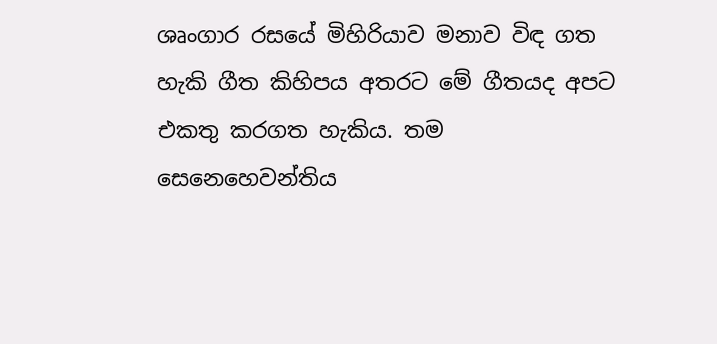ශෘංගාර රසයේ මිහිරියාව මනාව විඳ ගත හැකි ගීත කිහිපය අතරට මේ ගීතයද අපට එකතු කරගත හැකිය. තම සෙනෙහෙවන්තිය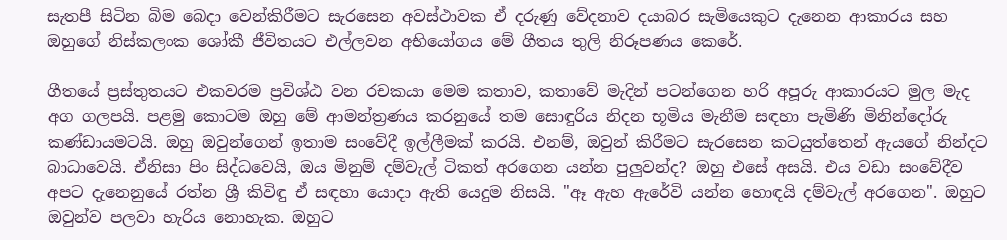සැතපී සිටින බිම බෙදා වෙන්කිරීමට සැරසෙන අවස්ථාවක ඒ දරුණු වේදනාව දයාබර සැමියෙකුට දැනෙන ආකාරය සහ ඔහුගේ නිස්කලංක ශෝකී ජීවිතයට එල්ලවන අභියෝගය මේ ගීතය තුලි නිරූපණය කෙරේ.

ගීතයේ ප්‍රස්තුතයට එකවරම ප්‍රවිශ්ඨ වන රචකයා මෙම කතාව, කතාවේ මැදින් පටන්ගෙන හරි අපූරු ආකාරයට මුල මැද අග ගලපයි. පළමු කොටම ඔහු මේ ආමන්ත්‍රණය කරනුයේ තම සොඳුරිය නිදන භූමිය මැනීම සඳහා පැමිණි මිනින්දෝරු කණ්ඩායමටයි. ඔහු ඔවුන්ගෙන් ඉතාම සංවේදී ඉල්ලීමක් කරයි. එනම්, ඔවුන් කිරීමට සැරසෙන කටයුත්තෙන් ඇයගේ නින්දට බාධාවෙයි. ඒනිසා පිං සිද්ධවෙයි, ඔය මිනුම් දම්වැල් ටිකත් අරගෙන යන්න පුලුවන්ද? ඔහු එසේ අසයි. එය වඩා සංවේදීව අපට දැනෙනුයේ රත්න ශ්‍රී කිවිඳු ඒ සඳහා යොදා ඇති යෙදුම නිසයි. "ඈ ඇහ ඇරේවි යන්න හොඳයි දම්වැල් අරගෙන". ඔහුට ඔවුන්ව පලවා හැරිය නොහැක. ඔහුට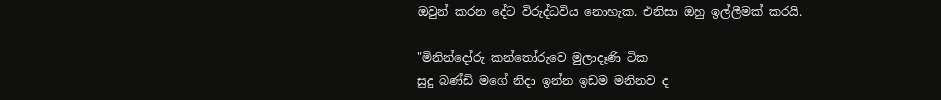ඔවුන් කරන දේට විරුද්ධවිය නොහැක. එනිසා ඔහු ඉල්ලීමක් කරයි.

"මිනින්දෝරු කන්තෝරුවෙ මුලාදෑණි ටික
සුදු බණ්ඩි මගේ නිදා ඉන්න ඉඩම මනිනව ද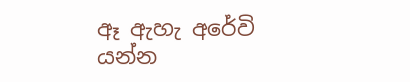ඈ ඇහැ අරේවි යන්න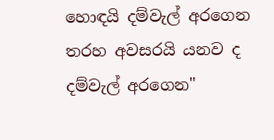හොඳයි දම්වැල් අරගෙන
තරහ අවසරයි යනව ද දම්වැල් අරගෙන"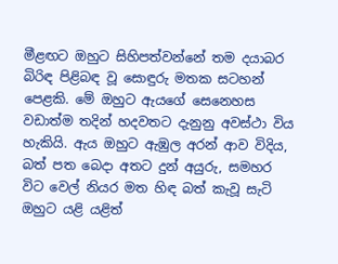මීළඟට ඔහුට සිහිපත්වන්නේ තම දයාබර බිරිඳ පිළිබඳ වූ සොඳුරු මතක සටහන් පෙළකි. මේ ඔහුට ඇයගේ සෙනෙහස වඩාත්ම තදින් හදවතට දැනුනු අවස්ථා විය හැකියි. ඇය ඔහුට ඇඹුල අරන් ආව විදිය, බත් පත බෙදා අතට දුන් අයුරු, සමහර විට වෙල් නියර මත හිඳ බත් කැවූ සැටි ඔහුට යළි යළිත්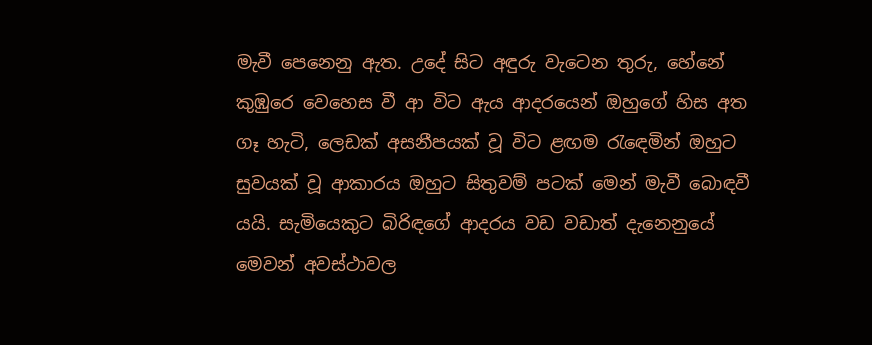මැවී පෙනෙනු ඇත. උදේ සිට අඳුරු වැටෙන තුරු, හේනේ කුඹුරෙ වෙහෙස වී ආ විට ඇය ආදරයෙන් ඔහුගේ හිස අත ගෑ හැටි, ලෙඩක් අසනීපයක් වූ විට ළඟම රැඳෙමින් ඔහුට සුවයක් වූ ආකාරය ඔහුට සිතුවම් පටක් මෙන් මැවී බොඳවී යයි. සැමියෙකුට බිරිඳගේ ආදරය වඩ වඩාත් දැනෙනුයේ මෙවන් අවස්ථාවල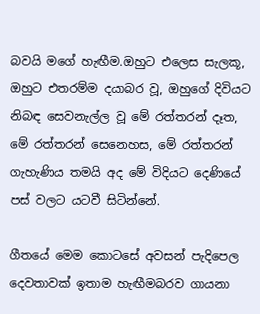බවයි මගේ හැඟීම.ඔහුට එලෙස සැලකූ, ඔහුට එතරම්ම දයාබර වූ, ඔහුගේ දිවියට නිබඳ සෙවනැල්ල වූ මේ රත්තරන් දෑත, මේ රත්තරන් සෙනෙහස, මේ රත්තරන් ගැහැණිය තමයි අද මේ විදියට දෙණියේ පස් වලට යටවී සිටින්නේ.

ගීතයේ මෙම කොටසේ අවසන් පැදිපෙල දෙවතාවක් ඉතාම හැඟීමබරව ගායනා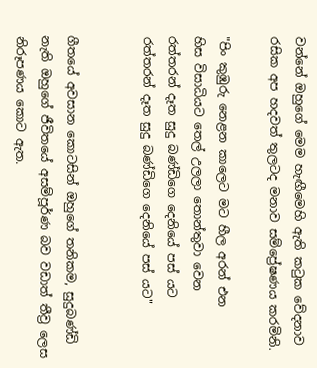වන්නේ ඔහුගේ මෙම හැඟීමෙහි ඇති කටුක වේදනාව රසික අප හදවත් තුලටද මනාව සම්ප්‍රේෂණය කරමිනි.

"පිං ‍කුඹුරු නෙළන කාලෙට මට හීල අරන් එන
හිස විසාධියට තෙල් උලලා තොන්තුවා‍ වෙන
රත්තරන් දෑත සුදු බණ්ඩිගෙ දෙනියේ පස් යට
රත්තරන් දෑත සුදු බණ්ඩිගෙ දෙනියේ පස් යට"


ගීතයේ අවසාන කොටසින් ඔහුගේ තනිකම, සුදුබණ්ඩි නැති ඔහුගේ ජීවිතයේ අසම්පූර්ණ බව වඩාත් තීව්‍ර ලෙස නිරූපණය කොට ඇත.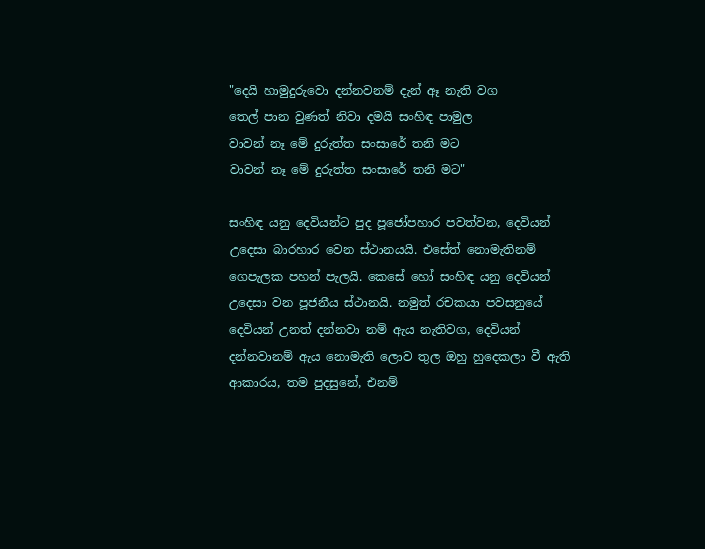"දෙයි හාමුදුරුවො දන්නවනම් දැන් ඈ නැති වග
තෙල් පාන වුණත් නිවා දමයි සංහිඳ පාමුල
වාවන් නෑ මේ දුරුත්ත සංසාරේ තනි මට
වාවන් නෑ මේ දුරුත්ත සංසාරේ තනි මට"

සංහිඳ යනු දෙවියන්ට පුද පූජෝපහාර පවත්වන, දෙවියන් උදෙසා බාරහාර වෙන ස්ථානයයි. එසේත් නොමැතිනම් ගෙපැලක පහන් පැලයි. කෙසේ හෝ සංහිඳ යනු දෙවියන් උදෙසා වන පූජනීය ස්ථානයි. නමුත් රචකයා පවසනුයේ දෙවියන් උනත් දන්නවා නම් ඇය නැතිවග, දෙවියන් දන්නවානම් ඇය නොමැති ලොව තුල ඔහු හුදෙකලා වී ඇති ආකාරය, තම පුදසුනේ, එනම්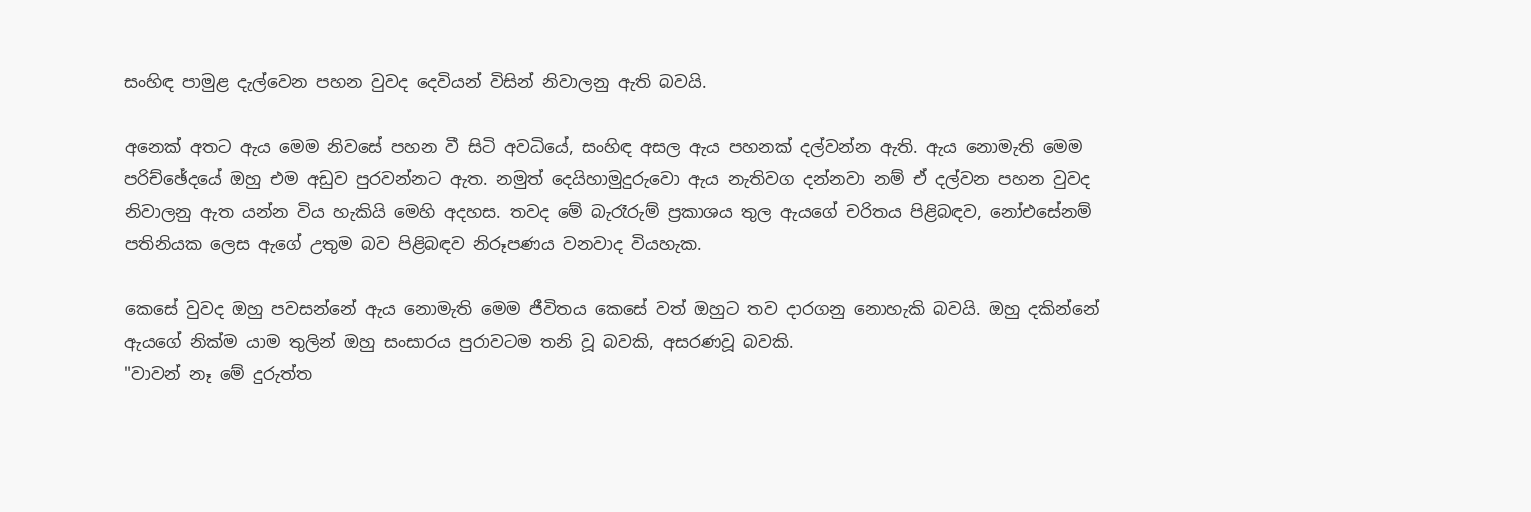සංහිඳ පාමුළ දැල්වෙන පහන වුවද දෙවියන් විසින් නිවාලනු ඇති බවයි.

අනෙක් අතට ඇය මෙම නිවසේ පහන වී සිටි අවධියේ, සංහිඳ අසල ඇය පහනක් දල්වන්න ඇති. ඇය නොමැති මෙම පරිච්ඡේදයේ ඔහු එම අඩුව පුරවන්නට ඇත. නමුත් දෙයිහාමුදුරුවො ඇය නැතිවග දන්නවා නම් ඒ දල්වන පහන වුවද නිවාලනු ඇත යන්න විය හැකියි මෙහි අදහස. තවද මේ බැරෑරුම් ප්‍රකාශය තුල ඇයගේ චරිතය පිළිබඳව, නෝඑසේනම් පතිනියක ලෙස ඇගේ උතුම බව පිළිබඳව නිරූපණය වනවාද වියහැක.

කෙසේ වුවද ඔහු පවසන්නේ ඇය නොමැති මෙම ජීවිතය කෙසේ වත් ඔහුට තව දාරගනු නොහැකි බවයි. ඔහු දකින්නේ ඇයගේ නික්ම යාම තුලින් ඔහු සංසාරය පුරාවටම තනි වූ බවකි, අසරණවූ බවකි.
"වාවන් නෑ මේ දුරුත්ත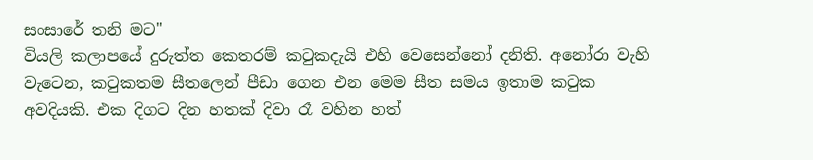සංසාරේ තනි මට"
වියලි කලාපයේ දුරුත්ත කෙතරම් කටුකදැයි එහි වෙසෙන්නෝ දනිති. අනෝරා වැහි වැටෙන, කටුකතම සීතලෙන් පීඩා ගෙන එන මෙම සීත සමය ඉතාම කටුක අවදියකි. එක දිගට දින හතක් දිවා රෑ වහින හත්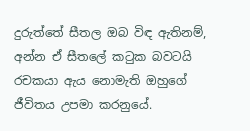දුරුත්තේ සීතල ඔබ විඳ ඇතිනම්, අන්න ඒ සීතලේ කටුක බවටයි රචකයා ඇය නොමැති ඔහුගේ ජීවිතය උපමා කරනුයේ.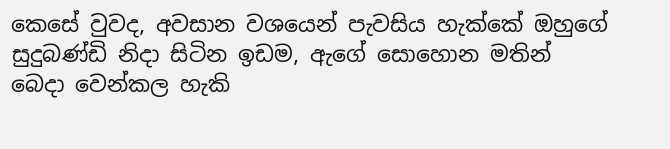කෙසේ වුවද, අවසාන වශයෙන් පැවසිය හැක්කේ ඔහුගේ සුදුබණ්ඩි නිදා සිටින ඉඩම, ඇගේ සොහොන මතින් බෙදා වෙන්කල හැකි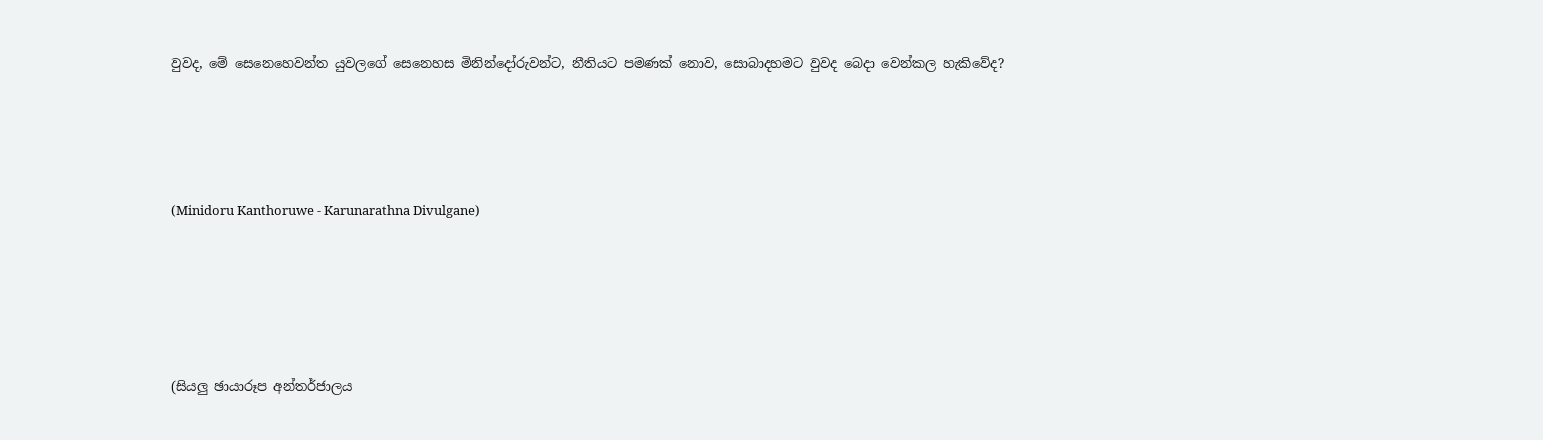වුවද, මේ සෙනෙහෙවන්ත යුවලගේ සෙනෙහස මිනින්දෝරුවන්ට, නීතියට පමණක් නොව, සොබාදහමට වුවද බෙදා වෙන්කල හැකිවේද?




(Minidoru Kanthoruwe - Karunarathna Divulgane)





(සියලු ඡායාරූප අන්තර්ජාලය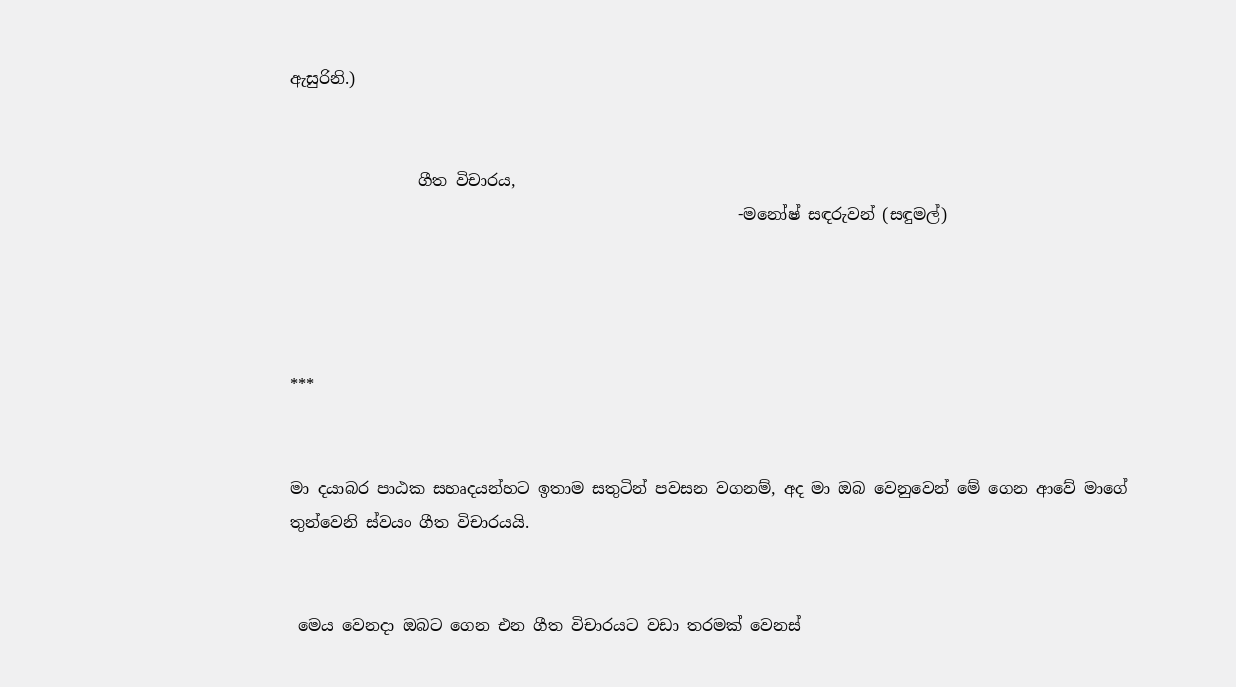ඇසුරිනි.)


                ගීත විචාරය,
                                                        -මනෝෂ් සඳරුවන් (සඳුමල්)




***


මා දයාබර පාඨක සහෘදයන්හට ඉතාම සතුටින් පවසන වගනම්, අද මා ඔබ වෙනුවෙන් මේ ගෙන ආවේ මාගේ තුන්වෙනි ස්වයං ගීත විචාරයයි.


 මෙය වෙනදා ඔබට ගෙන එන ගීත විචාරයට වඩා තරමක් වෙනස්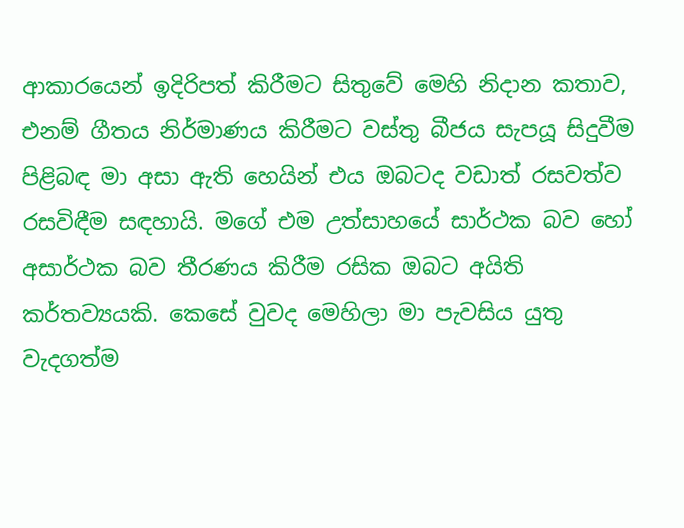ආකාරයෙන් ඉදිරිපත් කිරීමට සිතුවේ මෙහි නිදාන කතාව, එනම් ගීතය නිර්මාණය කිරීමට වස්තු බීජය සැපයූ සිදුවීම පිළිබඳ මා අසා ඇති හෙයින් එය ඔබටද වඩාත් රසවත්ව රසවිඳීම සඳහායි. මගේ එම උත්සාහයේ සාර්ථක බව හෝ අසාර්ථක බව තීරණය කිරීම රසික ඔබට අයිති කර්තව්‍යයකි. කෙසේ වුවද මෙහිලා මා පැවසිය යුතු වැදගත්ම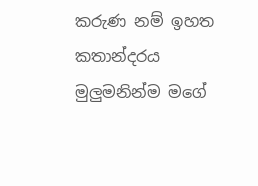කරුණ නම් ඉහත කතාන්දරය මුලුමනින්ම මගේ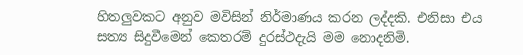හිතලුවකට අනුව මවිසින් නිර්මාණය කරන ලද්දකි. එනිසා එය සත්‍ය සිදුවීමෙන් කෙතරම් දුරස්ථදැයි මම නොදනිමි.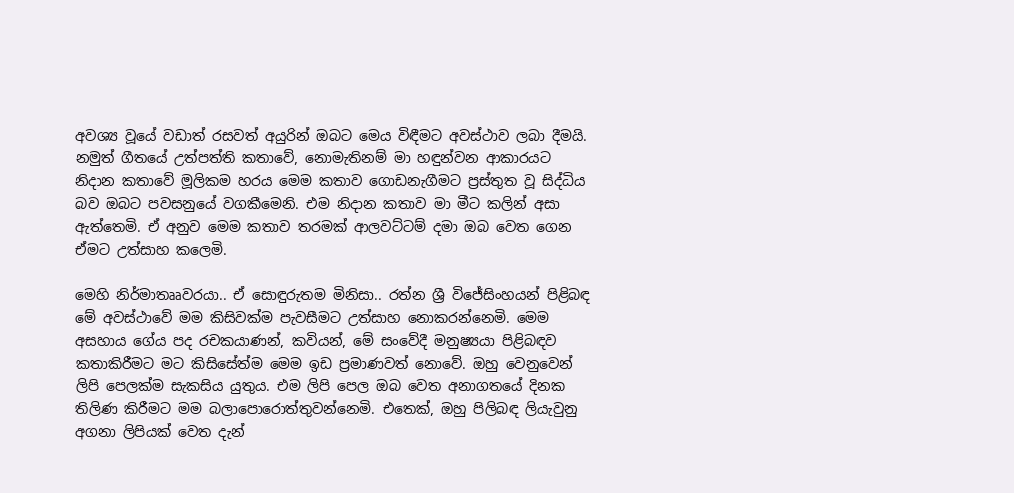අවශ්‍ය වූයේ වඩාත් රසවත් අයුරින් ඔබට මෙය විඳීමට අවස්ථාව ලබා දීමයි. නමුත් ගීතයේ උත්පත්ති කතාවේ, නොමැතිනම් මා හඳුන්වන ආකාරයට නිදාන කතාවේ මූලිකම හරය මෙම කතාව ගොඩනැගීමට ප්‍රස්තුත වූ සිද්ධිය බව ඔබට පවසනුයේ වගකීමෙනි. එම නිදාන කතාව මා මීට කලින් අසා ඇත්තෙමි. ඒ අනුව මෙම කතාව තරමක් ආලවට්ටම් දමා ඔබ වෙත ගෙන ඒමට උත්සාහ කලෙමි.

මෙහි නිර්මාතෲවරයා.. ඒ සොඳුරුතම මිනිසා.. රත්න ශ්‍රී විජේසිංහයන් පිළිබඳ මේ අවස්ථාවේ මම කිසිවක්ම පැවසීමට උත්සාහ නොකරන්නෙමි. මෙම අසහාය ගේය පද රචකයාණන්, කවියන්, මේ සංවේදී මනුෂ්‍යයා පිළිබඳව කතාකිරීමට මට කිසිසේත්ම මෙම ඉඩ ප්‍රමාණවත් නොවේ. ඔහු වෙනුවෙන් ලිපි පෙලක්ම සැකසිය යුතුය. එම ලිපි පෙල ඔබ වෙත අනාගතයේ දිනක තිලිණ කිරීමට මම බලාපොරොත්තුවන්නෙමි. එතෙක්, ඔහු පිලිබඳ ලියැවුනු අගනා ලිපියක් වෙත දැන්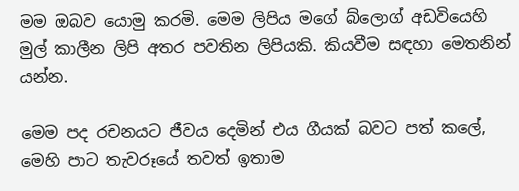මම ඔබව යොමු කරමි. මෙම ලිපිය මගේ බ්ලොග් අඩවියෙහි මුල් කාලීන ලිපි අතර පවතින ලිපියකි. කියවීම සඳහා මෙතනින් යන්න.

මෙම පද රචනයට ජීවය දෙමින් එය ගීයක් බවට පත් කලේ, මෙහි පාට තැවරූයේ තවත් ඉතාම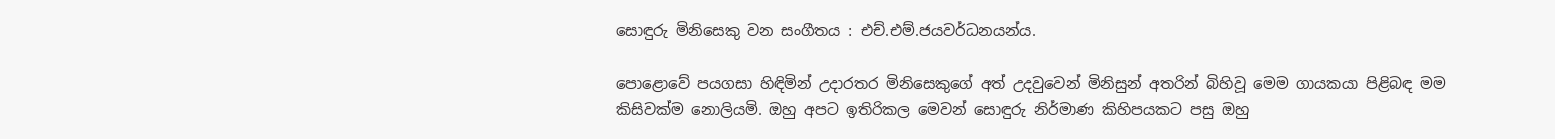සොඳුරු මිනිසෙකු වන සංගීතය : එච්.එම්.ජයවර්ධනයන්ය.

පොළොවේ පයගසා හිඳිමින් උදාරතර මිනිසෙකුගේ අත් උදවුවෙන් මිනිසුන් අතරින් බිහිවූ මෙම ගායකයා පිළිබඳ මම කිසිවක්ම නොලියමි. ඔහු අපට ඉතිරිකල මෙවන් සොඳුරු නිර්මාණ කිහිපයකට පසු ඔහු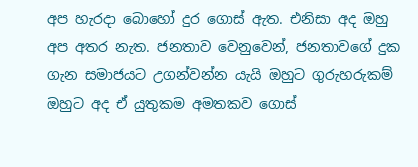අප හැරදා බොහෝ දුර ගොස් ඇත. එනිසා අද ඔහු අප අතර නැත. ජනතාව වෙනුවෙන්, ජනතාවගේ දුක ගැන සමාජයට උගන්වන්න යැයි ඔහුට ගුරුහරුකම් ඔහුට අද ඒ යුතුකම අමතකව ගොස්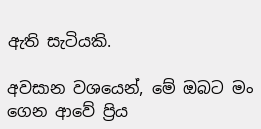ඇති සැටියකි.

අවසාන වශයෙන්, මේ ඔබට මං ගෙන ආවේ ප්‍රිය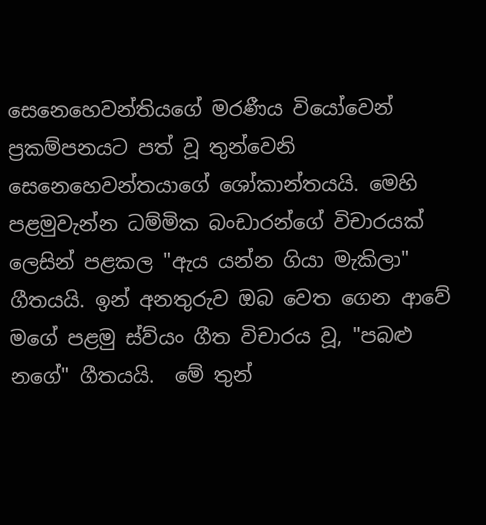සෙනෙහෙවන්තියගේ මරණීය වියෝවෙන් ප්‍රකම්පනයට පත් වූ තුන්වෙනි සෙනෙහෙවන්තයාගේ ශෝකාන්තයයි. මෙහි පළමුවැන්න ධම්මික බංඩාරන්ගේ විචාරයක් ලෙසින් පළකල "ඇය යන්න ගියා මැකිලා" ගීතයයි. ඉන් අනතුරුව ඔබ වෙත ගෙන ආවේ මගේ පළමු ස්ව්යං ගීත විචාරය වූ, "පබළු නගේ" ගීතයයි.  මේ තුන්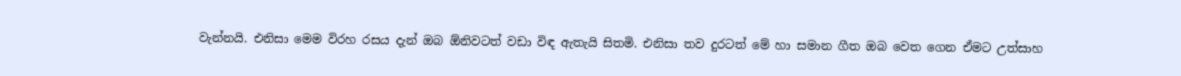වැන්නයි. එනිසා මෙම විරහ රසය දැන් ඔබ ඕනිවටත් වඩා විඳ ඇතැයි සිතමි. එනිසා තව දුරටත් මේ හා සමාන ගීත ඔබ වෙත ගෙන ඒමට උත්සාහ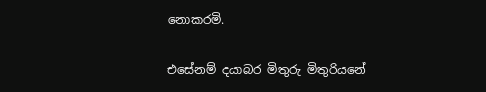නොකරමි.

එසේනම් දයාබර මිතුරු මිතුරියනේ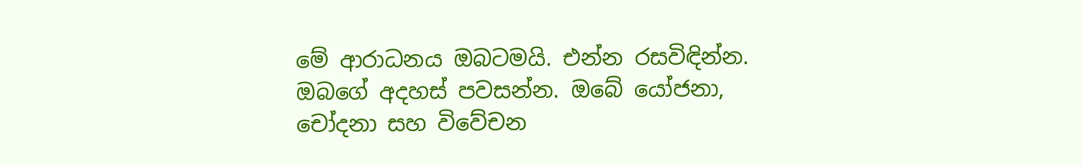මේ ආරාධනය ඔබටමයි. එන්න රසවිඳින්න. ඔබගේ අදහස් පවසන්න. ඔබේ යෝජනා, චෝදනා සහ විවේචන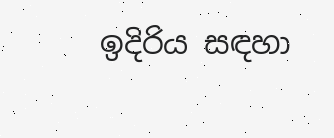ඉදිරිය සඳහා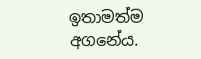ඉතාමත්ම අගනේය.